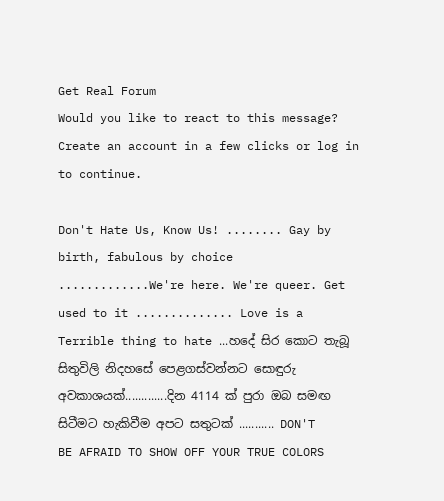Get Real Forum
Would you like to react to this message? Create an account in a few clicks or log in to continue.

Don't Hate Us, Know Us! ........ Gay by birth, fabulous by choice .............We're here. We're queer. Get used to it .............. Love is a Terrible thing to hate ...හදේ සිර කොට තැබූ සිතුවිලි නිදහසේ පෙළගස්වන්නට සොඳුරු අවකාශයක්.............දින 4114 ක් පුරා ඔබ සමඟ සිටීමට හැකිවීම අපට සතුටක් ........... DON'T BE AFRAID TO SHOW OFF YOUR TRUE COLORS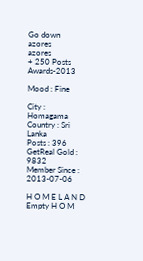Go down
azores
azores
+ 250 Posts
Awards-2013

Mood : Fine

City : Homagama
Country : Sri Lanka
Posts : 396
GetReal Gold : 9832
Member Since : 2013-07-06

H O M E L A N D  Empty H O M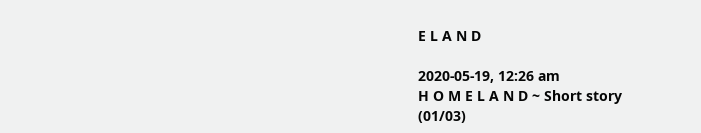E L A N D

2020-05-19, 12:26 am
H O M E L A N D ~ Short story
(01/03)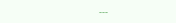---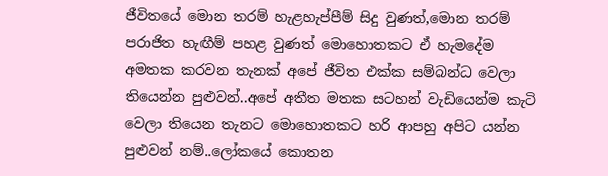ජීවිතයේ මොන තරම් හැළහැප්පීම් සිදු වුණත්,මොන තරම් පරාජිත හැඟීම් පහළ වුණත් මොහොතකට ඒ හැමදේම අමතක කරවන තැනක් අපේ ජීවිත එක්ක සම්බන්ධ වෙලා තියෙන්න පුළුවන්..අපේ අතීත මතක සටහන් වැඩියෙන්ම කැටි වෙලා තියෙන තැනට මොහොතකට හරි ආපහු අපිට යන්න පුළුවන් නම්..ලෝකයේ කොතන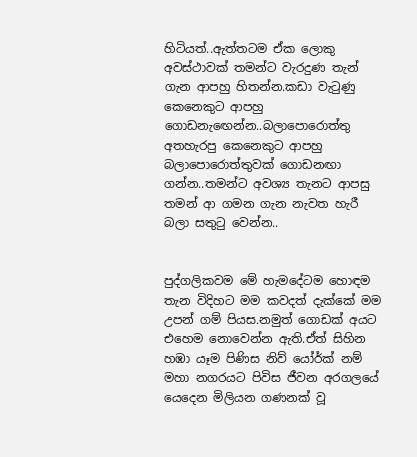හිටියත්..ඇත්තටම ඒක ලොකු අවස්ථාවක් තමන්ට වැරදුණ තැන් ගැන ආපහු හිතන්න.කඩා වැටුණු කෙනෙකුට ආපහු ගොඩනැඟෙන්න..බලාපොරොත්තු අතහැරපු කෙනෙකුට ආපහු බලාපොරොත්තුවක් ගොඩනඟා ගන්න..තමන්ට අවශ්‍ය තැනට ආපසු තමන් ආ ගමන ගැන නැවත හැරී බලා සතුටු වෙන්න..


පුද්ගලිකවම මේ හැමදේටම හොඳම තැන විදිහට මම කවදත් දැක්කේ මම උපන් ගම් පියස.නමුත් ගොඩක් අයට එහෙම නොවෙන්න ඇති.ඒත් සිහින හඹා යෑම පිණිස නිව් යෝර්ක් නම් මහා නගරයට පිවිස ජීවන අරගලයේ යෙදෙන මිලියන ගණනක් වූ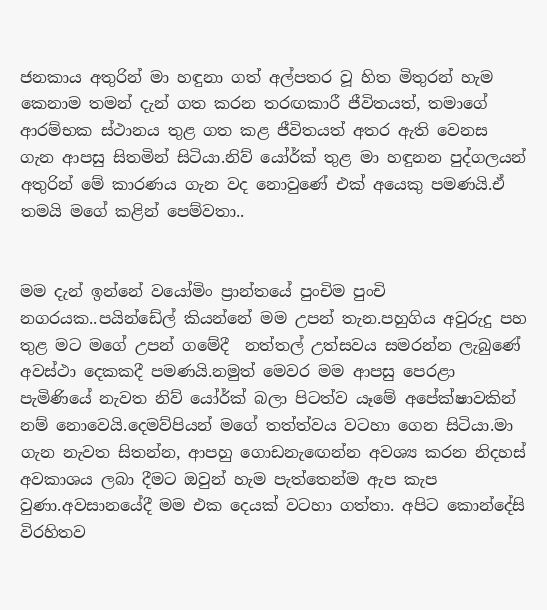ජනකාය අතුරින් මා හඳුනා ගත් අල්පතර වූ හිත මිතුරන් හැම කෙනාම තමන් දැන් ගත කරන තරඟකාරී ජීවිතයත්, තමාගේ ආරම්භක ස්ථානය තුළ ගත කළ ජීවිතයත් අතර ඇති වෙනස ගැන ආපසු සිතමින් සිටියා.නිව් යෝර්ක් තුළ මා හඳුනන පුද්ගලයන් අතුරින් මේ කාරණය ගැන වද නොවුණේ එක් අයෙකු පමණයි.ඒ තමයි මගේ කළින් පෙම්වතා..


මම දැන් ඉන්නේ වයෝමිං ප්‍රාන්තයේ පුංචිම පුංචි නගරයක..පයින්ඩේල් කියන්නේ මම උපන් තැන.පහුගිය අවුරුදු පහ තුළ මට මගේ උපන් ගමේදී  නත්තල් උත්සවය සමරන්න ලැබුණේ අවස්ථා දෙකකදී පමණයි.නමුත් මෙවර මම ආපසු පෙරළා පැමිණියේ නැවත නිව් යෝර්ක් බලා පිටත්ව යෑමේ අපේක්ෂාවකින් නම් නොවෙයි.දෙමව්පියන් මගේ තත්ත්වය වටහා ගෙන සිටියා.මා ගැන නැවත සිතන්න, ආපහු ගොඩනැඟෙන්න අවශ්‍ය කරන නිදහස් අවකාශය ලබා දීමට ඔවුන් හැම පැත්තෙන්ම ඇප කැප වුණා.අවසානයේදී මම එක දෙයක් වටහා ගත්තා. අපිට කොන්දේසි විරහිතව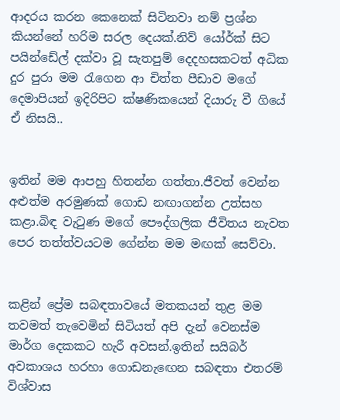ආදරය කරන කෙනෙක් සිටිනවා නම් ප්‍රශ්න කියන්නේ හරිම සරල දෙයක්.නිව්‍ යෝර්ක් සිට පයින්ඩේල් දක්වා වූ සැතපුම් දෙදහසකටත් අධික දුර පුරා මම රැගෙන ආ චිත්ත පීඩාව මගේ දෙමාපියන් ඉදිරිපිට ක්ෂණිකයෙන් දියාරු වී ගියේ ඒ නිසයි..


ඉතින් මම ආපහු හිතන්න ගත්තා.ජීවත් වෙන්න අළුත්ම අරමුණක් ගොඩ නඟාගන්න උත්සහ කළා.බිඳ වැටුණ මගේ පෞද්ගලික ජීවිතය නැවත පෙර තත්ත්වයටම ගේන්න මම මඟක් සෙව්වා.


කළින් ප්‍රේම සබඳතාවයේ මතකයන් තුළ මම තවමත් තැවෙමින් සිටියත් අපි දැන් වෙනස්ම මාර්ග දෙකකට හැරී අවසන්.ඉතින් සයිබර් අවකාශය හරහා ගොඩනැඟෙන සබඳතා එතරම් විශ්වාස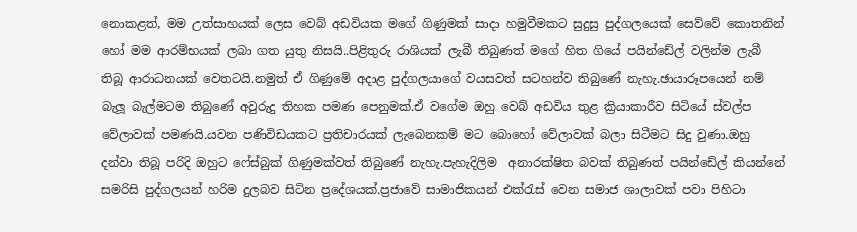නොකළත්, මම උත්සාහයක් ලෙස වෙබ් අඩවියක මගේ ගිණුමක් සාදා හමුවීමකට සුදුසු පුද්ගලයෙක් සෙව්වේ කොතනින් හෝ මම ආරම්භයක් ලබා ගත යුතු නිසයි..පිළිතුරු රාශියක් ලැබී තිබුණත් මගේ හිත ගියේ පයින්ඩේල් වලින්ම ලැබී තිබූ ආරාධනයක් වෙතටයි.නමුත් ඒ ගිණුමේ අදාළ පුද්ගලයාගේ වයසවත් සටහන්ව තිබුණේ නැහැ.ඡායාරූපයෙන් නම් බැලූ බැල්මටම තිබුණේ අවුරුදු තිහක පමණ පෙනුමක්.ඒ වගේම ඔහු වෙබ් අඩවිය තුළ ක්‍රියාකාරීව සිටියේ ස්වල්ප වේලාවක් පමණයි.යවන පණිවිඩයකට ප්‍රතිචාරයක් ලැබෙනකම් මට බොහෝ වේලාවක් බලා සිටීමට සිදු වුණා.ඔහු දන්වා තිබූ පරිදි ඔහුට ෆේස්බුක් ගිණුමක්වත් තිබුණේ නැහැ.පැහැදිලිම  අනාරක්ෂිත බවක් තිබුණත් පයින්ඩේල් කියන්නේ සමරිසි පුද්ගලයන් හරිම දුලබව සිටින ප්‍රදේශයක්.ප්‍රජාවේ සාමාජිකයන් එක්රැස් වෙන සමාජ ශාලාවක් පවා පිහිටා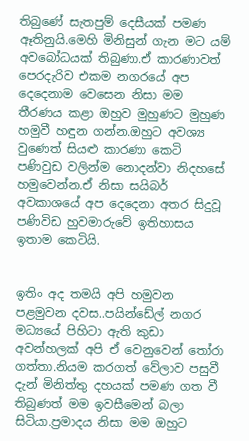තිබුණේ සැතපුම් දෙසීයක් පමණ ඈතිනුයි.මෙහි මිනිසුන් ගැන මට යම් අවබෝධයක් තිබුණා.ඒ කාරණාවත් පෙරදැරිව එකම නගරයේ අප දෙදෙනාම වෙසෙන නිසා මම තීරණය කළා ඔහුව මුහුණට මුහුණ හමුවී හඳුන ගන්න.ඔහුට අවශ්‍ය වුණෙත් සියළු කාරණා කෙටි පණිවුඩ වලින්ම නොදන්වා නිදහසේ හමුවෙන්න.ඒ නිසා සයිබර් අවකාශයේ අප දෙදෙනා අතර සිදුවූ පණිවිඩ හුවමාරුවේ ඉතිහාසය ඉතාම කෙටියි.


ඉතිං අද තමයි අපි හමුවන පළමුවන දවස..පයින්ඩේල් නගර මධ්‍යයේ පිහිටා ඇති කුඩා අවන්හලක් අපි ඒ වෙනුවෙන් තෝරා ගත්තා.නියම කරගත් වේලාව පසුවී දැන් මිනිත්තු දහයක් පමණ ගත වී තිබුණත් මම ඉවසීමෙන් බලා සිටියා.ප්‍රමාදය නිසා මම ඔහුට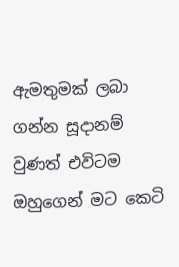ඇමතුමක් ලබා ගන්න සූදානම් වුණත් එවිටම ඔහුගෙන් මට කෙටි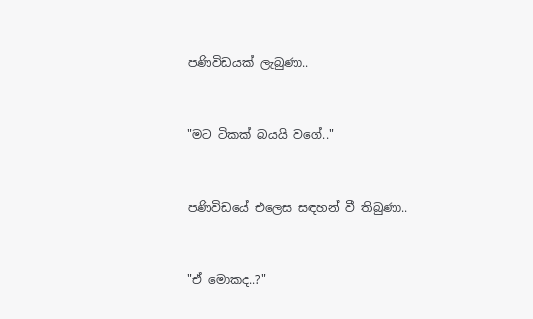පණිවිඩයක් ලැබුණා..


"මට ටිකක් බයයි වගේ.."


පණිවිඩයේ එලෙස සඳහන් වී තිබුණා..


"ඒ මොකද..?"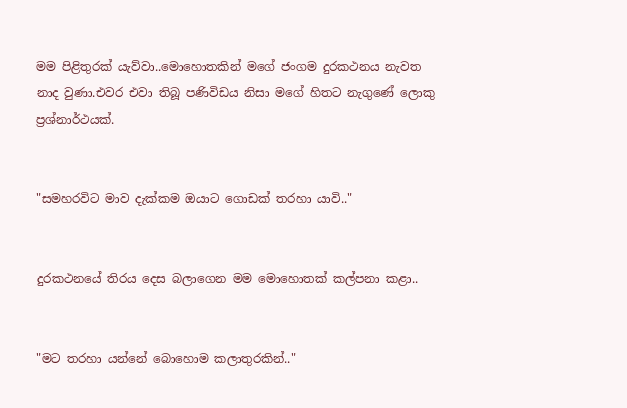මම පිළිතුරක් යැව්වා..මොහොතකින් මගේ ජංගම දුරකථනය නැවත නාද වුණා.එවර එවා තිබූ පණිවිඩය නිසා මගේ හිතට නැගුණේ ලොකු ප්‍රශ්නාර්ථයක්.


"සමහරවිට මාව දැක්කම ඔයාට ගොඩක් තරහා යාවි.."


දුරකථනයේ තිරය දෙස බලාගෙන මම මොහොතක් කල්පනා කළා..


"මට තරහා යන්නේ බොහොම කලාතුරකින්.."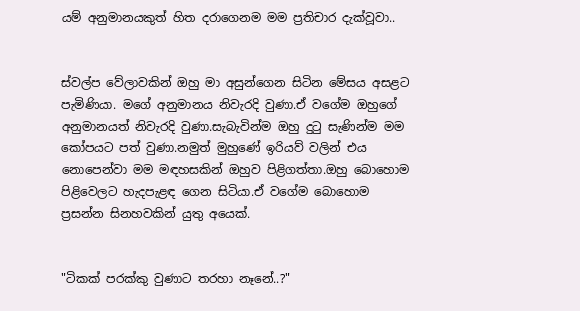යම් අනුමානයකුත් හිත දරාගෙනම මම ප්‍රතිචාර දැක්වූවා..


ස්වල්ප වේලාවකින් ඔහු මා අසුන්ගෙන සිටින මේසය අසළට පැමිණියා. මගේ අනුමානය නිවැරදි වුණා.ඒ වගේම ඔහුගේ අනුමානයත් නිවැරදි වුණා.සැබැවින්ම ඔහු දුටු සැණින්ම මම කෝපයට පත් වුණා.නමුත් මුහුණේ ඉරියව් වලින් එය නොපෙන්වා මම මඳහසකින් ඔහුව පිළිගත්තා.ඔහු බොහොම පිළිවෙලට හැදපැළඳ ගෙන සිටියා.ඒ වගේම බොහොම ප්‍රසන්න සිනහවකින් යුතු අයෙක්.


"ටිකක් පරක්කු වුණාට තරහා නෑනේ..?"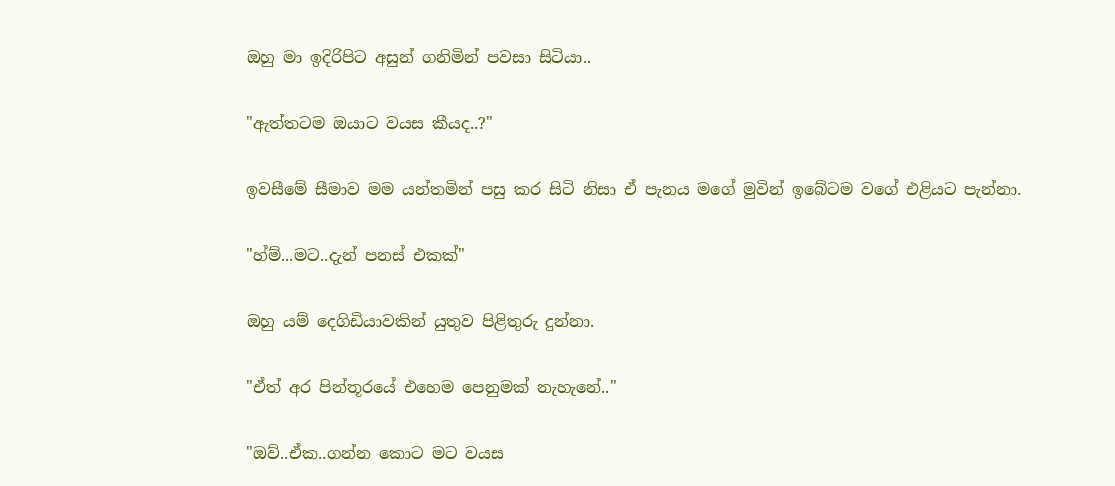ඔහු මා ඉදිරිපිට අසුන් ගනිමින් පවසා සිටියා..


"ඇත්තටම ඔයාට වයස කීයද..?"


ඉවසීමේ සීමාව මම යන්තමින් පසු කර සිටි නිසා ඒ පැනය මගේ මුවින් ඉබේටම වගේ එළියට පැන්නා.


"හ්ම්...මට..දැන් පනස් එකක්"


ඔහු යම් දෙගිඩියාවකින් යුතුව පිළිතුරු දුන්නා.


"ඒත් අර පින්තූරයේ එහෙම පෙනුමක් නැහැනේ.."


"ඔව්..ඒක..ගන්න කොට මට වයස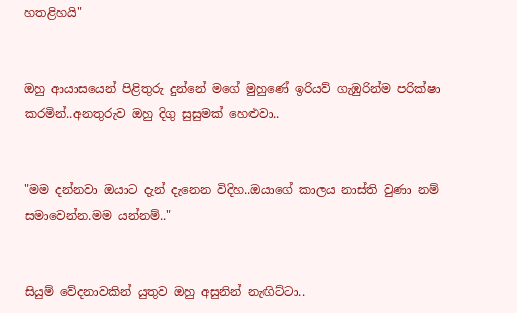හතළිහයි"


ඔහු ආයාසයෙන් පිළිතුරු දුන්නේ මගේ මුහුණේ ඉරියව් ගැඹුරින්ම පරික්ෂා කරමින්..අනතුරුව ඔහු දිගු සුසුමක් හෙළුවා..


"මම දන්නවා ඔයාට දැන් දැනෙන විදිහ..ඔයාගේ කාලය නාස්ති වුණා නම් සමාවෙන්න.මම යන්නම්.."


සියුම් වේදනාවකින් යුතුව ඔහු අසුනින් නැඟිට්ටා..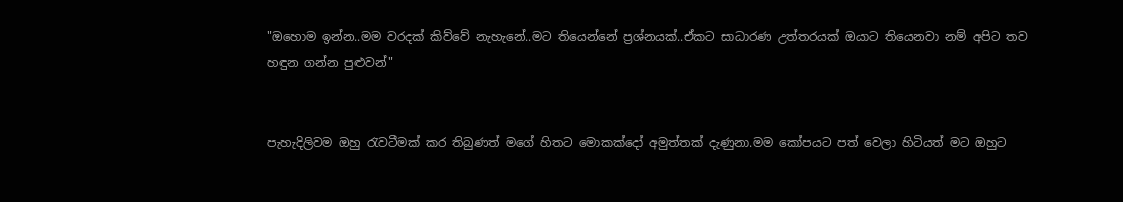"ඔහොම ඉන්න..මම වරදක් කිව්වේ නැහැනේ..මට තියෙන්නේ ප්‍රශ්නයක්..ඒකට සාධාරණ උත්තරයක් ඔයාට තියෙනවා නම් අපිට තව හඳුන ගන්න පුළුවන්"


පැහැදිලිවම ඔහු රැවටීමක් කර තිබුණත් මගේ හිතට මොකක්දෝ අමුත්තක් දැණුනා.මම කෝපයට පත් වෙලා හිටියත් මට ඔහුට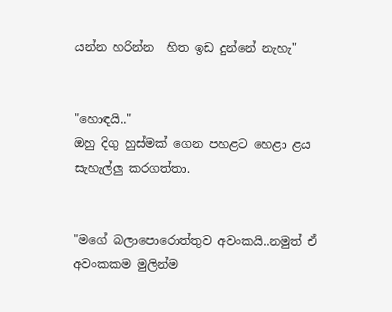යන්න හරින්න  හිත ඉඩ දුන්නේ නැහැ"


"හොඳයි.."
ඔහු දිගු හුස්මක් ගෙන පහළට හෙළා ළය සැහැල්ලු කරගත්තා.


"මගේ බලාපොරොත්තුව අවංකයි..නමුත් ඒ අවංකකම මුලින්ම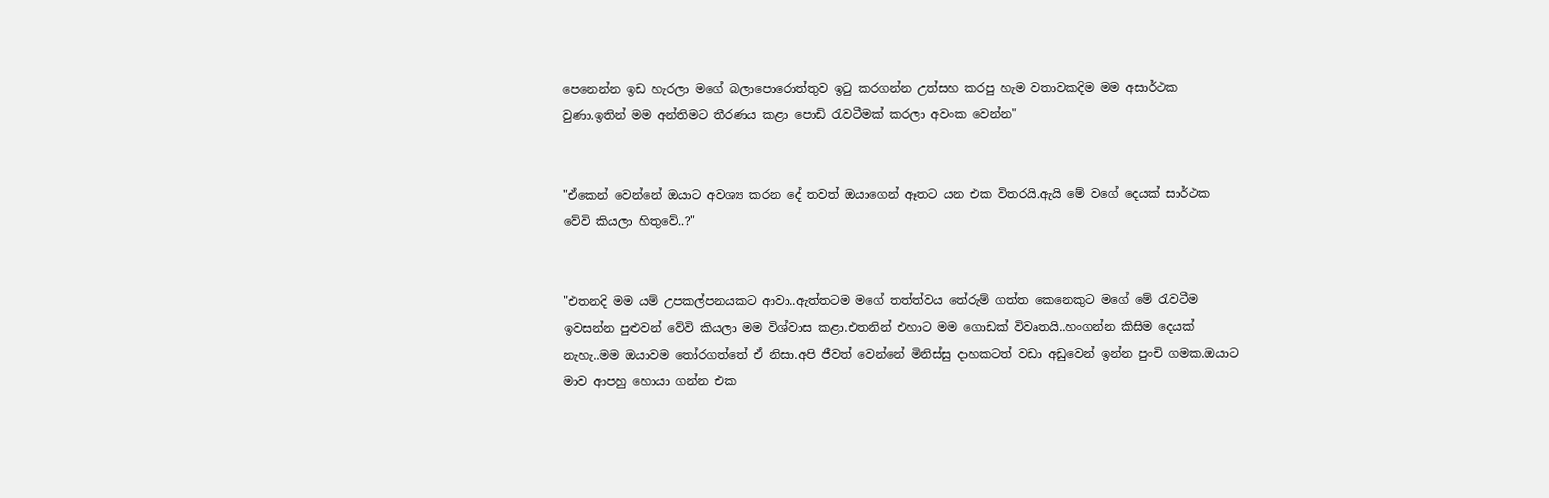පෙනෙන්න ඉඩ හැරලා මගේ බලාපොරොත්තුව ඉටු කරගන්න උත්සහ කරපු හැම වතාවකදිම මම අසාර්ථක වුණා.ඉතින් මම අන්තිමට තීරණය කළා පොඩි රැවටීමක් කරලා අවංක වෙන්න"


"ඒකෙන් වෙන්නේ ඔයාට අවශ්‍ය කරන දේ තවත් ඔයාගෙන් ඈතට යන එක විතරයි.ඇයි මේ වගේ දෙයක් සාර්ථක වේවි කියලා හිතුවේ..?"


"එතනදි මම යම් උපකල්පනයකට ආවා..ඇත්තටම මගේ තත්ත්වය තේරුම් ගත්ත කෙනෙකුට මගේ මේ රැවටීම ඉවසන්න පුළුවන් වේවි කියලා මම විශ්වාස කළා.එතනින් එහාට මම ගොඩක් විවෘතයි..හංගන්න කිසිම දෙයක් නැහැ..මම ඔයාවම තෝරගත්තේ ඒ නිසා.අපි ජීවත් වෙන්නේ මිනිස්සු දාහකටත් වඩා අඩුවෙන් ඉන්න පුංචි ගමක.ඔයාට මාව ආපහු හොයා ගන්න එක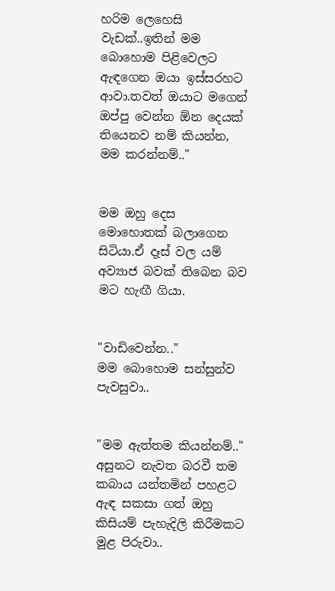හරිම ලෙහෙසි වැඩක්..ඉතින් මම බොහොම පිළිවෙලට ඇඳගෙන ඔයා ඉස්සරහට ආවා.තවත් ඔයාට මගෙන් ඔප්පු වෙන්න ඕන දෙයක් තියෙනව නම් කියන්න, මම කරන්නම්.."


මම ඔහු දෙස මොහොතක් බලාගෙන සිටියා.ඒ දෑස් වල යම් අව්‍යාජ බවක් තිබෙන බව මට හැඟී ගියා.


"වාඩිවෙන්න.."
මම බොහොම සන්සුන්ව පැවසුවා..


"මම ඇත්තම කියන්නම්.."
අසුනට නැවත බරවී තම කබාය යන්තමින් පහළට ඇඳ සකසා ගත් ඔහු කිසියම් පැහැදිලි කිරීමකට මුළ පිරුවා..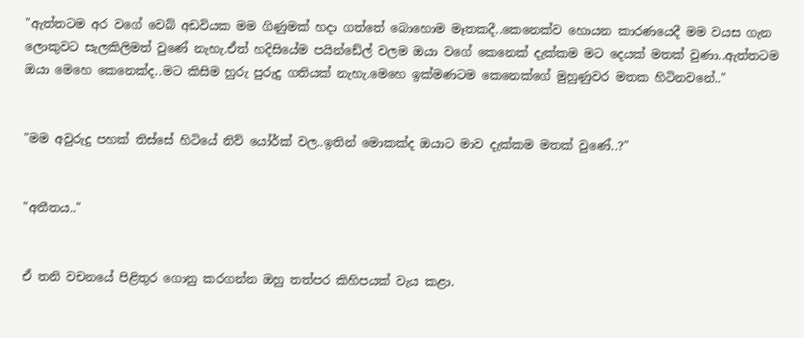"ඇත්‍තටම අර වගේ වෙබ් අඩවියක මම ගිණුමක් හදා ගත්තේ බොහොම මෑතකදී..කෙනෙක්ව හොයන කාරණයෙදී මම වයස ගැන ලොකුවට සැලකිලිමත් වුණේ නැහැ.ඒත් හදිසියේම පයින්ඩේල් වලම ඔයා වගේ කෙනෙක් දැක්කම මට දෙයක් මතක් වුණා..ඇත්තටම ඔයා මෙහෙ කෙනෙක්ද..මට කිසිම හුරු පුරුදු ගතියක් නැහැ.මෙහෙ ඉක්මණටම කෙනෙක්ගේ මුහුණුවර මතක හිටිනවනේ.."


"මම අවුරුදු පහක් තිස්සේ හිටියේ නිව් යෝර්ක් වල..ඉතින් මොකක්ද ඔයාට මාව දැක්කම මතක් වුණේ..?"


"අතීතය.."


ඒ තනි වචනයේ පිළිතුර ගොනු කරගන්න ඔහු තත්පර කිහිපයක් වැය කළා.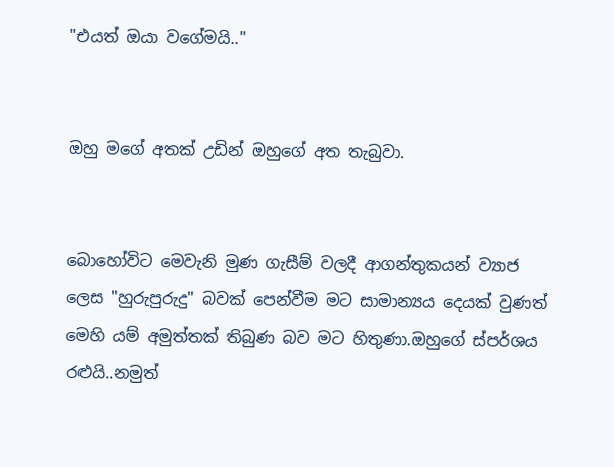"එයත් ඔයා වගේමයි.."


ඔහු මගේ අතක් උඩින් ඔහුගේ අත තැබුවා.


බොහෝවිට මෙවැනි මුණ ගැසීම් වලදී ආගන්තුකයන් ව්‍යාජ ලෙස "හුරුපුරුදු" බවක් පෙන්වීම මට සාමාන්‍යය දෙයක් වුණත් මෙහි යම් අමුත්තක් තිබුණ බව මට හිතුණා.ඔහුගේ ස්පර්ශය රළුයි..නමුත්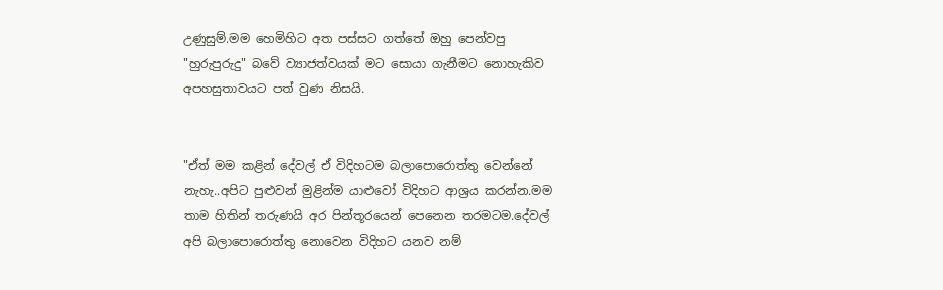උණුසුම්.මම හෙමිහිට අත පස්සට ගත්තේ ඔහු පෙන්වපු "හුරුපුරුදු" බවේ ව්‍යාජත්වයක් මට සොයා ගැනීමට නොහැකිව අපහසුතාවයට පත් වුණ නිසයි.


"ඒත් මම කළින් දේවල් ඒ විදිහටම බලාපොරොත්තු වෙන්නේ නැහැ..අපිට පුළුවන් මුළින්ම යාළුවෝ විදිහට ආශ්‍රය කරන්න.මම තාම හිතින් තරුණයි අර පින්තූරයෙන් පෙනෙන තරමටම.දේවල් අපි බලාපොරොත්තු නොවෙන විදිහට යනව නම්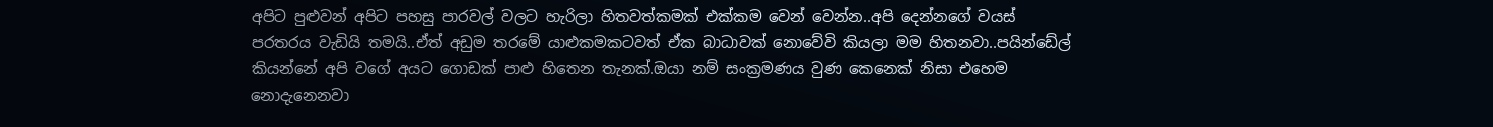අපිට පුළුවන් අපිට පහසු පාරවල් වලට හැරිලා හිතවත්කමක් එක්කම වෙන් වෙන්න..අපි දෙන්නගේ වයස් පරතරය වැඩියි තමයි..ඒත් අඩුම තරමේ යාළුකමකටවත් ඒක බාධාවක් නොවේවි කියලා මම හිතනවා..පයින්ඩේල් කියන්නේ අපි වගේ අයට ගොඩක් පාළු හිතෙන තැනක්.ඔයා නම් සංක්‍රමණය වුණ කෙනෙක් නිසා එහෙම නොදැනෙනවා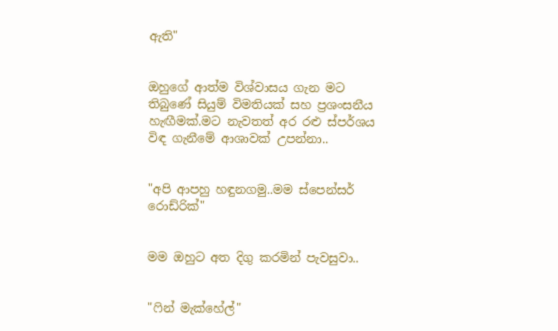ඇති"


ඔහුගේ ආත්ම විශ්වාසය ගැන මට තිබුණේ සියුම් විමතියක් සහ ප්‍රශංසනීය හැඟීමක්.මට නැවතත් අර රළු ස්පර්ශය විඳ ගැනීමේ ආශාවක් උපන්නා..


"අපි ආපහු හඳුනගමු..මම ස්පෙන්සර් රොඩ්රික්"


මම ඔහුට අත දිගු කරමින් පැවසුවා..


"ෆින් මැක්හේල්"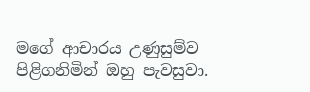මගේ ආචාරය උණුසුම්ව පිළිගනිමින් ඔහු පැවසුවා.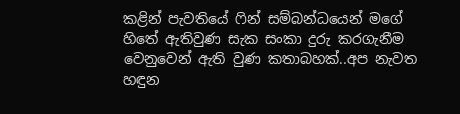කළින් පැවතියේ ෆින් සම්බන්ධයෙන් මගේ හිතේ ඇතිවුණ සැක සංකා දුරු කරගැනීම වෙනුවෙන් ඇති වුණ කතාබහක්..අප නැවත හඳුන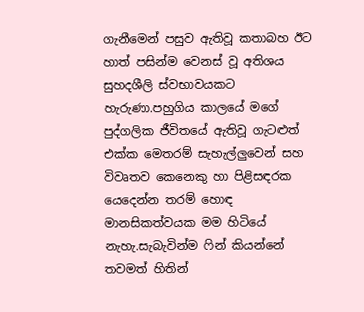ගැනීමෙන් පසුව ඇතිවූ කතාබහ ඊට හාත් පසින්ම වෙනස් වූ අතිශය සුහදශීලි ස්වභාවයකට හැරුණා.පහුගිය කාලයේ මගේ පුද්ගලික ජීවිතයේ ඇතිවූ ගැටළුත් එක්ක මෙතරම් සැහැල්ලුවෙන් සහ විවෘතව කෙනෙකු හා පිළිසඳරක යෙදෙන්න තරම් හොඳ මානසිකත්වයක මම හිටියේ නැහැ.සැබැවින්ම ෆින් කියන්නේ තවමත් හිතින්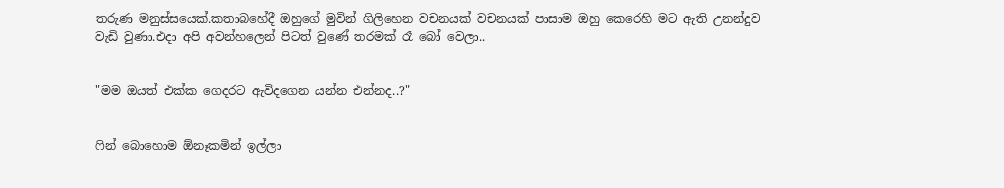තරුණ මනුස්සයෙක්.කතාබහේදී ඔහුගේ මුවින් ගිලිහෙන වචනයක් වචනයක් පාසාම ඔහු කෙරෙහි මට ඇති උනන්දුව වැඩි වුණා.එදා අපි අවන්හලෙන් පිටත් වුණේ තරමක් රෑ බෝ වෙලා..


"මම ඔයත් එක්ක ගෙදරට ඇවිදගෙන යන්න එන්නද..?"


ෆින් බොහොම ඕනෑකමින් ඉල්ලා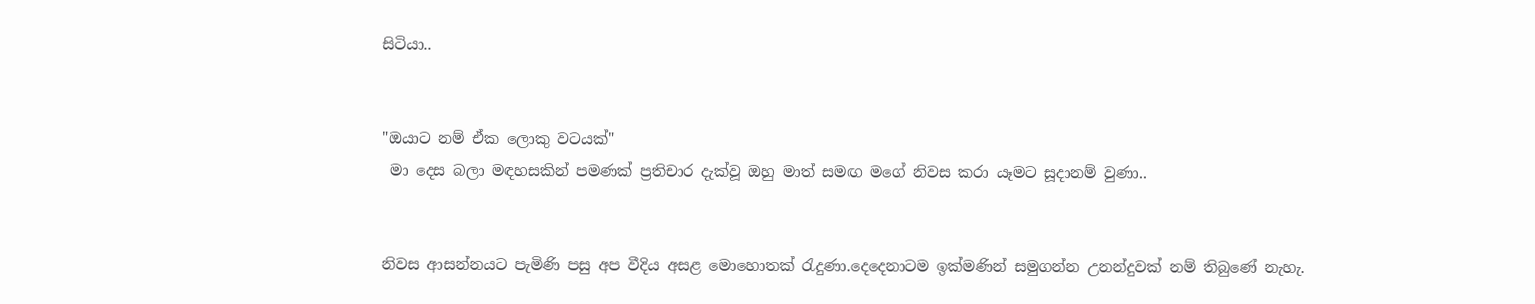සිටියා..


"ඔයාට නම් ඒක ලොකු වටයක්"
 මා දෙස බලා මඳහසකින් පමණක් ප්‍රතිචාර දැක්වූ ඔහු මාත් සමඟ මගේ නිවස කරා යෑමට සූදානම් වුණා..


නිවස ආසන්නයට පැමිණි පසු අප වීදිය අසළ මොහොතක් රැදුණා.දෙදෙනාටම ඉක්මණින් සමුගන්න උනන්දුවක් නම් තිබුණේ නැහැ.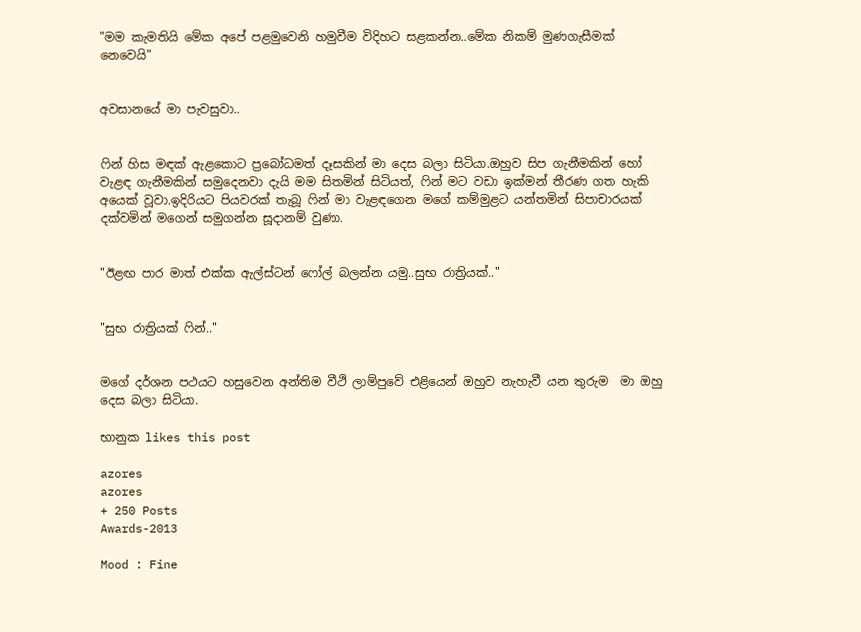"මම කැමතියි මේක අපේ පළමුවෙනි හමුවීම විදිහට සළකන්න..මේක නිකම් මුණගැසීමක් නෙවෙයි"


අවසානයේ මා පැවසුවා..


ෆින් හිස මඳක් ඇළකොට ප්‍රබෝධමත් දෑසකින් මා දෙස බලා සිටියා.ඔහුව සිප ගැනීමකින් හෝ වැළඳ ගැනීමකින් සමුදෙනවා දැයි මම සිතමින් සිටියත්, ෆින් මට වඩා ඉක්මන් තීරණ ගත හැකි අයෙක් වූවා.ඉදිරියට පියවරක් තැබූ ෆින් මා වැළඳගෙන මගේ කම්මුළට යන්තමින් සිපාචාරයක් දක්වමින් මගෙන් සමුගන්න සූදානම් වුණා.


"ඊළඟ පාර මාත් එක්ක ඇල්ස්ටන් ෆෝල් බලන්න යමු..සුභ රාත්‍රියක්.."


"සුභ රාත්‍රියක් ෆින්.."


මගේ දර්ශන පථයට හසුවෙන අන්තිම වීථි ලාම්පුවේ එළියෙන් ඔහුව නැහැවී යන තුරුම  මා ඔහු දෙස බලා සිටියා.

භානුක likes this post

azores
azores
+ 250 Posts
Awards-2013

Mood : Fine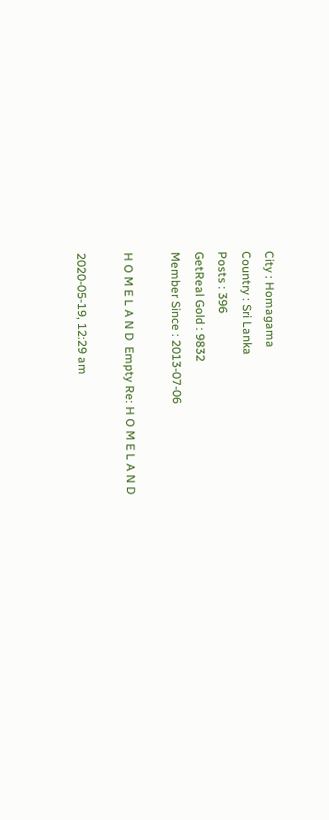City : Homagama
Country : Sri Lanka
Posts : 396
GetReal Gold : 9832
Member Since : 2013-07-06

H O M E L A N D  Empty Re: H O M E L A N D

2020-05-19, 12:29 am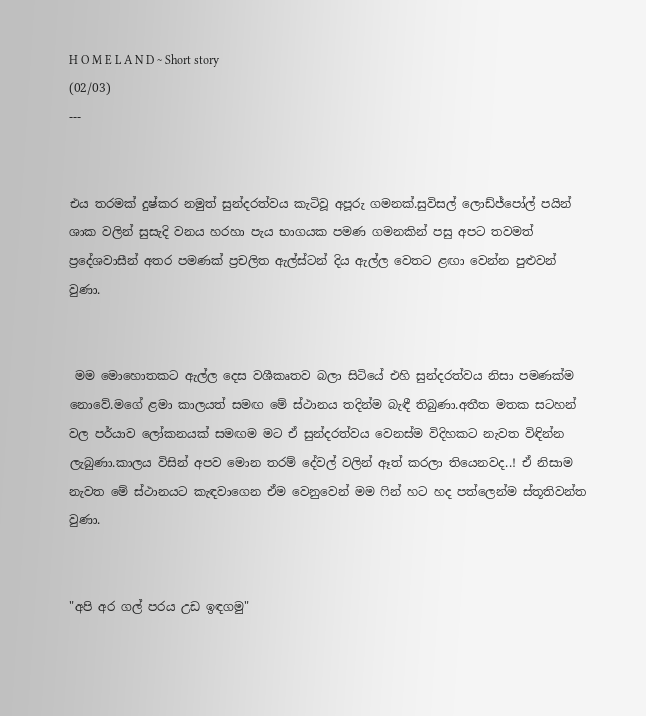H O M E L A N D ~ Short story
(02/03)
---


එය තරමක් දුෂ්කර නමුත් සුන්දරත්වය කැටිවූ අපූරු ගමනක්.සුවිසල් ලොඩ්ජ්පෝල් පයින් ශාක වලින් සුසැදි වනය හරහා පැය භාගයක පමණ ගමනකින් පසු අපට තවමත් ප්‍රදේශවාසීන් අතර පමණක් ප්‍රචලිත ඇල්ස්ටන් දිය ඇල්ල වෙතට ළඟා වෙන්න පුළුවන් වුණා.


 මම මොහොතකට ඇල්ල දෙස වශීකෘතව බලා සිටියේ එහි සුන්දරත්වය නිසා පමණක්ම නොවේ.මගේ ළමා කාලයත් සමඟ මේ ස්ථානය තදින්ම බැඳී තිබුණා.අතීත මතක සටහන් වල පර්යාව ලෝකනයක් සමඟම මට ඒ සුන්දරත්වය වෙනස්ම විදිහකට නැවත විඳින්න ලැබුණා.කාලය විසින් අපව මොන තරම් දේවල් වලින් ඈත් කරලා තියෙනවද..! ඒ නිසාම නැවත මේ ස්ථානයට කැඳවාගෙන ඒම වෙනුවෙන් මම ෆින් හට හද පත්ලෙන්ම ස්තූතිවන්ත වුණා.


"අපි අර ගල් පරය උඩ ඉඳගමු"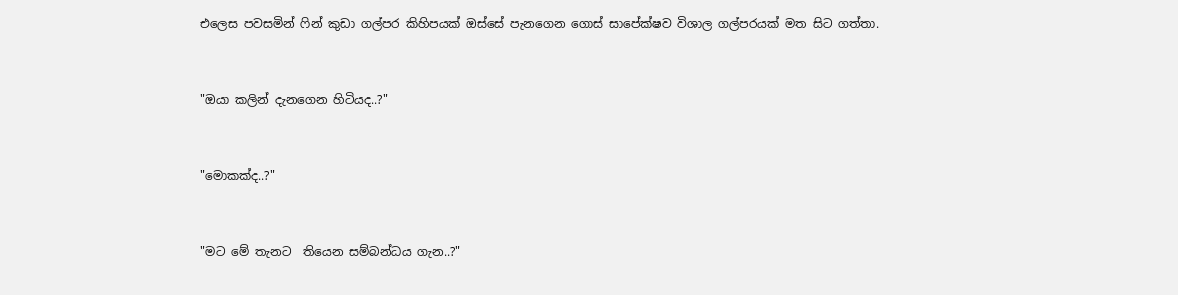එලෙස පවසමින් ෆින් කුඩා ගල්පර කිහිපයක් ඔස්සේ පැනගෙන ගොස් සාපේක්ෂව විශාල ගල්පරයක් මත සිට ගත්තා.


"ඔයා කලින් දැනගෙන හිටියද..?"


"මොකක්ද..?"


"මට මේ තැනට  තියෙන සම්බන්ධය ගැන..?"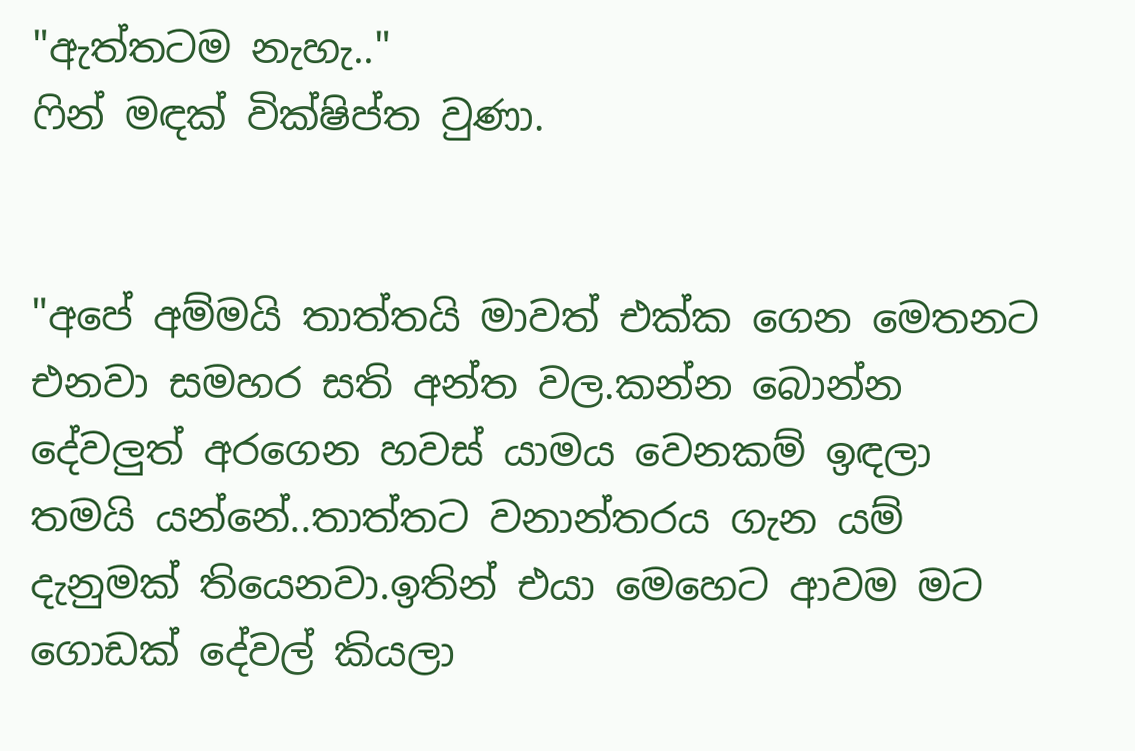"ඇත්තටම නැහැ.."
ෆින් මඳක් වික්ෂිප්ත වුණා.


"අපේ අම්මයි තාත්තයි මාවත් එක්ක ගෙන මෙතනට එනවා සමහර සති අන්ත වල.කන්න බොන්න දේවලුත් අරගෙන හවස් යාමය වෙනකම් ඉඳලා තමයි යන්නේ..තාත්‍තට වනාන්තරය ගැන යම් දැනුමක් තියෙනවා.ඉතින් එයා මෙහෙට ආවම මට ගොඩක් දේවල් කියලා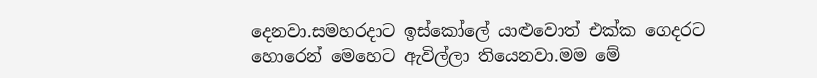දෙනවා.සමහරදාට ඉස්කෝලේ යාළුවොත් එක්ක ගෙදරට හොරෙන් මෙහෙට ඇවිල්ලා තියෙනවා.මම මේ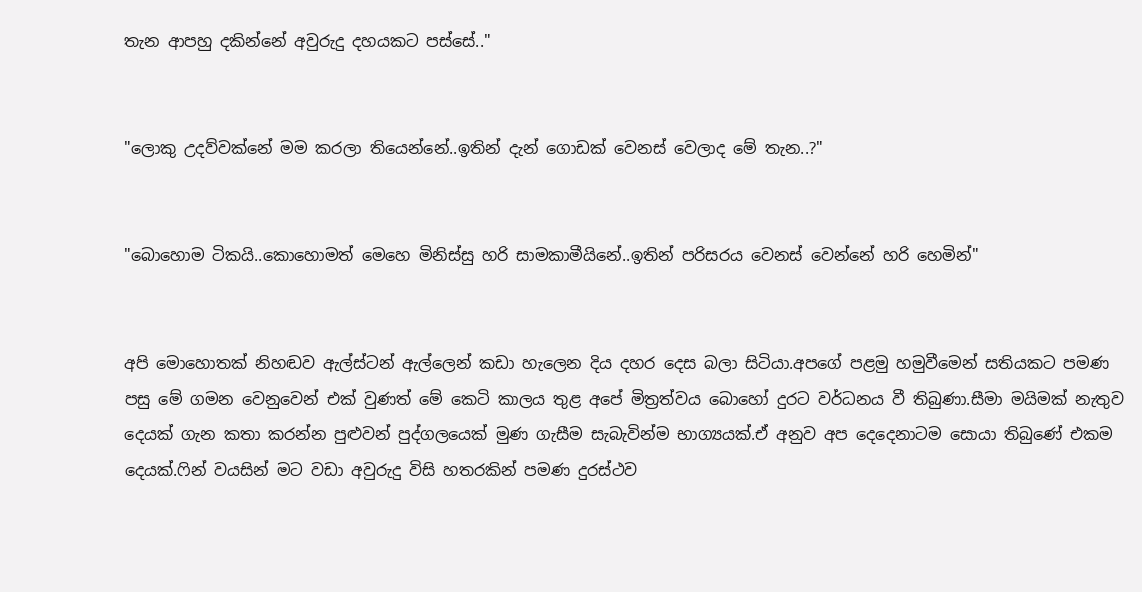තැන ආපහු දකින්නේ අවුරුදු දහයකට පස්සේ.."


"ලොකු උදව්වක්නේ මම කරලා තියෙන්නේ..ඉතින් දැන් ගොඩක් වෙනස් වෙලාද මේ තැන..?"


"බොහොම ටිකයි..කොහොමත් මෙහෙ මිනිස්සු හරි සාමකාමීයිනේ..ඉතින් පරිසරය වෙනස් වෙන්නේ හරි හෙමින්"


අපි මොහොතක් නිහඬව ඇල්ස්ටන් ඇල්ලෙන් කඩා හැලෙන දිය දහර දෙස බලා සිටියා.අපගේ පළමු හමුවීමෙන් සතියකට පමණ පසු මේ ගමන වෙනුවෙන් එක් වුණත් මේ කෙටි කාලය තුළ අපේ මිත්‍රත්වය බොහෝ දුරට වර්ධනය වී තිබුණා.සීමා මයිමක් නැතුව දෙයක් ගැන කතා කරන්න පුළුවන් පුද්ගලයෙක් මුණ ගැසීම සැබැවින්ම භාග්‍යයක්.ඒ අනුව අප දෙදෙනාටම සොයා තිබුණේ එකම දෙයක්.ෆින් වයසින් මට වඩා අවුරුදු විසි හතරකින් පමණ දුරස්ථව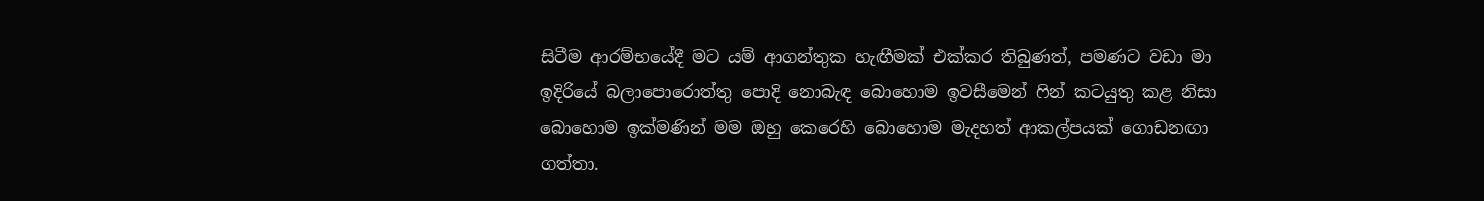සිටීම ආරම්භයේදී මට යම් ආගන්තුක හැඟීමක් එක්කර තිබුණත්, පමණට වඩා මා ඉදිරියේ බලාපොරොත්තු පොදි නොබැඳ බොහොම ඉවසීමෙන් ෆින් කටයුතු කළ නිසා බොහොම ඉක්මණින් මම ඔහු කෙරෙහි බොහොම මැදහත් ආකල්පයක් ගොඩනඟා ගත්තා.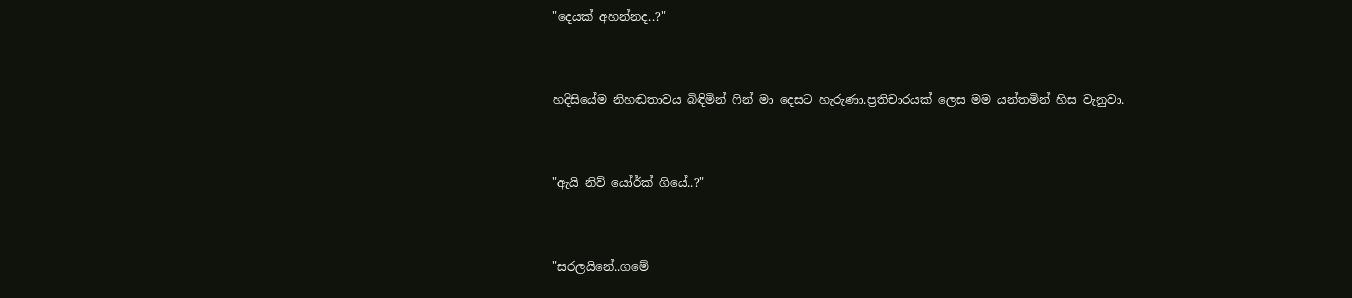"දෙයක් අහන්නද..?"


හදිසියේම නිහඬතාවය බිඳිමින් ෆින් මා දෙසට හැරුණා.ප්‍රතිචාරයක් ලෙස මම යන්තමින් හිස වැනුවා.


"ඇයි නිව් යෝර්ක් ගියේ..?"


"සරලයිනේ..ගමේ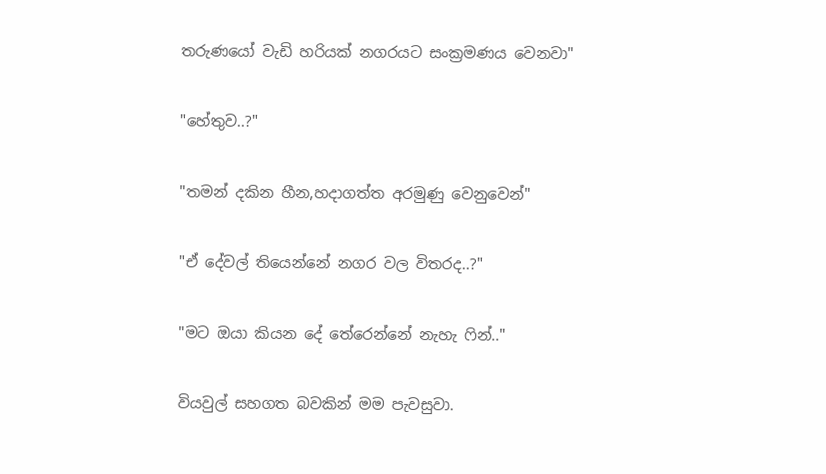තරුණයෝ වැඩි හරියක් නගරයට සංක්‍රමණය වෙනවා"


"හේතුව..?"


"තමන් දකින හීන,හදාගත්‍ත අරමුණු වෙනුවෙන්"


"ඒ දේවල් තියෙන්නේ නගර වල විතරද..?"


"මට ඔයා කියන දේ තේරෙන්නේ නැහැ ෆින්.."


වියවුල් සහගත බවකින් මම පැවසුවා.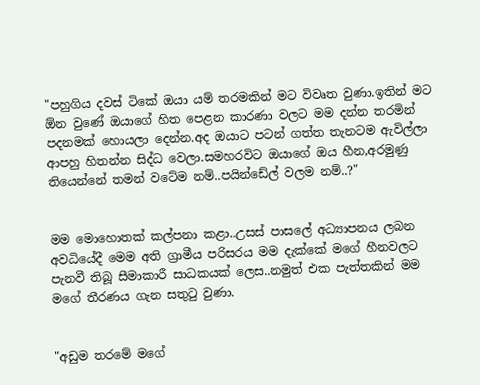"පහුගිය දවස් ටිකේ ඔයා යම් තරමකින් මට විවෘත වුණා.ඉතින් මට ඕන වුණේ ඔයාගේ හිත පෙළන කාරණා වලට මම දන්න තරමින් පදනමක් හොයලා දෙන්න.අද ඔයාට පටන් ගත්‍ත තැනටම ඇවිල්ලා ආපහු හිතන්න සිද්ධ වෙලා.සමහරවිට ඔයාගේ ඔය හීන,අරමුණු තියෙන්නේ තමන් වටේම නම්..පයින්ඩේල් වලම නම්..?"


මම මොහොතක් කල්පනා කළා..උසස් පාසලේ අධ්‍යාපනය ලබන අවධියේදී මෙම අති ග්‍රාමීය පරිසරය මම දැක්කේ මගේ හීනවලට පැනවී තිබූ සීමාකාරී සාධකයක් ලෙස..නමුත් එක පැත්‍තකින් මම මගේ තීරණය ගැන සතුටු වුණා.


"අඩුම තරමේ මගේ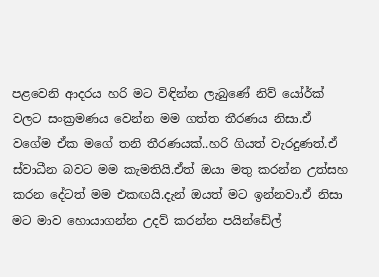පළවෙනි ආදරය හරි මට විඳින්න ලැබුණේ නිව් යෝර්ක් වලට සංක්‍රමණය වෙන්න මම ගත්ත තීරණය නිසා.ඒ වගේම ඒක මගේ තනි තීරණයක්..හරි ගියත් වැරදුණත්.ඒ ස්වාධීන බවට මම කැමතියි.ඒත් ඔයා මතු කරන්න උත්සහ කරන දේටත් මම එකඟයි.දැන් ඔයත් මට ඉන්නවා.ඒ නිසා මට මාව හොයාගන්න උදව් කරන්න පයින්ඩේල්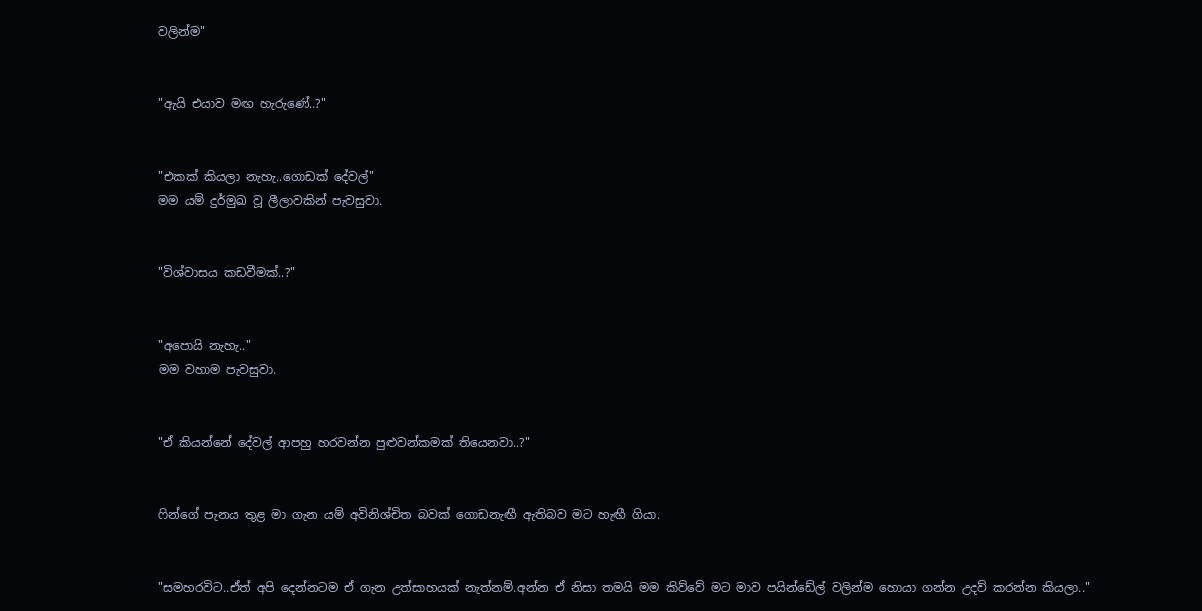වලින්ම"


"ඇයි එයාව මඟ හැරුණේ..?"


"එකක් කියලා නැහැ..ගොඩක් දේවල්"
මම යම් දුර්මුඛ වූ ලීලාවකින් පැවසුවා.


"විශ්වාසය කඩවීමක්..?"


"අපොයි නැහැ.."
මම වහාම පැවසුවා.


"ඒ කියන්නේ දේවල් ආපහු හරවන්න පුළුවන්කමක් තියෙනවා..?"


ෆින්ගේ පැනය තුළ මා ගැන යම් අවිනිශ්චිත බවක් ගොඩනැඟී ඇතිබව මට හැඟී ගියා.


"සමහරවිට..ඒත් අපි දෙන්නටම ඒ ගැන උත්සාහයක් නැත්නම්.අන්න ඒ නිසා තමයි මම කිව්වේ මට මාව පයින්ඩේල් වලින්ම හොයා ගන්න උදව් කරන්න කියලා.."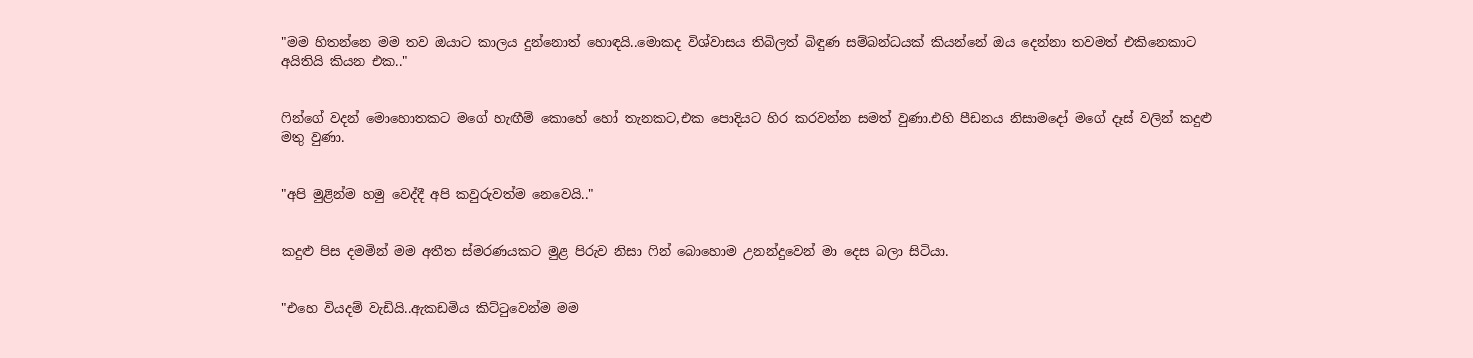"මම හිතන්නෙ මම තව ඔයාට කාලය දුන්නොත් හොඳයි..මොකද විශ්වාසය තිබිලත් බිඳුණ සම්බන්ධයක් කියන්නේ ඔය දෙන්නා තවමත් එකිනෙකාට අයිතියි කියන එක.."


ෆින්ගේ වදන් මොහොතකට මගේ හැඟීම් කොහේ හෝ තැනකට,එක පොදියට හිර කරවන්න සමත් වුණා.එහි පීඩනය නිසාමදෝ මගේ දෑස් වලින් කදුළු මතු වුණා.


"අපි මුළින්ම හමු වෙද්දී අපි කවුරුවත්ම නෙවෙයි.."


කදුළු පිස දමමින් මම අතීත ස්මරණයකට මුළ පිරුව නිසා ෆින් බොහොම උනන්දුවෙන් මා දෙස බලා සිටියා.


"එහෙ වියදම් වැඩියි..ඇකඩමිය කිට්ටුවෙන්ම මම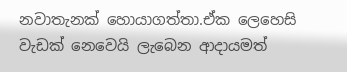නවාතැනක් හොයාගත්තා.ඒක ලෙහෙසි වැඩක් නෙවෙයි ලැබෙන ආදායමත්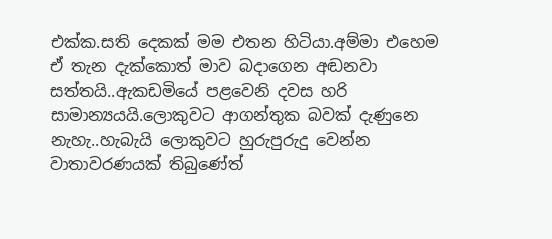එක්ක.සති දෙකක් මම එතන හිටියා.අම්මා එහෙම ඒ තැන දැක්කොත් මාව බදාගෙන අඬනවා සත්තයි..ඇකඩමියේ පළවෙනි දවස හරි සාමාන්‍යයයි.ලොකුවට ආගන්තුක බවක් දැණුනෙ නැහැ..හැබැයි ලොකුවට හුරුපුරුදු වෙන්න වාතාවරණයක් තිබුණේත්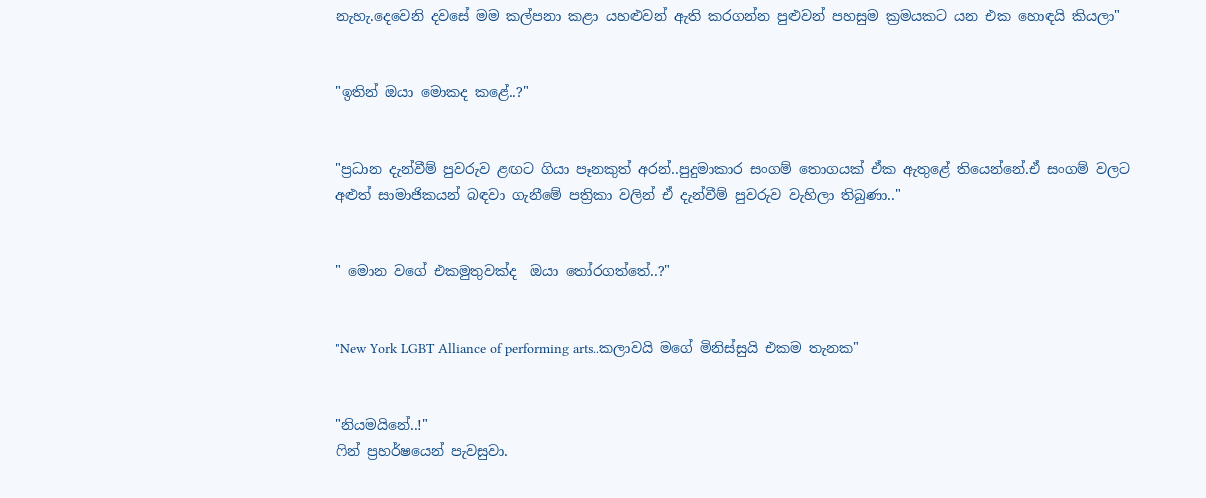නැහැ.දෙවෙනි දවසේ මම කල්පනා කළා යහළුවන් ඇති කරගන්න පුළුවන් පහසුම ක්‍රමයකට යන එක හොඳයි කියලා"


"ඉතින් ඔයා මොකද කළේ..?"


"ප්‍රධාන දැන්වීම් පුවරුව ළඟට ගියා පෑනකුත් අරන්..පුදුමාකාර සංගම් තොගයක් ඒක ඇතුළේ තියෙන්නේ.ඒ සංගම් වලට අළුත් සාමාජිකයන් බඳවා ගැනීමේ පත්‍රිකා වලින් ඒ දැන්වීම් පුවරුව වැහිලා තිබුණා.."


" මොන වගේ එකමුතුවක්ද  ඔයා තෝරගත්තේ..?"


"New York LGBT Alliance of performing arts..කලාවයි මගේ මිනිස්සුයි එකම තැනක"


"නියමයිනේ..!"
ෆින් ප්‍රහර්ෂයෙන් පැවසුවා.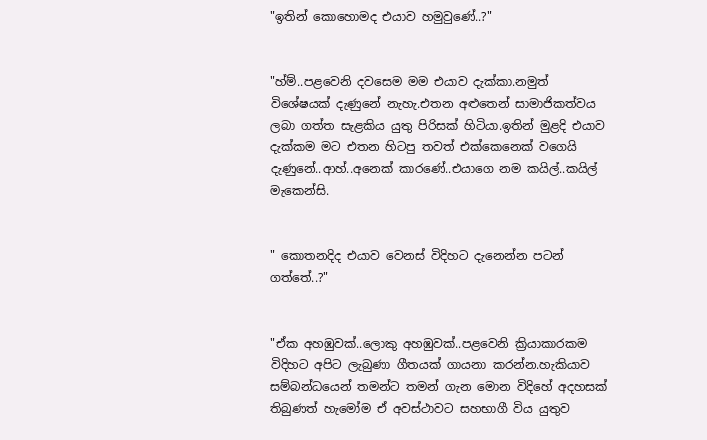"ඉතින් කොහොමද එයාව හමුවුණේ..?"


"හ්ම්..පළවෙනි දවසෙම මම එයාව දැක්කා.නමුත් විශේෂයක් දැණුනේ නැහැ.එතන අළුතෙන් සාමාජිකත්වය ලබා ගත්‍ත සැළකිය යුතු පිරිසක් හිටියා.ඉතින් මුළදි එයාව දැක්කම මට එතන හිටපු තවත් එක්කෙනෙක් වගෙයි දැණුනේ..ආහ්..අනෙක් කාරණේ..එයාගෙ නම කයිල්..කයිල් මැකෙන්සි.


" කොතනදිද එයාව වෙනස් විදිහට දැනෙන්න පටන් ගත්තේ..?"


"ඒක අහඹුවක්..ලොකු අහඹුවක්..පළවෙනි ක්‍රියාකාරකම විදිහට අපිට ලැබුණා ගීතයක් ගායනා කරන්න.හැකියාව සම්බන්ධයෙන් තමන්ට තමන් ගැන මොන විදිහේ අදහසක් තිබුණත් හැමෝම ඒ අවස්ථාවට සහභාගී විය යුතුව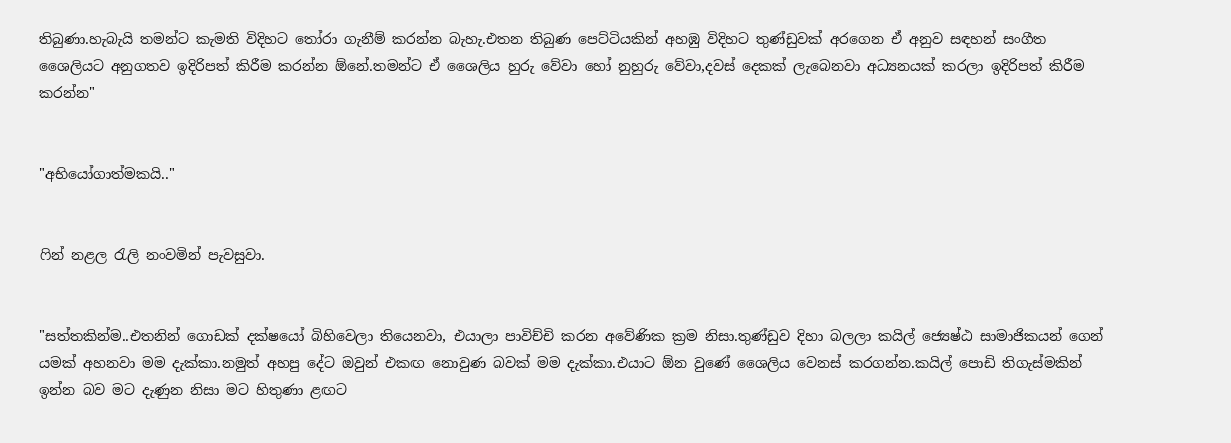තිබුණා.හැබැයි තමන්ට කැමති විදිහට තෝරා ගැනීම් කරන්න බැහැ.එතන තිබුණ පෙට්ටියකින් අහඹු විදිහට තුණ්ඩුවක් අරගෙන ඒ අනුව සඳහන් සංගීත ශෛලියට අනුගතව ඉදිරිපත් කිරීම කරන්න ඕනේ.තමන්ට ඒ ශෛලිය හුරු වේවා හෝ නුහුරු වේවා,දවස් දෙකක් ලැබෙනවා අධ්‍යනයක් කරලා ඉදිරිපත් කිරීම කරන්න"


"අභියෝගාත්මකයි.."


ෆින් නළල රැලි නංවමින් පැවසුවා.


"සත්තකින්ම..එතනින් ගොඩක් දක්ෂයෝ බිහිවෙලා තියෙනවා, එයාලා පාවිච්චි කරන අවේණික ක්‍රම නිසා.තුණ්ඩුව දිහා බලලා කයිල් ජ්‍යෙෂ්ඨ සාමාජිකයන් ගෙන් යමක් අහනවා මම දැක්කා.නමුත් අහපු දේට ඔවුන් එකඟ නොවුණ බවක් මම දැක්කා.එයාට ඕන වුණේ ශෛලිය වෙනස් කරගන්න.කයිල් පොඩි තිගැස්මකින් ඉන්න බව මට දැණුන නිසා මට හිතුණා ළඟට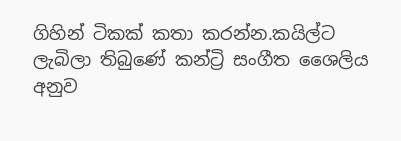ගිහින් ටිකක් කතා කරන්න.කයිල්ට ලැබිලා තිබුණේ කන්ට්‍රි සංගීත ශෛලිය අනුව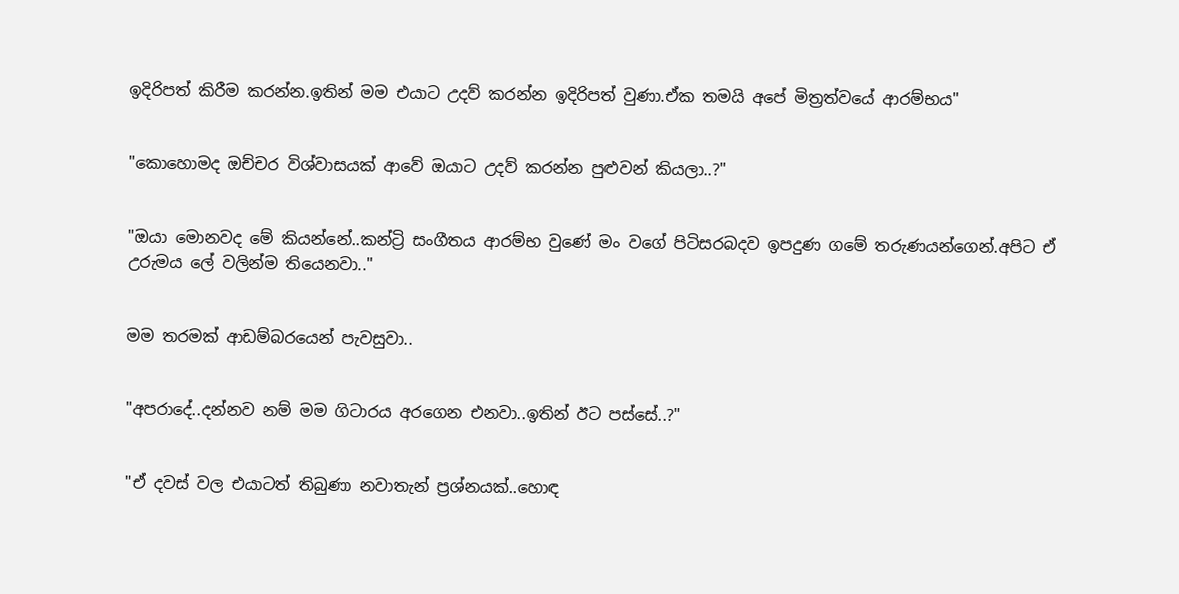ඉදිරිපත් කිරීම කරන්න.ඉතින් මම එයාට උදව් කරන්න ඉදිරිපත් වුණා.ඒක තමයි අපේ මිත්‍රත්වයේ ආරම්භය"


"කොහොමද ඔච්චර විශ්වාසයක් ආවේ ඔයාට උදව් කරන්න පුළුවන් කියලා..?"


"ඔයා මොනවද මේ කියන්නේ..කන්ට්‍රි සංගීතය ආරම්භ වුණේ මං වගේ පිටිසරබදව ඉපදුණ ගමේ තරුණයන්ගෙන්.අපිට ඒ උරුමය ලේ වලින්ම තියෙනවා.."


මම තරමක් ආඩම්බරයෙන් පැවසුවා..


"අපරාදේ..දන්නව නම් මම ගිටාරය අරගෙන එනවා..ඉතින් ඊට පස්සේ..?"


"ඒ දවස් වල එයාටත් තිබුණා නවාතැන් ප්‍රශ්නයක්..හොඳ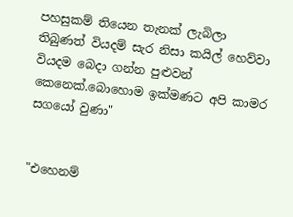පහසුකම් තියෙන තැනක් ලැබිලා තිබුණත් වියදම් සැර නිසා කයිල් හෙව්වා වියදම බෙදා ගන්න පුළුවන් කෙනෙක්.බොහොම ඉක්මණට අපි කාමර සගයෝ වුණා"


"එහෙනම්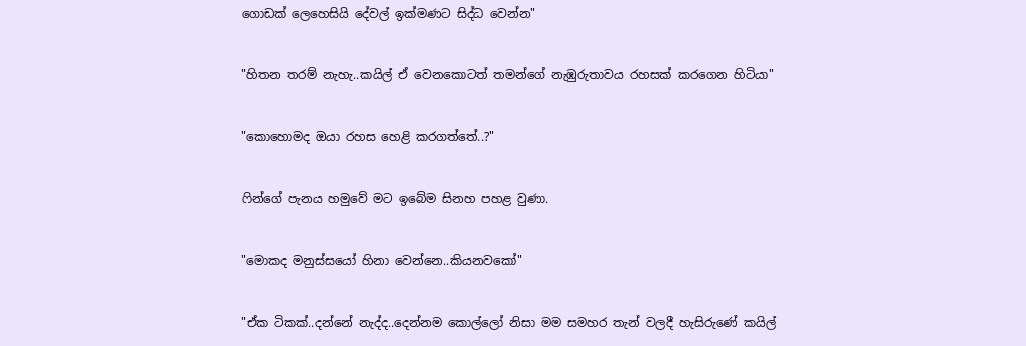ගොඩක් ලෙහෙසියි දේවල් ඉක්මණට සිද්ධ වෙන්න"


"හිතන තරම් නැහැ..කයිල් ඒ වෙනකොටත් තමන්ගේ නැඹුරුතාවය රහසක් කරගෙන හිටියා"


"කොහොමද ඔයා රහස හෙළි කරගත්තේ..?"


ෆින්ගේ පැනය හමුවේ මට ඉබේම සිනහ පහළ වුණා.


"මොකද මනුස්සයෝ හිනා වෙන්නෙ..කියනවකෝ"


"ඒක ටිකක්..දන්නේ නැද්ද..දෙන්නම කොල්ලෝ නිසා මම සමහර තැන් වලදී හැසිරුණේ කයිල්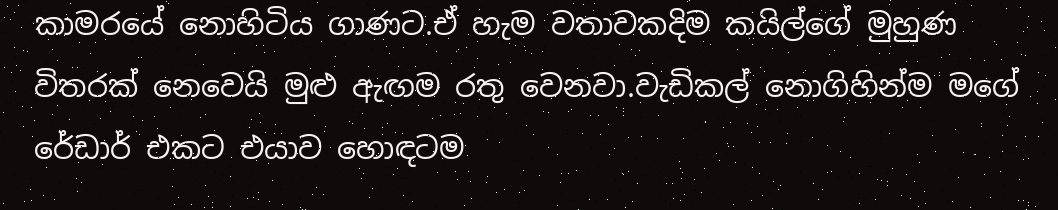කාමරයේ නොහිටිය ගාණට.ඒ හැම වතාවකදිම කයිල්ගේ මුහුණ විතරක් නෙවෙයි මුළු ඇඟම රතු වෙනවා.වැඩිකල් නොගිහින්ම මගේ රේඩාර් එකට එයාව හොඳටම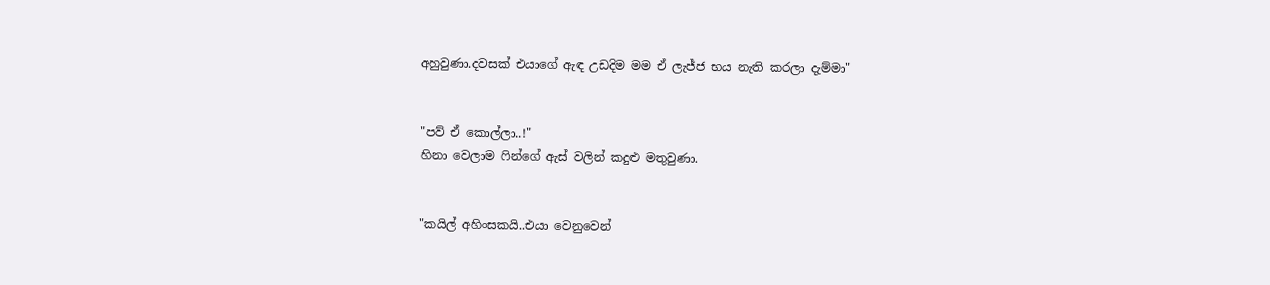අහුවුණා.දවසක් එයාගේ ඇඳ උඩදිම මම ඒ ලැජ්ජ භය නැති කරලා දැම්මා"


"පව් ඒ කොල්ලා..!"
හිනා වෙලාම ෆින්ගේ ඇස් වලින් කදුළු මතුවුණා.


"කයිල් අහිංසකයි..එයා වෙනුවෙන්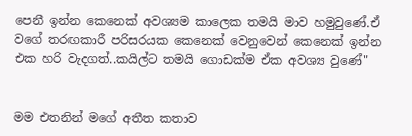පෙනී ඉන්න කෙනෙක් අවශ්‍යම කාලෙක තමයි මාව හමුවුණේ.ඒ වගේ තරඟකාරී පරිසරයක කෙනෙක් වෙනුවෙන් කෙනෙක් ඉන්න එක හරි වැදගත්..කයිල්ට තමයි ගොඩක්ම ඒක අවශ්‍ය වුණේ"


මම එතනින් මගේ අතීත කතාව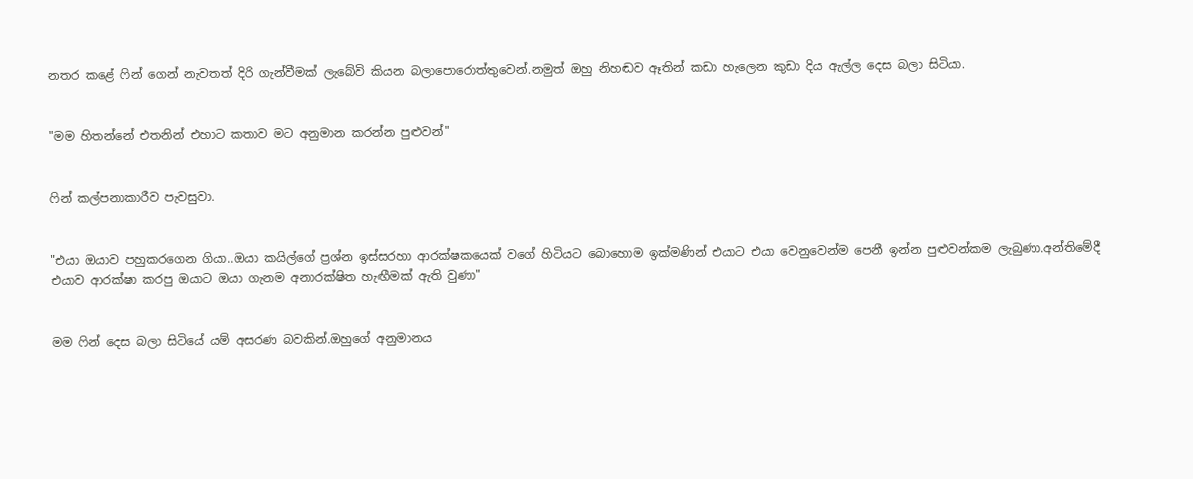නතර කළේ ෆින් ගෙන් නැවතත් දිරි ගැන්වීමක් ලැබේවි කියන බලාපොරොත්තුවෙන්.නමුත් ඔහු නිහඬව ඈතින් කඩා හැලෙන කුඩා දිය ඇල්ල දෙස බලා සිටියා.


"මම හිතන්නේ එතනින් එහාට කතාව මට අනුමාන කරන්න පුළුවන්"


ෆින් කල්පනාකාරීව පැවසුවා.


"එයා ඔයාව පහුකරගෙන ගියා..ඔයා කයිල්ගේ ප්‍රශ්න ඉස්සරහා ආරක්ෂකයෙක් වගේ හිටියට බොහොම ඉක්මණින් එයාට එයා වෙනුවෙන්ම පෙනී ඉන්න පුළුවන්කම ලැබුණා.අන්තිමේදී එයාව ආරක්ෂා කරපු ඔයාට ඔයා ගැනම අනාරක්ෂිත හැඟීමක් ඇති වුණා"


මම ෆින් දෙස බලා සිටියේ යම් අසරණ බවකින්.ඔහුගේ අනුමානය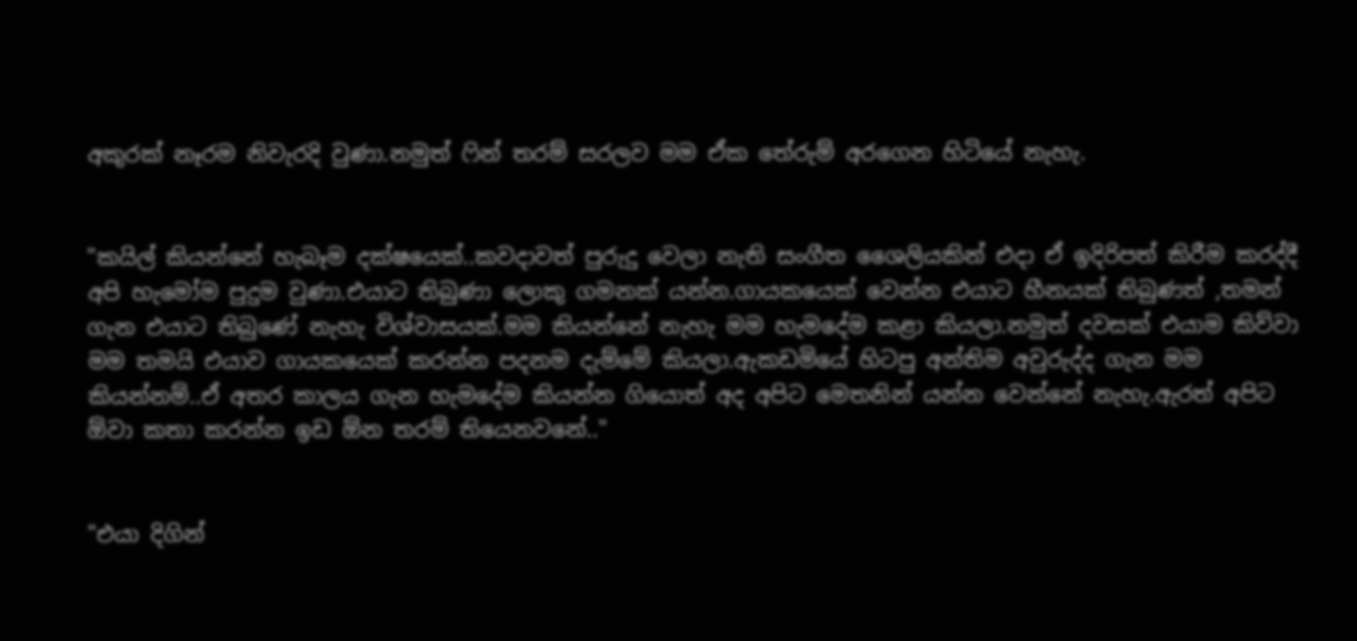අකුරක් නෑරම නිවැරදි වුණා.නමුත් ෆින් තරම් සරලව මම ඒක තේරුම් අරගෙන හිටියේ නැහැ.


"කයිල් කියන්නේ හැබෑම දක්ෂයෙක්..කවදාවත් පුරුදු වෙලා නැති සංගීත ශෛලියකින් එදා ඒ ඉදිරිපත් කිරීම කරද්දී අපි හැමෝම පුදුම වුණා.එයාට තිබුණා ලොකු ගමනක් යන්න.ගායකයෙක් වෙන්න එයාට හීනයක් තිබුණත් ,තමන් ගැන එයාට තිබුණේ නැහැ විශ්වාසයක්.මම කියන්නේ නැහැ මම හැමදේම කළා කියලා.නමුත් දවසක් එයාම කිව්වා මම තමයි එයාව ගායකයෙක් කරන්න පදනම දැම්මේ කියලා.ඇකඩමියේ හිටපු අන්තිම අවුරුද්ද ගැන මම කියන්නම්..ඒ අතර කාලය ගැන හැමදේම කියන්න ගියොත් අද අපිට මෙතනින් යන්න වෙන්නේ නැහැ.ඇරත් අපිට ඕවා කතා කරන්න ඉඩ ඕන තරම් තියෙනවනේ.."


"එයා දිගින්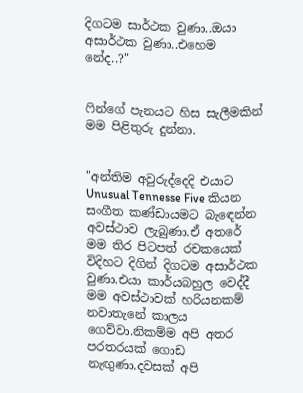දිගටම සාර්ථක වුණා..ඔයා අසාර්ථක වුණා..එහෙම නේද..?"


ෆින්ගේ පැනයට හිස සැලීමකින් මම පිළිතුරු දුන්නා.


"අන්තිම අවුරුද්දෙදි එයාට Unusual Tennesse Five කියන සංගීත කණ්ඩායමට බැඳෙන්න අවස්ථාව ලැබුණා.ඒ අතරේ මම තිර පිටපත් රචකයෙක් විදිහට දිගින් දිගටම අසාර්ථක වුණා.එයා කාර්යබහුල වෙද්දී මම අවස්ථාවක් හරියනකම් නවාතැනේ කාලය ගෙව්වා.නිකම්ම අපි අතර පරතරයක් ගොඩ නැඟුණා.දවසක් අපි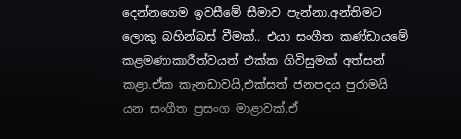දෙන්නගෙම ඉවසීමේ සීමාව පැන්නා.අන්තිමට ලොකු බහින්බස් වීමක්.. එයා සංගීත කණ්ඩායමේ කළමණාකාරීත්වයත් එක්ක ගිවිසුමක් අත්සන් කළා.ඒක කැනඩාවයි,එක්සත් ජනපදය පුරාමයි යන සංගීත ප්‍රසංග මාළාවක්.ඒ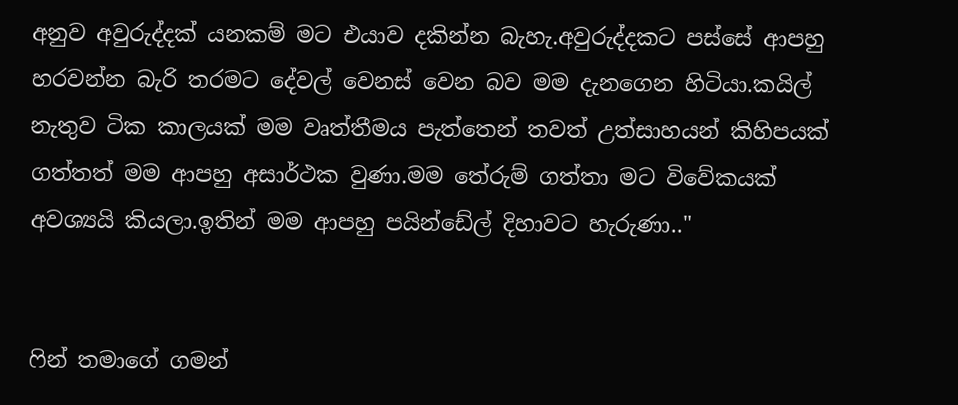අනුව අවුරුද්දක් යනකම් මට එයාව දකින්න බැහැ.අවුරුද්දකට පස්සේ ආපහු හරවන්න බැරි තරමට දේවල් වෙනස් වෙන බව මම දැනගෙන හිටියා.කයිල් නැතුව ටික කාලයක් මම වෘත්තීමය පැත්තෙන් තවත් උත්සාහයන් කිහිපයක් ගත්තත් මම ආපහු අසාර්ථක වුණා.මම තේරුම් ගත්තා මට විවේකයක් අවශ්‍යයි කියලා.ඉතින් මම ආපහු පයින්ඩේල් දිහාවට හැරුණා.."


ෆින් තමාගේ ගමන්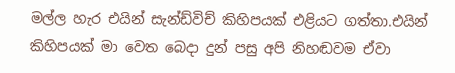මල්ල හැර එයින් සැන්ඩ්විච් කිහිපයක් එළියට ගත්තා.එයින් කිහිපයක් මා වෙත බෙදා දුන් පසු අපි නිහඬවම ඒවා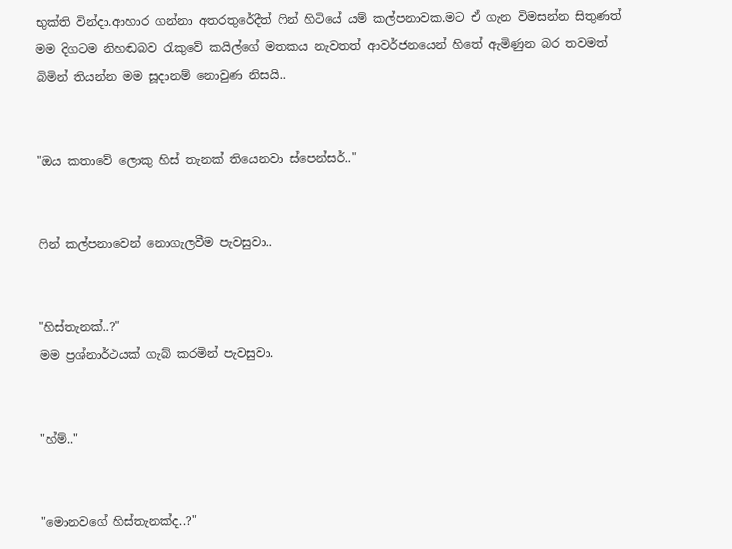භුක්ති වින්දා.ආහාර ගන්නා අතරතුරේදීත් ෆින් හිටියේ යම් කල්පනාවක.මට ඒ ගැන විමසන්න සිතුණත් මම දිගටම නිහඬබව රැකුවේ කයිල්ගේ මතකය නැවතත් ආවර්ජනයෙන් හිතේ ඇමිණුන බර තවමත් බිමින් තියන්න මම සූදානම් නොවුණ නිසයි..


"ඔය කතාවේ ලොකු හිස් තැනක් තියෙනවා ස්පෙන්සර්.."


ෆින් කල්පනාවෙන් නොගැලවීම පැවසුවා..


"හිස්තැනක්..?"
මම ප්‍රශ්නාර්ථයක් ගැබ් කරමින් පැවසුවා.


"හ්ම්.."


"මොනවගේ හිස්තැනක්ද..?"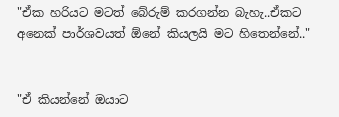"ඒක හරියට මටත් බේරුම් කරගන්න බැහැ..ඒකට අනෙක් පාර්ශවයත් ඕනේ කියලයි මට හිතෙන්නේ.."


"ඒ කියන්නේ ඔයාට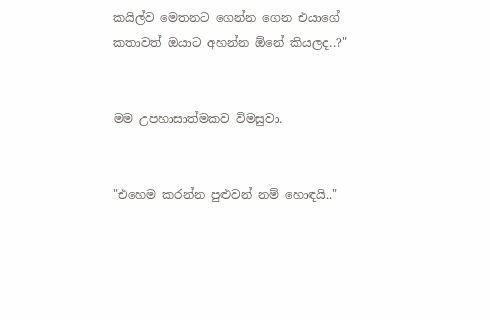කයිල්ව මෙතනට ගෙන්න ගෙන එයාගේ කතාවත් ඔයාට අහන්න ඕනේ කියලද..?"


මම උපහාසාත්මකව විමසුවා.


"එහෙම කරන්න පුළුවන් නම් හොඳයි.."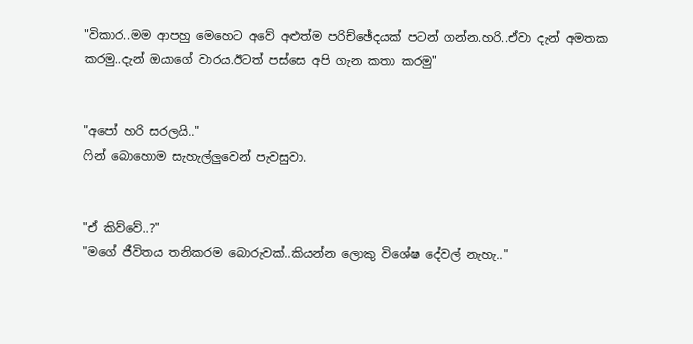"විකාර..මම ආපහු මෙහෙට අවේ අළුත්ම පරිච්ඡේදයක් පටන් ගන්න.හරි..ඒවා දැන් අමතක කරමු..දැන් ඔයාගේ වාරය.ඊටත් පස්සෙ අපි ගැන කතා කරමු"


"අපෝ හරි සරලයි.."
ෆින් බොහොම සැහැල්ලුවෙන් පැවසුවා.


"ඒ කිව්වේ..?"
"මගේ ජීවිතය තනිකරම බොරුවක්..කියන්න ලොකු විශේෂ දේවල් නැහැ.."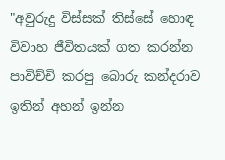"අවුරුදු විස්සක් තිස්සේ හොඳ විවාහ ජීවිතයක් ගත කරන්න පාවිච්චි කරපු බොරු කන්දරාව ඉතින් අහන් ඉන්න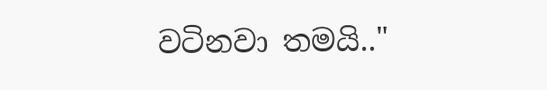වටිනවා තමයි.."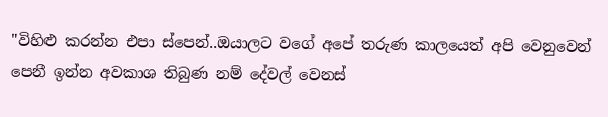"විහිළු කරන්න එපා ස්පෙන්..ඔයාලට වගේ අපේ තරුණ කාලයෙත් අපි වෙනුවෙන් පෙනී ඉන්න අවකාශ තිබුණ නම් දේවල් වෙනස්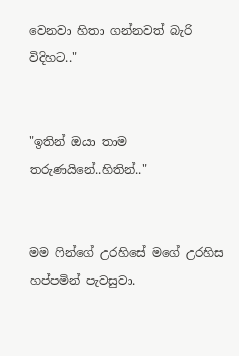වෙනවා හිතා ගන්නවත් බැරි විදිහට.."


"ඉතින් ඔයා තාම තරුණයිනේ..හිතින්.."


මම ෆින්ගේ උරහිසේ මගේ උරහිස හප්පමින් පැවසුවා.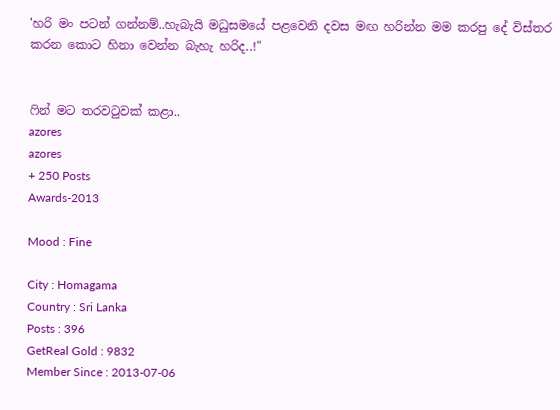'හරි මං පටන් ගන්නම්..හැබැයි මධුසමයේ පළවෙනි දවස මඟ හරින්න මම කරපු දේ විස්තර කරන කොට හිනා වෙන්න බැහැ හරිද..!"


ෆින් මට තරවටුවක් කළා..
azores
azores
+ 250 Posts
Awards-2013

Mood : Fine

City : Homagama
Country : Sri Lanka
Posts : 396
GetReal Gold : 9832
Member Since : 2013-07-06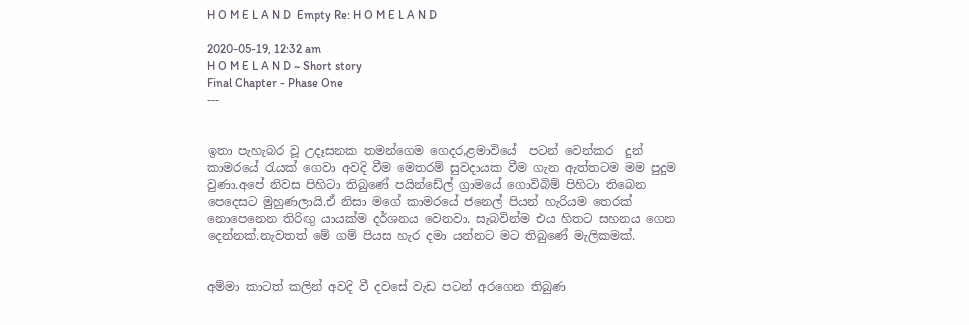H O M E L A N D  Empty Re: H O M E L A N D

2020-05-19, 12:32 am
H O M E L A N D ~ Short story
Final Chapter - Phase One
---


ඉතා පැහැබර වූ උදෑසනක තමන්ගෙම ගෙදර,ළමාවියේ  පටන් වෙන්කර  දුන් කාමරයේ රැයක් ගෙවා අවදි වීම මෙතරම් සුවදායක වීම ගැන ඇත්‍තටම මම පුදුම වුණා.අපේ නිවස පිහිටා තිබුණේ පයින්ඩේල් ග්‍රාමයේ ගොවිබිම් පිහිටා තිබෙන පෙදෙසට මුහුණලායි.ඒ නිසා මගේ කාමරයේ ජනෙල් පියන් හැරියම තෙරක් නොපෙනෙන තිරිඟු යායක්ම දර්ශනය වෙනවා. සැබවින්ම එය හිතට සහනය ගෙන දෙන්නක්.නැවතත් මේ ගම් පියස හැර දමා යන්නට මට තිබුණේ මැලිකමක්.


අම්මා කාටත් කලින් අවදි වී දවසේ වැඩ පටන් අරගෙන තිබුණ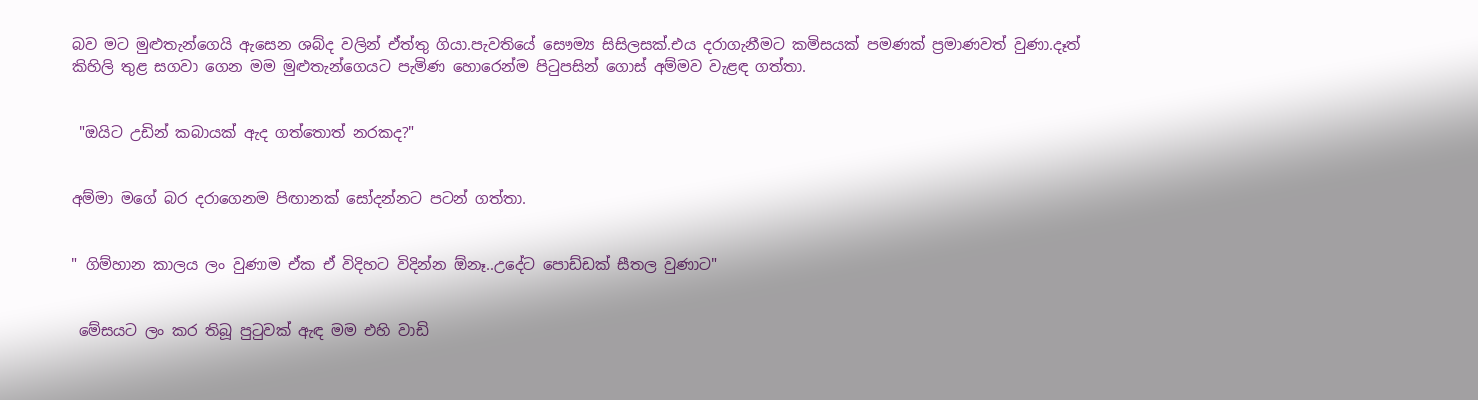බව මට මුළුතැන්ගෙයි ඇසෙන ශබ්ද වලින් ඒත්තු ගියා.පැවතියේ සෞම්‍ය සිසිලසක්.එය දරාගැනීමට කමිසයක් පමණක් ප්‍රමාණවත් වුණා.දෑත් කිහිලි තුළ සගවා ගෙන මම මුළුතැන්ගෙයට පැමිණ හොරෙන්ම පිටුපසින් ගොස් අම්මව වැළඳ ගත්තා.


 "ඔයිට උඩින් කබායක් ඇද ගත්තොත් නරකද?"


අම්මා මගේ බර දරාගෙනම පිඟානක් සෝදන්නට පටන් ගත්තා.


" ගිම්හාන කාලය ලං වුණාම ඒක ඒ විදිහට විදින්න ඕනෑ..උදේට පොඩ්ඩක් සීතල වුණාට"


 මේසයට ලං කර තිබූ පුටුවක් ඇඳ මම එහි වාඩි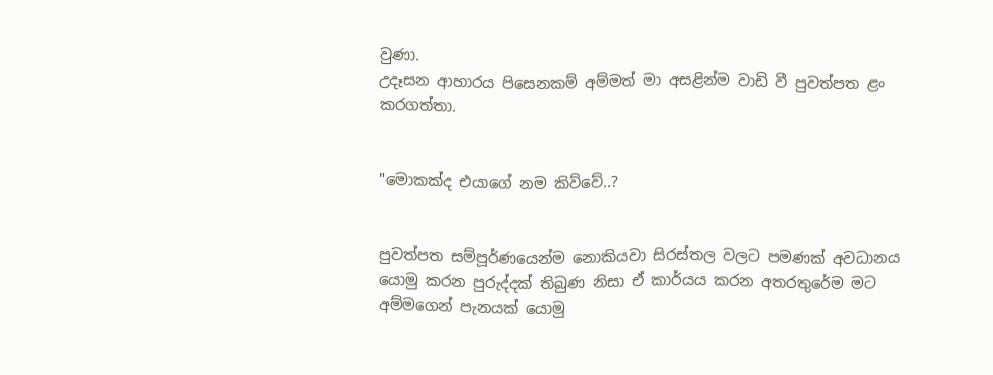වුණා.
උදෑසන ආහාරය පිසෙනකම් අම්මත් මා අසළින්ම වාඩි වී පුවත්පත ළං කරගත්තා.


"මොකක්ද එයාගේ නම කිව්වේ..?


පුවත්පත සම්පූර්ණයෙන්ම නොකියවා සිරස්තල වලට පමණක් අවධානය යොමු කරන පුරුද්දක් තිබුණ නිසා ඒ කාර්යය කරන අතරතුරේම මට අම්මගෙන් පැනයක් යොමු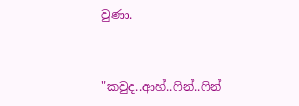වුණා.


"කවුද..ආහ්..ෆින්..ෆින්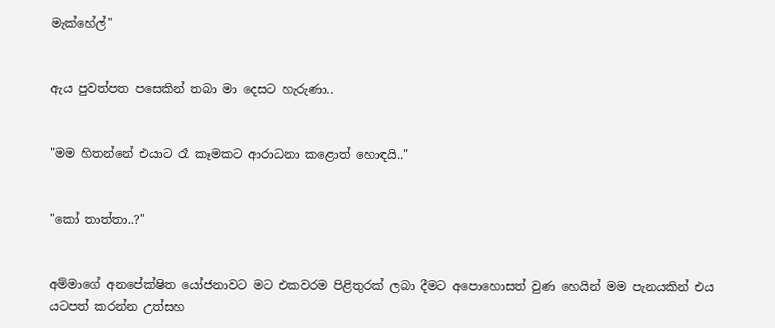මැක්හේල්"


ඇය පුවත්පත පසෙකින් තබා මා දෙසට හැරුණා..


"මම හිතන්නේ එයාට රෑ කෑමකට ආරාධනා කළොත් හොඳයි.."


"කෝ තාත්තා..?"


අම්මාගේ අනපේක්ෂිත යෝජනාවට මට එකවරම පිළිතුරක් ලබා දීමට අපොහොසත් වුණ හෙයින් මම පැනයකින් එය යටපත් කරන්න උත්සහ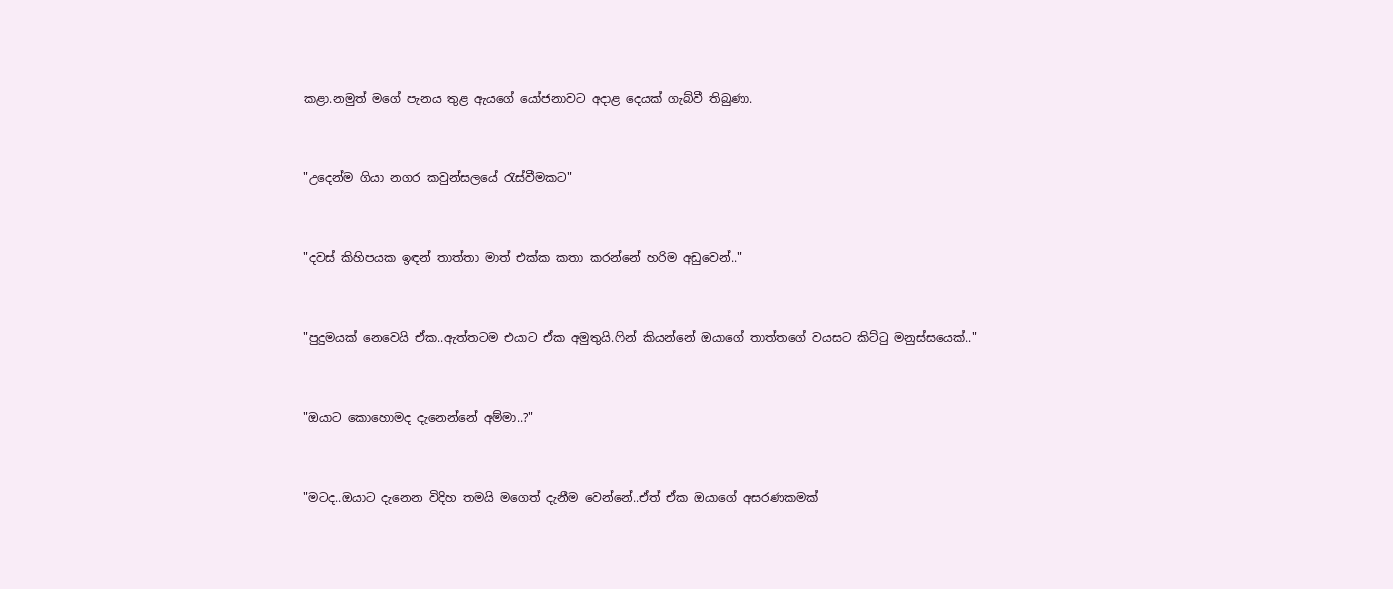කළා.නමුත් මගේ පැනය තුළ ඇයගේ යෝජනාවට අදාළ දෙයක් ගැබ්වී තිබුණා.


"උදෙන්ම ගියා නගර කවුන්සලයේ රැස්වීමකට"


"දවස් කිහිපයක ඉඳන් තාත්තා මාත් එක්ක කතා කරන්නේ හරිම අඩුවෙන්.."


"පුදුමයක් නෙවෙයි ඒක..ඇත්තටම එයාට ඒක අමුතුයි.ෆින් කියන්නේ ඔයාගේ තාත්තගේ වයසට කිට්ටු මනුස්සයෙක්.."


"ඔයාට කොහොමද දැනෙන්නේ අම්මා..?"


"මටද..ඔයාට දැනෙන විදිහ තමයි මගෙත් දැනීම වෙන්නේ..ඒත් ඒක ඔයාගේ අසරණකමක්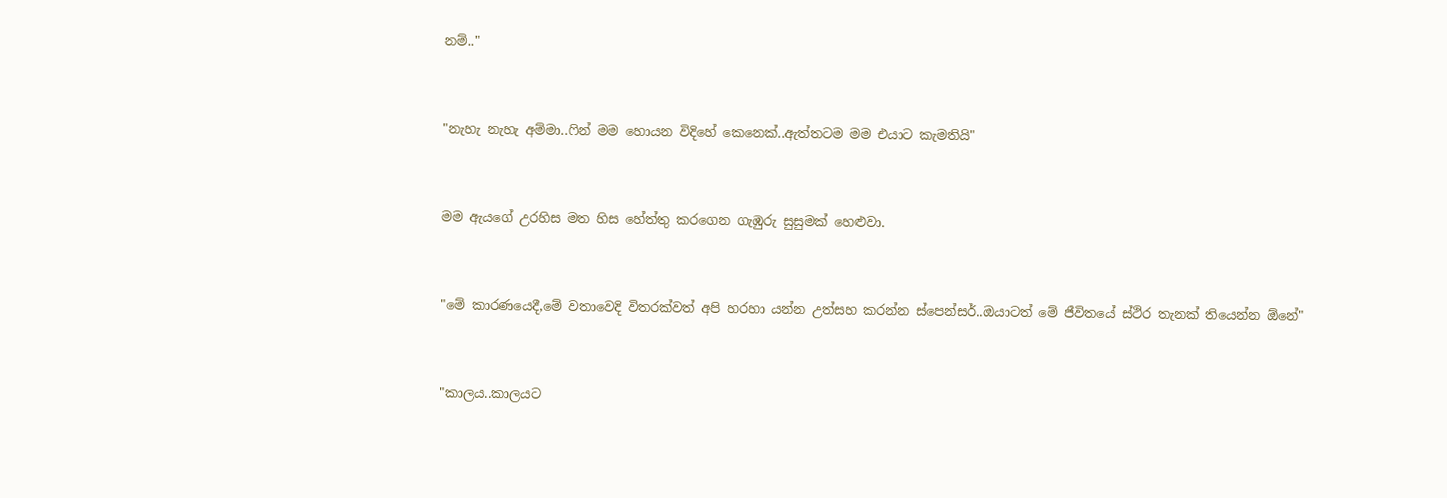නම්.."


"නැහැ නැහැ අම්මා..ෆින් මම හොයන විදිහේ කෙනෙක්..ඇත්තටම මම එයාට කැමතියි"


මම ඇයගේ උරහිස මත හිස හේත්තු කරගෙන ගැඹුරු සුසුමක් හෙළුවා.


"මේ කාරණයෙදී,මේ වතාවෙදි විතරක්වත් අපි හරහා යන්න උත්සහ කරන්න ස්පෙන්සර්..ඔයාටත් මේ ජීවිතයේ ස්ථිර තැනක් තියෙන්න ඕනේ"


"කාලය..කාලයට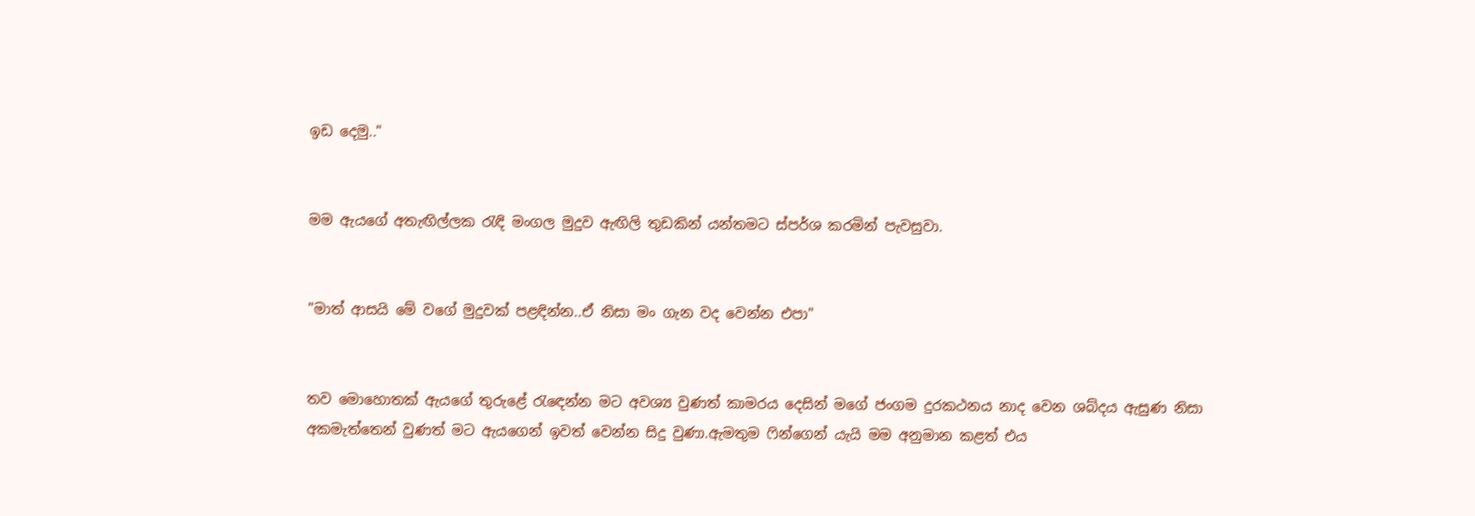ඉඩ දෙමු.."


මම ඇයගේ අතැඟිල්ලක රැඳි මංගල මුදුව ඇඟිලි තුඩකින් යන්තමට ස්පර්ශ කරමින් පැවසුවා.


"මාත් ආසයි මේ වගේ මුදුවක් පළඳින්න..ඒ නිසා මං ගැන වද වෙන්න එපා"


තව මොහොතක් ඇයගේ තුරුළේ රැඳෙන්න මට අවශ්‍ය වුණත් කාමරය දෙසින් මගේ ජංගම දුරකථනය නාද වෙන ශබ්දය ඇසුණ නිසා අකමැත්තෙන් වුණත් මට ඇයගෙන් ඉවත් වෙන්න සිදු වුණා.ඇමතුම ෆින්ගෙන් යැයි මම අනුමාන කළත් එය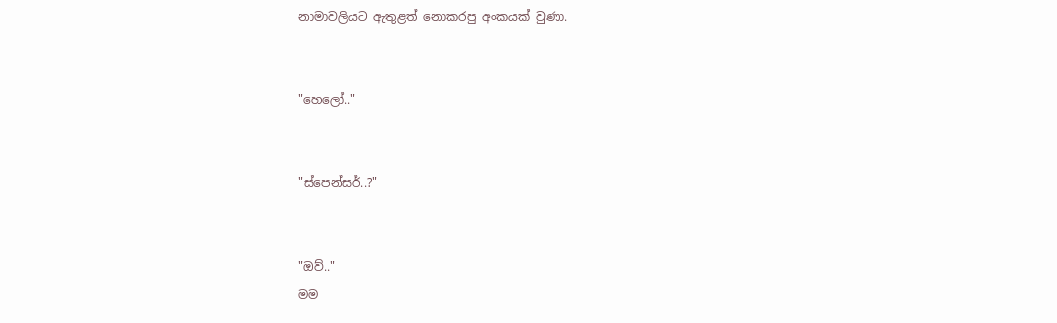නාමාවලියට ඇතුළත් නොකරපු අංකයක් වුණා.


"හෙලෝ.."


"ස්පෙන්සර්..?"


"ඔව්.."
මම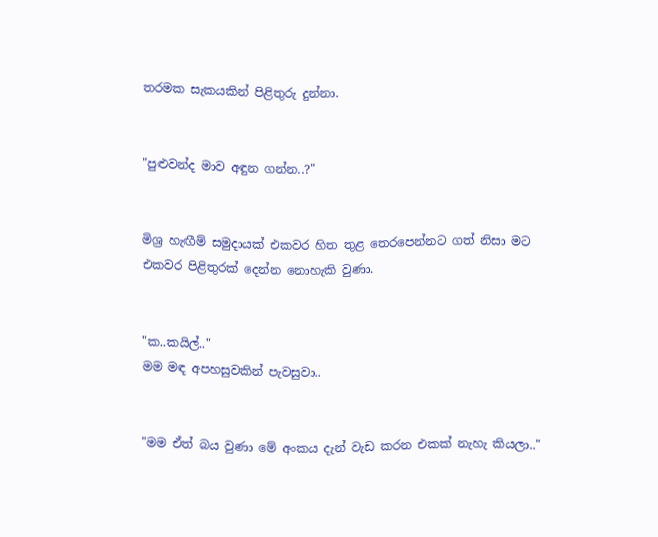තරමක සැකයකින් පිළිතුරු දුන්නා.


"පුළුවන්ද මාව අඳුන ගන්න..?"


මිශ්‍ර හැඟීම් සමුදායක් එකවර හිත තුළ තෙරපෙන්නට ගත් නිසා මට එකවර පිළිතුරක් දෙන්න නොහැකි වුණා.


"ක..කයිල්.."
මම මඳ අපහසුවකින් පැවසුවා..


"මම ඒත් බය වුණා මේ අංකය දැන් වැඩ කරන එකක් නැහැ කියලා.."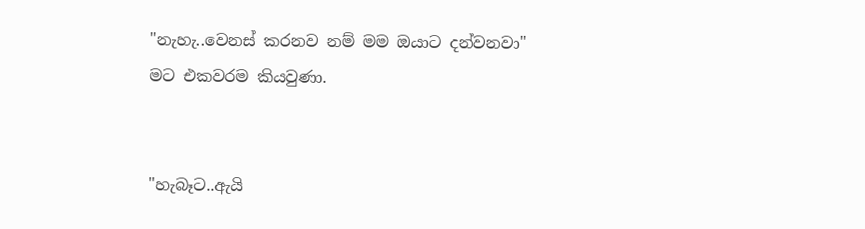"නැහැ..වෙනස් කරනව නම් මම ඔයාට දන්වනවා"
මට එකවරම කියවුණා.


"හැබෑට..ඇයි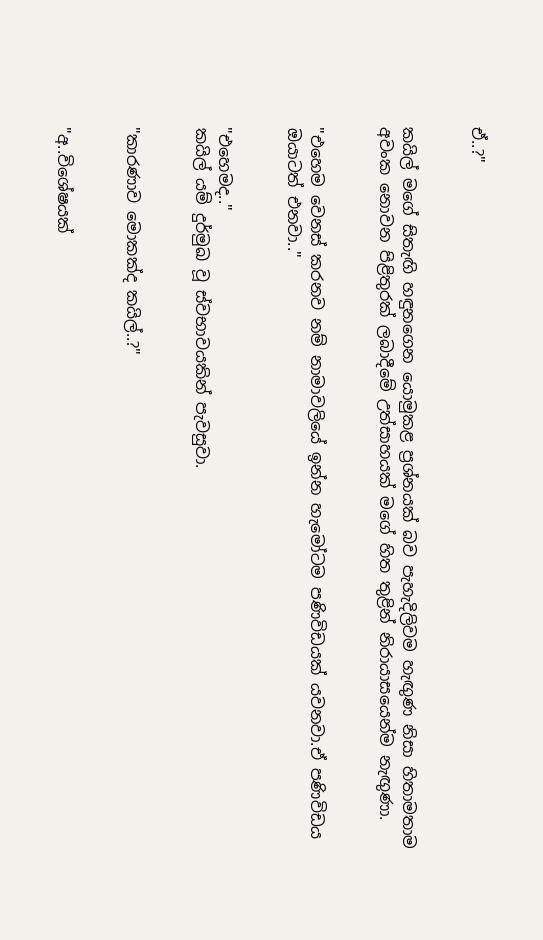ඒ..?"


කයිල් මගේ සිතැඟි හඳුනගෙන යොමුකළ ප්‍රශ්නයක් බව පැහැදිලිවම හැඟුණ නිසා හිතාමතාම අවංක නොවන පිළිතුරක් ලබාදීමේ උත්සාහයක් මගේ හිත තුළින් නිරායාසයෙන්ම නැඟුණා.


"එහෙම වෙනස් කරනව නම් නාමාවලියේ ඉන්න හැමෝටම පණිවිඩයක් යවනවා.ඒ පණිවිඩය ඔයාටත් එනවා.."


"එහෙමද.."
කයිල් යම් දුර්මුඛ වූ ස්වභාවයකින් පැවසුවා.


"කාරණාව මොකක්ද කයිල්..?"


"අ..විශේෂයක්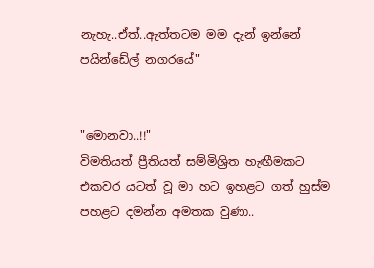නැහැ..ඒත්..ඇත්තටම මම දැන් ඉන්නේ පයින්ඩේල් නගරයේ"


"මොනවා..!!"
විමතියත් ප්‍රීතියත් සම්මිශ්‍රිත හැඟීමකට එකවර යටත් වූ මා හට ඉහළට ගත් හුස්ම පහළට දමන්න අමතක වුණා..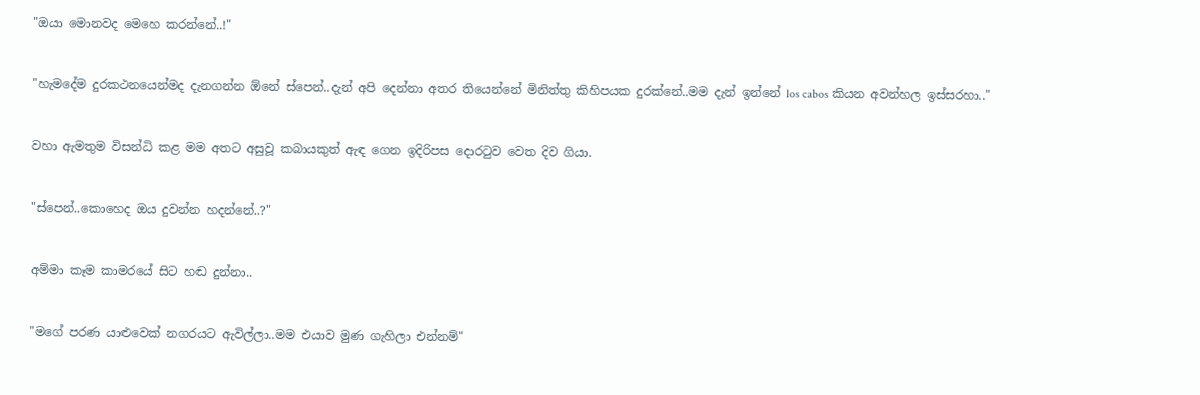"ඔයා මොනවද මෙහෙ කරන්නේ..!"


"හැමදේම දුරකථනයෙන්මද දැනගන්න ඕනේ ස්පෙන්..දැන් අපි දෙන්නා අතර තියෙන්නේ මිනිත්තු කිහිපයක දුරක්නේ..මම දැන් ඉන්නේ los cabos කියන අවන්හල ඉස්සරහා.."


වහා ඇමතුම විසන්ධි කළ මම අතට අසුවූ කබායකුත් ඇඳ ගෙන ඉදිරිපස දොරටුව වෙත දිව ගියා.


"ස්පෙන්..කොහෙද ඔය දුවන්න හදන්නේ..?"


අම්මා කෑම කාමරයේ සිට හඬ දුන්නා..


"මගේ පරණ යාළුවෙක් නගරයට ඇවිල්ලා..මම එයාව මුණ ගැහිලා එන්නම්"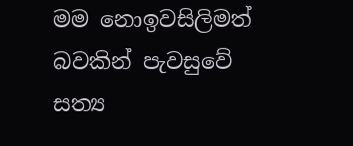මම නොඉවසිලිමත් බවකින් පැවසුවේ සත්‍ය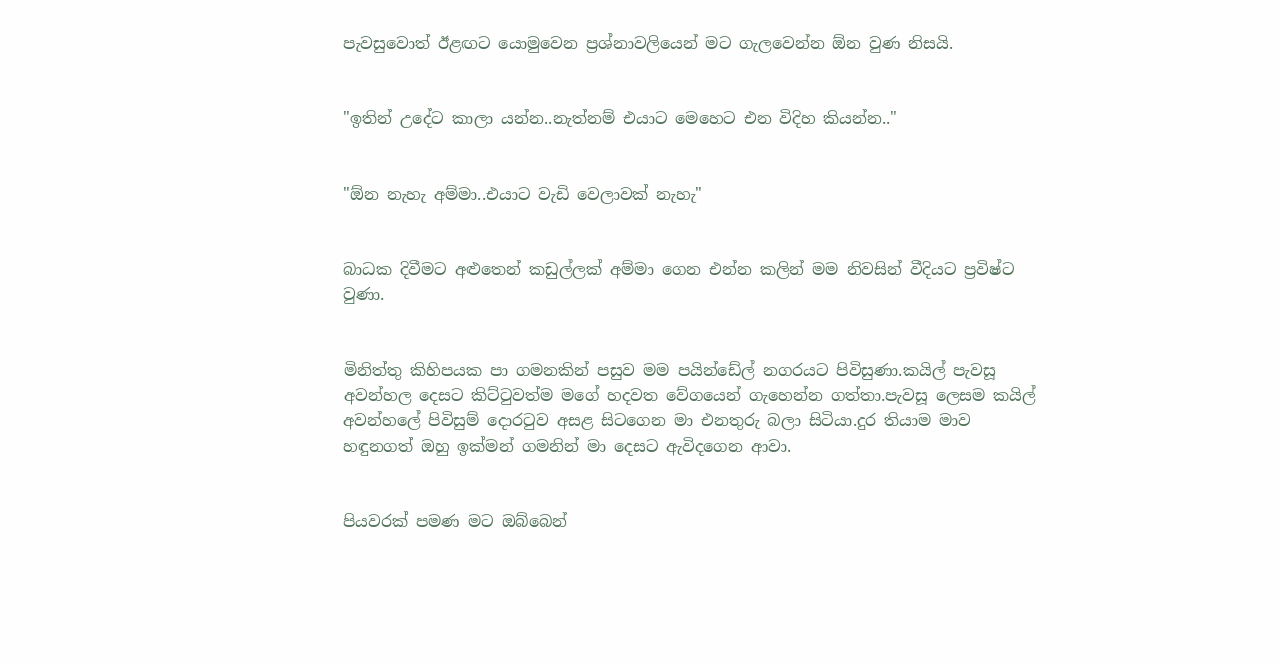පැවසුවොත් ඊළඟට යොමුවෙන ප්‍රශ්නාවලියෙන් මට ගැලවෙන්න ඕන වුණ නිසයි.


"ඉතින් උදේට කාලා යන්න..නැත්නම් එයාට මෙහෙට එන විදිහ කියන්න.."


"ඕන නැහැ අම්මා..එයාට වැඩි වෙලාවක් නැහැ"


බාධක දිවීමට අළුතෙන් කඩුල්ලක් අම්මා ගෙන එන්න කලින් මම නිවසින් වීදියට ප්‍රවිෂ්ට වුණා.


මිනිත්තු කිහිපයක පා ගමනකින් පසුව මම පයින්ඩේල් නගරයට පිවිසුණා.කයිල් පැවසූ අවන්හල දෙසට කිට්ටුවත්ම මගේ හදවත වේගයෙන් ගැහෙන්න ගත්තා.පැවසූ ලෙසම කයිල් අවන්හලේ පිවිසුම් දොරටුව අසළ සිටගෙන මා එනතුරු බලා සිටියා.දුර තියාම මාව හඳුනගත් ඔහු ඉක්මන් ගමනින් මා දෙසට ඇවිදගෙන ආවා.


පියවරක් පමණ මට ඔබ්බෙන්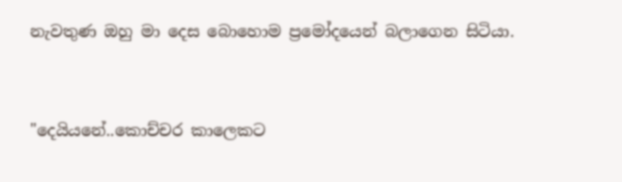නැවතුණ ඔහු මා දෙස බොහොම ප්‍රමෝදයෙන් බලාගෙන සිටියා.


"දෙයියනේ..කොච්චර කාලෙකට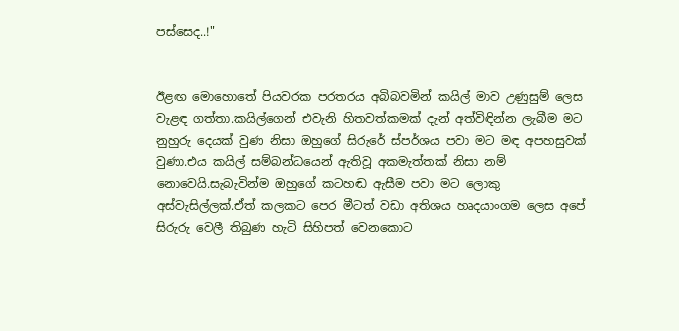පස්සෙද..!"


ඊළඟ මොහොතේ පියවරක පරතරය අබිබවමින් කයිල් මාව උණුසුම් ලෙස වැළඳ ගත්‍තා.කයිල්ගෙන් එවැනි හිතවත්කමක් දැන් අත්විඳින්න ලැබීම මට නුහුරු දෙයක් වුණ නිසා ඔහුගේ සිරුරේ ස්පර්ශය පවා මට මඳ අපහසුවක් වුණා.එය කයිල් සම්බන්ධයෙන් ඇතිවූ අකමැත්තක් නිසා නම් නොවෙයි.සැබැවින්ම ඔහුගේ කටහඬ ඇසීම පවා මට ලොකු අස්වැසිල්ලක්.ඒත් කලකට පෙර මීටත් වඩා අතිශය හෘදයාංගම ලෙස අපේ සිරුරු වෙලී තිබුණ හැටි සිහිපත් වෙනකොට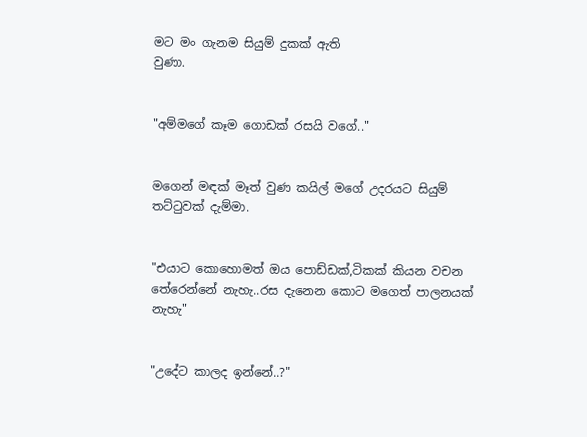මට මං ගැනම සියුම් දුකක් ඇති
වුණා.


"අම්මගේ කෑම ගොඩක් රසයි වගේ.."


මගෙන් මඳක් මෑත් වුණ කයිල් මගේ උදරයට සියුම් තට්ටුවක් දැම්මා.


"එයාට කොහොමත් ඔය පොඩ්ඩක්,ටිකක් කියන වචන තේරෙන්නේ නැහැ..රස දැනෙන කොට මගෙත් පාලනයක් නැහැ"


"උදේට කාලද ඉන්නේ..?"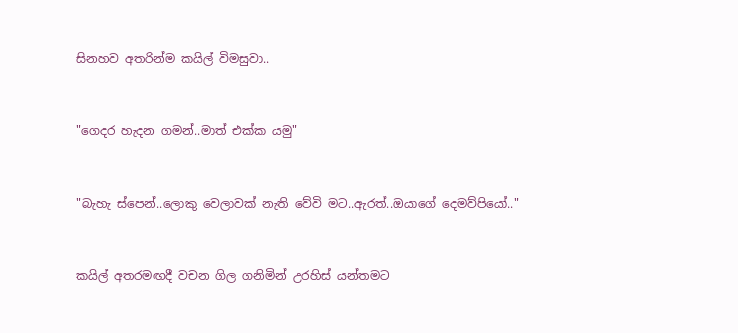සිනහව අතරින්ම කයිල් විමසුවා..


"ගෙදර හැදන ගමන්..මාත් එක්ක යමු"


"බැහැ ස්පෙන්..ලොකු වෙලාවක් නැති වේවි මට..ඇරත්..ඔයාගේ දෙමව්පියෝ.."


කයිල් අතරමඟදී වචන ගිල ගනිමින් උරහිස් යන්තමට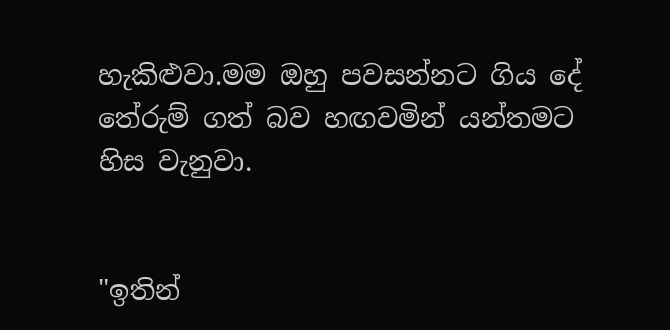හැකිළුවා.මම ඔහු පවසන්නට ගිය දේ තේරුම් ගත් බව හඟවමින් යන්තමට හිස වැනුවා.


"ඉතින්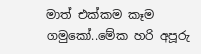මාත් එක්කම කෑම ගමුකෝ..මේක හරි අපූරු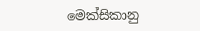මෙක්සිකානු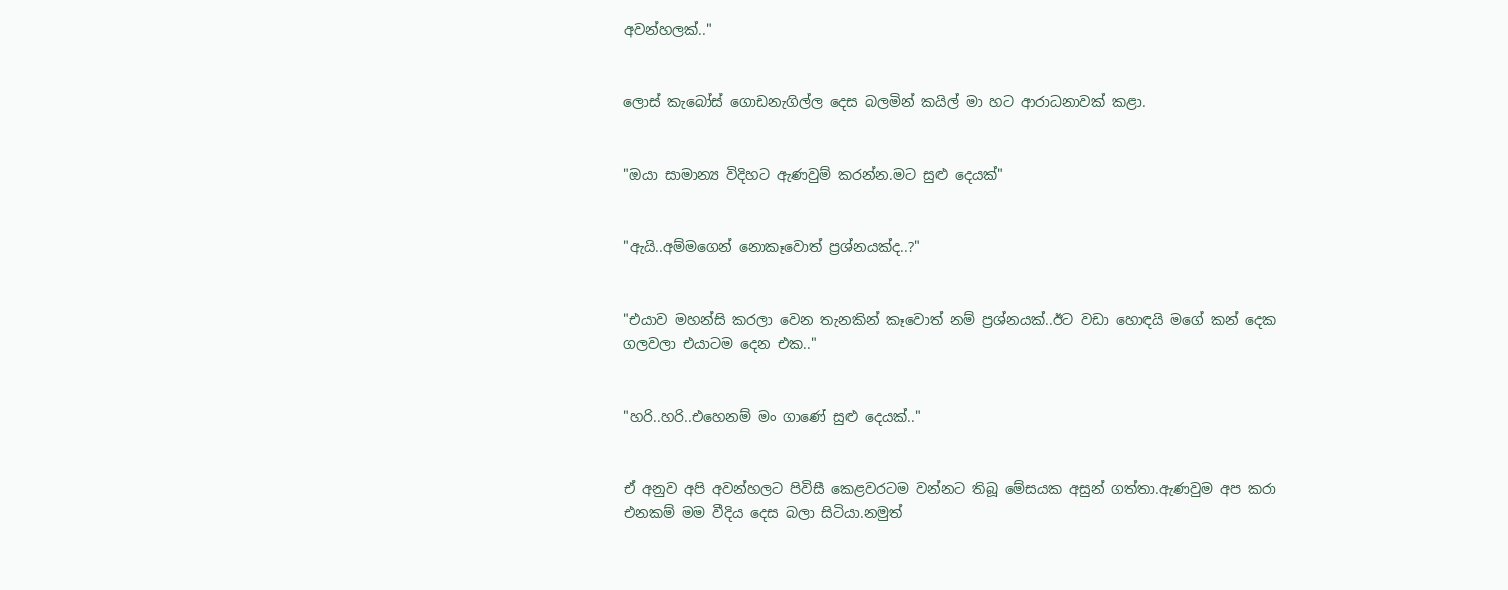අවන්හලක්.."


ලොස් කැබෝස් ගොඩනැගිල්ල දෙස බලමින් කයිල් මා හට ආරාධනාවක් කළා.


"ඔයා සාමාන්‍ය විදිහට ඇණවුම් කරන්න.මට සුළු දෙයක්"


"ඇයි..අම්මගෙන් නොකෑවොත් ප්‍රශ්නයක්ද..?"


"එයාව මහන්සි කරලා වෙන තැනකින් කෑවොත් නම් ප්‍රශ්නයක්..ඊට වඩා හොඳයි මගේ කන් දෙක ගලවලා එයාටම දෙන එක.."


"හරි..හරි..එහෙනම් මං ගාණේ සුළු දෙයක්.."


ඒ අනුව අපි අවන්හලට පිවිසී කෙළවරටම වන්නට තිබූ මේසයක අසුන් ගත්තා.ඇණවුම අප කරා එනකම් මම වීදිය දෙස බලා සිටියා.නමුත්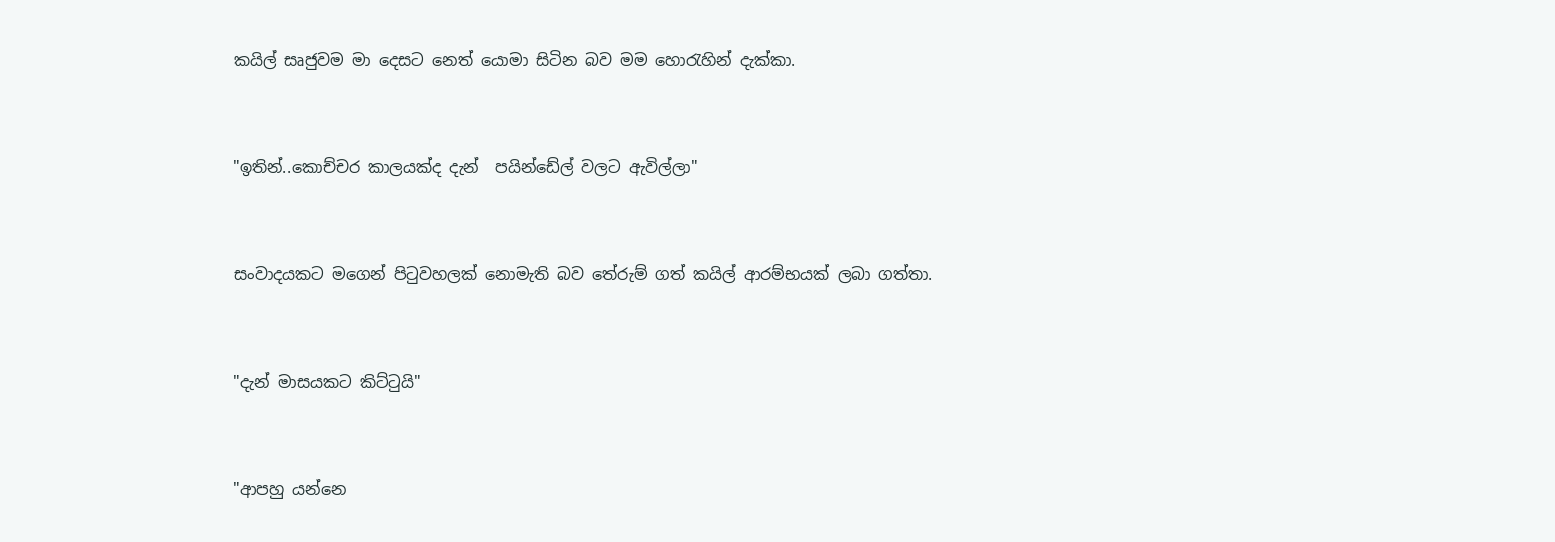කයිල් සෘජුවම මා දෙසට නෙත්‍ යොමා සිටින බව මම හොරැහින් දැක්කා.


"ඉතින්..කොච්චර කාලයක්ද දැන්  පයින්ඩේල් වලට ඇවිල්ලා"


සංවාදයකට මගෙන් පිටුවහලක් නොමැති බව තේරුම් ගත් කයිල් ආරම්භයක් ලබා ගත්තා.


"දැන් මාසයකට කිට්ටුයි"


"ආපහු යන්නෙ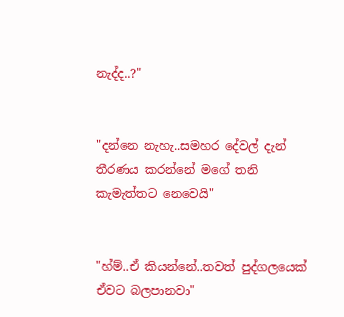නැද්ද..?"


"දන්නෙ නැහැ..සමහර දේවල් දැන් තීරණය කරන්නේ මගේ තනි කැමැත්තට නෙවෙයි"


"හ්ම්..ඒ කියන්නේ..තවත් පුද්ගලයෙක් ඒවට බලපානවා"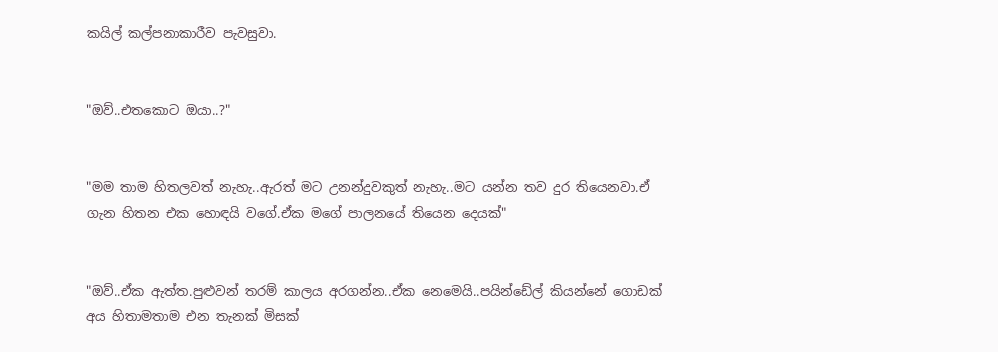කයිල් කල්පනාකාරීව පැවසුවා.


"ඔව්..එතකොට ඔයා..?"


"මම තාම හිතලවත් නැහැ..ඇරත් මට උනන්දුවකුත් නැහැ..මට යන්න තව දුර තියෙනවා.ඒ ගැන හිතන එක හොඳයි වගේ.ඒක මගේ පාලනයේ තියෙන දෙයක්"


"ඔව්..ඒක ඇත්ත.පුළුවන් තරම් කාලය අරගන්න..ඒක නෙමෙයි..පයින්ඩේල් කියන්නේ ගොඩක් අය හිතාමතාම එන තැනක් මිසක්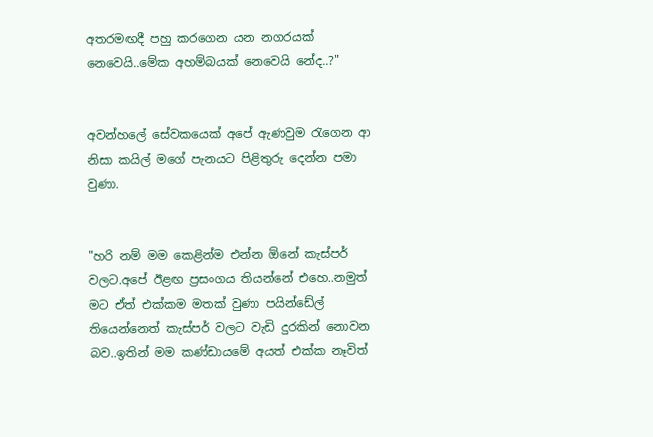අතරමඟදී පහු කරගෙන යන නගරයක් නෙවෙයි..මේක අහම්බයක් නෙවෙයි නේද..?"


අවන්හලේ සේවකයෙක් අපේ ඇණවුම රැගෙන ආ නිසා කයිල් මගේ පැනයට පිළිතුරු දෙන්න පමා වුණා.


"හරි නම් මම කෙළින්ම එන්න ඕනේ කැස්පර් වලට.අපේ ඊළඟ ප්‍රසංගය තියන්නේ එහෙ..නමුත් මට ඒත් එක්කම මතක් වුණා පයින්ඩේල් තියෙන්නෙත් කැස්පර් වලට වැඩි දුරකින් නොවන බව..ඉතින් මම කණ්ඩායමේ අයත් එක්ක නෑවිත්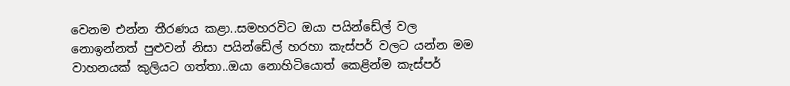වෙනම එන්න තීරණය කළා..සමහරවිට ඔයා පයින්ඩේල් වල නොඉන්නත් පුළුවන් නිසා පයින්ඩේල් හරහා කැස්පර් වලට යන්න මම වාහනයක් කුලියට ගත්තා..ඔයා නොහිටියොත් කෙළින්ම කැස්පර්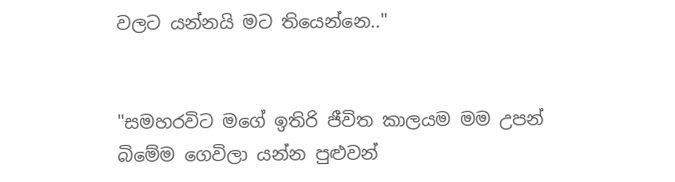වලට යන්නයි මට තියෙන්නෙ.."


"සමහරවිට මගේ ඉතිරි ජීවිත කාලයම මම උපන් බිමේම ගෙවිලා යන්න පුළුවන්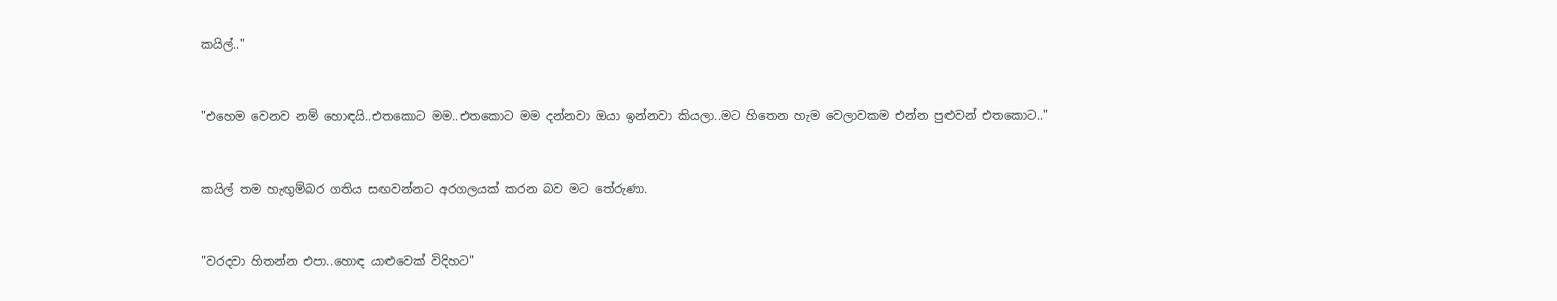කයිල්.."


"එහෙම වෙනව නම් හොඳයි..එතකොට මම..එතකොට මම දන්නවා ඔයා ඉන්නවා කියලා..මට හිතෙන හැම වෙලාවකම එන්න පුළුවන් එතකොට.."


කයිල් තම හැඟුම්බර ගතිය සඟවන්නට අරගලයක් කරන බව මට තේරුණා.


"වරදවා හිතන්න එපා..හොඳ යාළුවෙක් විදිහට"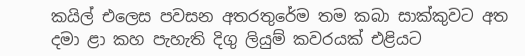කයිල් එලෙස පවසන අතරතුරේම තම කබා සාක්කුවට අත දමා ළා කහ පැහැති දිගු ලියුම් කවරයක් එළියට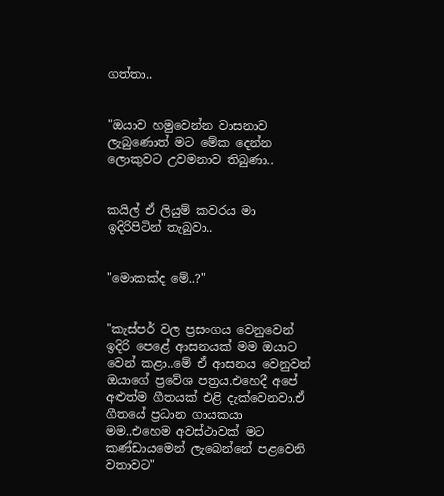ගත්තා..


"ඔයාව හමුවෙන්න වාසනාව ලැබුණොත් මට මේක දෙන්න ලොකුවට උවමනාව තිබුණා..


කයිල් ඒ ලියුම් කවරය මා ඉදිරිපිටින් තැබුවා..


"මොකක්ද මේ..?"


"කැස්පර් වල ප්‍රසංගය වෙනුවෙන් ඉදිරි පෙළේ ආසනයක් මම ඔයාට වෙන් කළා..මේ ඒ ආසනය වෙනුවන් ඔයාගේ ප්‍රවේශ පත්‍රය.එහෙදී අපේ අළුත්ම ගීතයක් එළි දැක්වෙනවා.ඒ ගීතයේ ප්‍රධාන ගායකයා මම..එහෙම අවස්ථාවක් මට කණ්ඩායමෙන් ලැබෙන්නේ පළවෙනි වතාවට"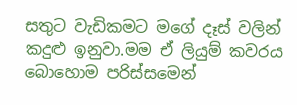සතුට වැඩිකමට මගේ දෑස් වලින් කදුළු ඉනුවා.මම ඒ ලියුම් කවරය බොහොම පරිස්සමෙන්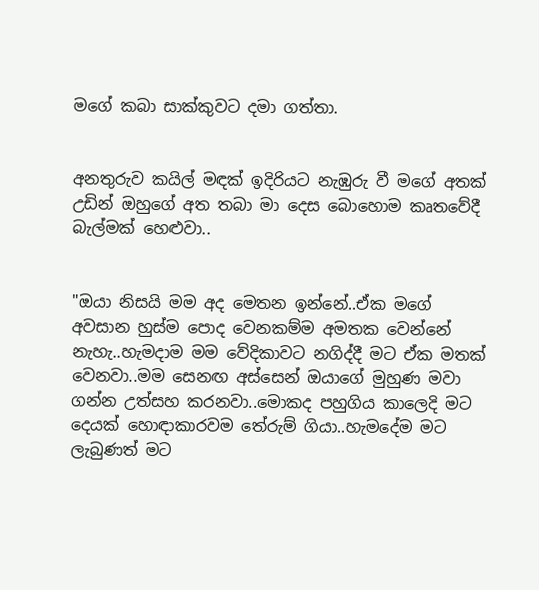මගේ කබා සාක්කුවට දමා ගත්තා.


අනතුරුව කයිල් මඳක් ඉදිරියට නැඹුරු වී මගේ අතක් උඩින් ඔහුගේ අත තබා මා දෙස බොහොම කෘතවේදී බැල්මක් හෙළුවා..


"ඔයා නිසයි මම අද මෙතන ඉන්නේ..ඒක මගේ අවසාන හුස්ම පොද වෙනකම්ම අමතක වෙන්නේ නැහැ..හැමදාම මම වේදිකාවට නගිද්දී මට ඒක මතක් වෙනවා..මම සෙනඟ අස්සෙන් ඔයාගේ මුහුණ මවා ගන්න උත්සහ කරනවා..මොකද පහුගිය කාලෙදි මට දෙයක් හොඳාකාරවම තේරුම් ගියා..හැමදේම මට ලැබුණත් මට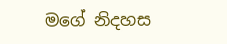මගේ නිදහස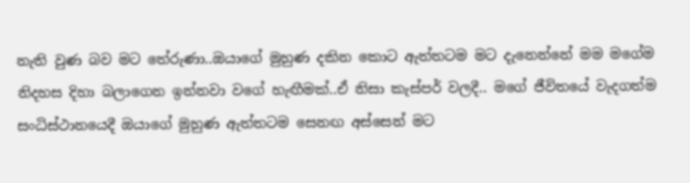නැති වුණ බව මට තේරුණා..ඔයාගේ මුහුණ දකින කොට ඇත්තටම මට දැනෙන්නේ මම මගේම නිදහස දිහා බලාගෙන ඉන්නවා වගේ හැඟීමක්..ඒ නිසා කැස්පර් වලදී.. මගේ ජීවිතයේ වැදගත්ම සංධිස්ථානයෙදී ඔයාගේ මුහුණ ඇත්තටම සෙනඟ අස්සෙන් මට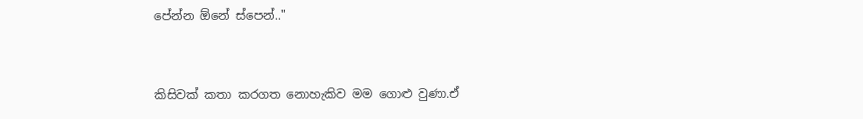පේන්න ඕනේ ස්පෙන්.."


කිසිවක් කතා කරගත නොහැකිව මම ගොළු වුණා.ඒ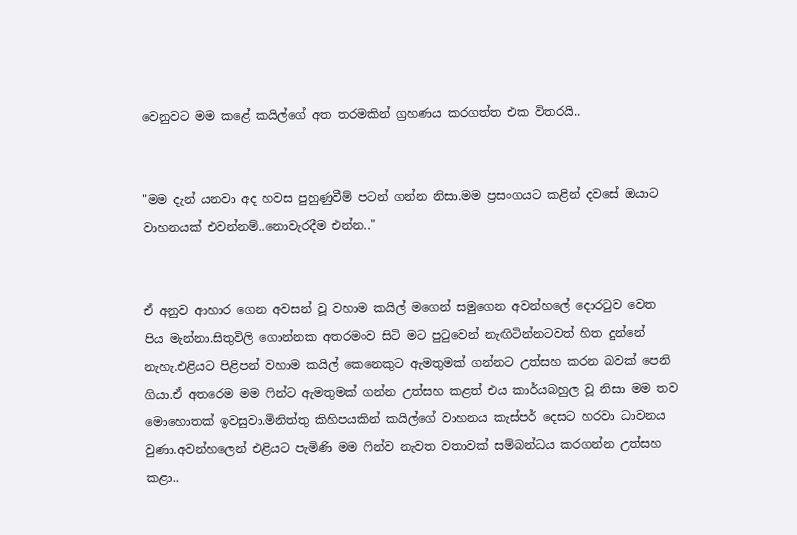වෙනුවට මම කළේ කයිල්ගේ අත තරමකින් ග්‍රහණය කරගත්‍ත එක විතරයි..


"මම දැන් යනවා අද හවස පුහුණුවීම් පටන් ගන්න නිසා.මම ප්‍රසංගයට කළින් දවසේ ඔයාට වාහනයක් එවන්නම්..නොවැරදීම එන්න.."


ඒ අනුව ආහාර ගෙන අවසන් වූ වහාම කයිල් මගෙන් සමුගෙන අවන්හලේ දොරටුව වෙත පිය මැන්නා.සිතුවිලි ගොන්නක අතරමංව සිටි මට පුටුවෙන් නැඟිටින්නටවත් හිත දුන්නේ නැහැ.එළියට පිළිපන් වහාම කයිල් කෙනෙකුට ඇමතුමක් ගන්නට උත්සහ කරන බවක් පෙනි ගියා.ඒ අතරෙම මම ෆින්ට ඇමතුමක් ගන්න උත්සහ කළත් එය කාර්යබහුල වූ නිසා මම තව මොහොතක් ඉවසුවා.මිනිත්තු කිහිපයකින් කයිල්ගේ වාහනය කැස්පර් දෙසට හරවා ධාවනය වුණා.අවන්හලෙන් එළියට පැමිණි මම ෆින්ව නැවත වතාවක් සම්බන්ධය කරගන්න උත්සහ කළා..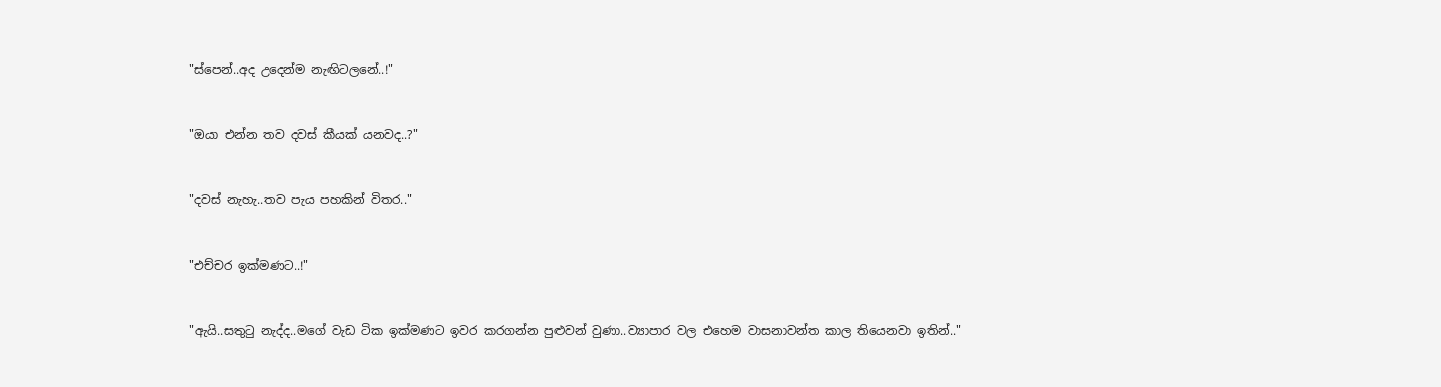"ස්පෙන්..අද උදෙන්ම නැඟිටලනේ..!"


"ඔයා එන්න තව දවස් කීයක් යනවද..?"


"දවස් නැහැ..තව පැය පහකින් විතර.."


"එච්චර ඉක්මණට..!"


"ඇයි..සතුටු නැද්ද..මගේ වැඩ ටික ඉක්මණට ඉවර කරගන්න පුළුවන් වුණා..ව්‍යාපාර වල එහෙම වාසනාවන්ත කාල තියෙනවා ඉතින්.."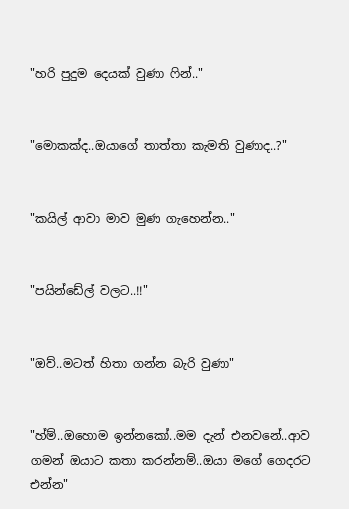"හරි පුදුම දෙයක් වුණා ෆින්.."


"මොකක්ද..ඔයාගේ තාත්තා කැමති වුණාද..?"


"කයිල් ආවා මාව මුණ ගැහෙන්න.."


"පයින්ඩේල් වලට..!!"


"ඔව්..මටත් හිතා ගන්න බැරි වුණා"


"හ්ම්..ඔහොම ඉන්නකෝ..මම දැන් එනවනේ..ආව ගමන් ඔයාට කතා කරන්නම්..ඔයා මගේ ගෙදරට එන්න"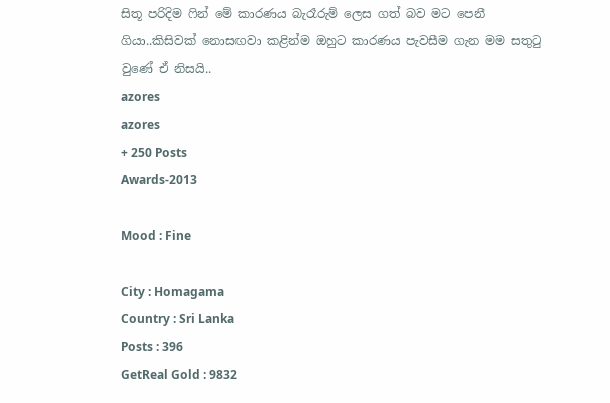සිතූ පරිදිම ෆින් මේ කාරණය බැරෑරුම් ලෙස ගත් බව මට පෙනී ගියා..කිසිවක් නොසඟවා කළින්ම ඔහුට කාරණය පැවසීම ගැන මම සතුටු වුණේ ඒ නිසයි..
azores
azores
+ 250 Posts
Awards-2013

Mood : Fine

City : Homagama
Country : Sri Lanka
Posts : 396
GetReal Gold : 9832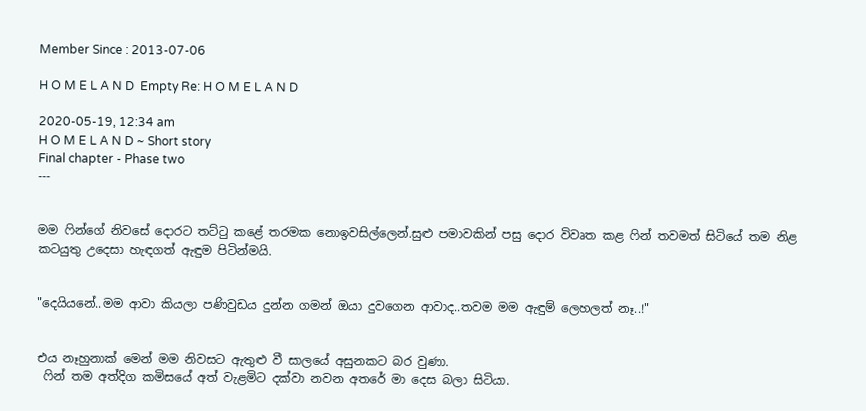Member Since : 2013-07-06

H O M E L A N D  Empty Re: H O M E L A N D

2020-05-19, 12:34 am
H O M E L A N D ~ Short story
Final chapter - Phase two
---


මම ෆින්ගේ නිවසේ දොරට තට්ටු කළේ තරමක නොඉවසිල්ලෙන්.සුළු පමාවකින් පසු දොර විවෘත කළ ෆින් තවමත් සිටියේ තම නිළ කටයුතු උදෙසා හැඳගත් ඇඳුම පිටින්මයි.


"දෙයියනේ..මම ආවා කියලා පණිවුඩය දුන්න ගමන් ඔයා දුවගෙන ආවාද..තවම මම ඇඳුම් ලෙහලත් නෑ..!"


එය නෑහුනාක් මෙන් මම නිවසට ඇතුළු වී සාලයේ අසුනකට බර වුණා.
 ෆින් තම අත්දිග කමිසයේ අත් වැළමිට දක්වා නවන අතරේ මා දෙස බලා සිටියා.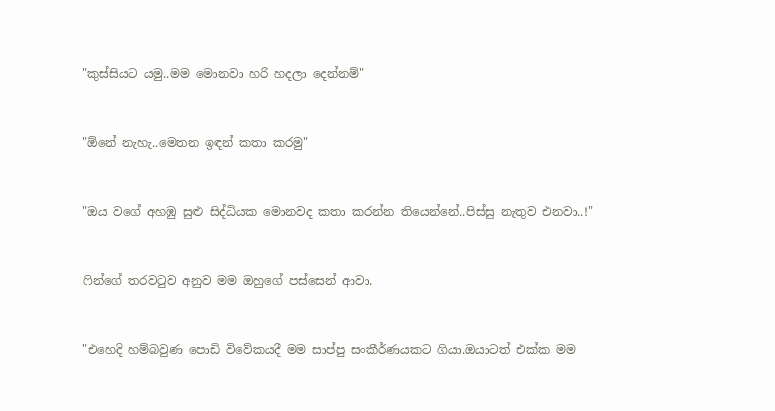"කුස්සියට යමු..මම මොනවා හරි හදලා දෙන්නම්"


"ඕනේ නැහැ..මෙතන ඉඳන් කතා කරමු"


"ඔය වගේ අහඹු සුළු සිද්ධියක මොනවද කතා කරන්න තියෙන්නේ..පිස්සු නැතුව එනවා..!"


ෆින්ගේ තරවටුව අනුව මම ඔහුගේ පස්සෙන් ආවා.


"එහෙදි හම්බවුණ පොඩි විවේකයදී මම සාප්පු සංකීර්ණයකට ගියා.ඔයාටත් එක්ක මම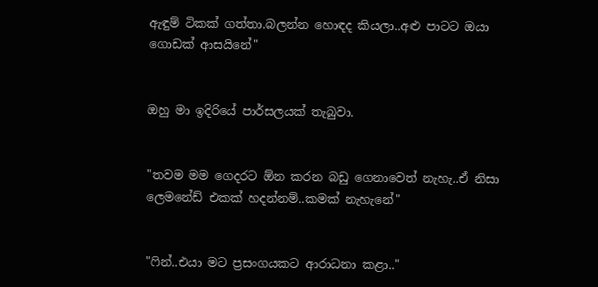ඇඳුම් ටිකක් ගත්තා.බලන්න හොඳද කියලා..අළු පාටට ඔයා ගොඩක් ආසයිනේ"


ඔහු මා ඉදිරියේ පාර්සලයක් තැබුවා.


"තවම මම ගෙදරට ඕන කරන බඩු ගෙනාවෙත් නැහැ..ඒ නිසා ලෙමනේඩ් එකක් හදන්නම්..කමක් නැහැනේ"


"ෆින්..එයා මට ප්‍රසංගයකට ආරාධනා කළා.."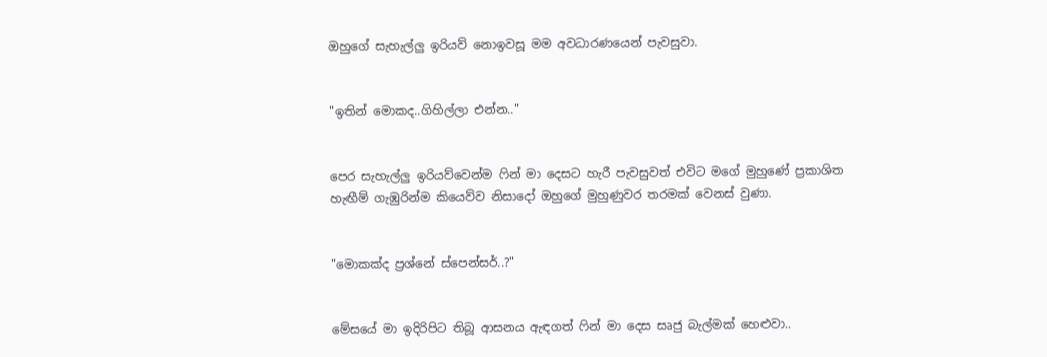ඔහුගේ සැහැල්ලු ඉරියව් නොඉවසූ මම අවධාරණයෙන් පැවසුවා.


"ඉතින් මොකද..ගිහිල්ලා එන්න.."


පෙර සැහැල්ලු ඉරියව්වෙන්ම ෆින් මා දෙසට හැරී පැවසුවත් එවිට මගේ මුහුණේ ප්‍රකාශිත හැඟීම් ගැඹුරින්ම කියෙව්ව නිසාදෝ ඔහුගේ මුහුණුවර තරමක් වෙනස් වුණා.


"මොකක්ද ප්‍රශ්නේ ස්පෙන්සර්..?"


මේසයේ මා ඉදිරිපිට තිබූ ආසනය ඇඳගත් ෆින් මා දෙස සෘජු බැල්මක් හෙළුවා..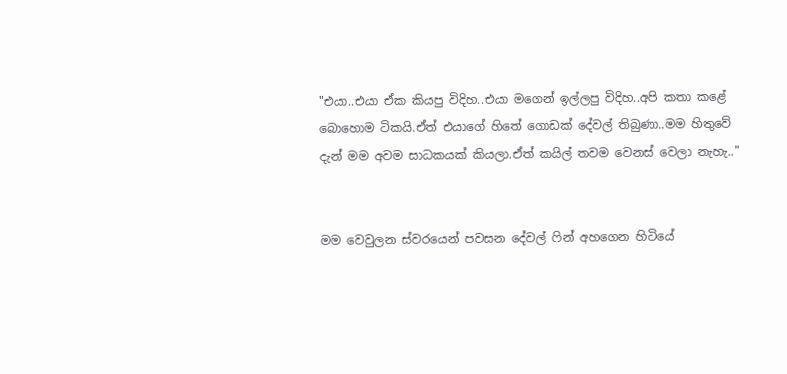"එයා..එයා ඒක කියපු විදිහ..එයා මගෙන් ඉල්ලපු විදිහ..අපි කතා කළේ බොහොම ටිකයි.ඒත් එයාගේ හිතේ ගොඩක් දේවල් තිබුණා..මම හිතුවේ දැන් මම අවම සාධකයක් කියලා.ඒත් කයිල් තවම වෙනස් වෙලා නැහැ.."


මම වෙවුලන ස්වරයෙන් පවසන දේවල් ෆින් අහගෙන හිටියේ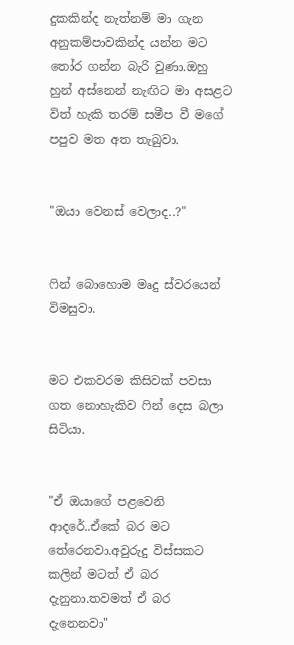දුකකින්ද නැත්නම් මා ගැන අනුකම්පාවකින්ද යන්න මට තෝර ගන්න බැරි වුණා.ඔහු හුන් අස්නෙන් නැඟිට මා අසළට විත් හැකි තරම් සමීප වී මගේ පපුව මත අත තැබුවා.


"ඔයා වෙනස් වෙලාද..?"


ෆින් බොහොම මෘදු ස්වරයෙන් විමසුවා.


මට එකවරම කිසිවක් පවසා ගත නොහැකිව ෆින් දෙස බලා සිටියා.


"ඒ ඔයාගේ පළවෙනි ආදරේ..ඒකේ බර මට තේරෙනවා.අවුරුදු විස්සකට කලින් මටත් ඒ බර දැනුනා.තවමත් ඒ බර දැනෙනවා"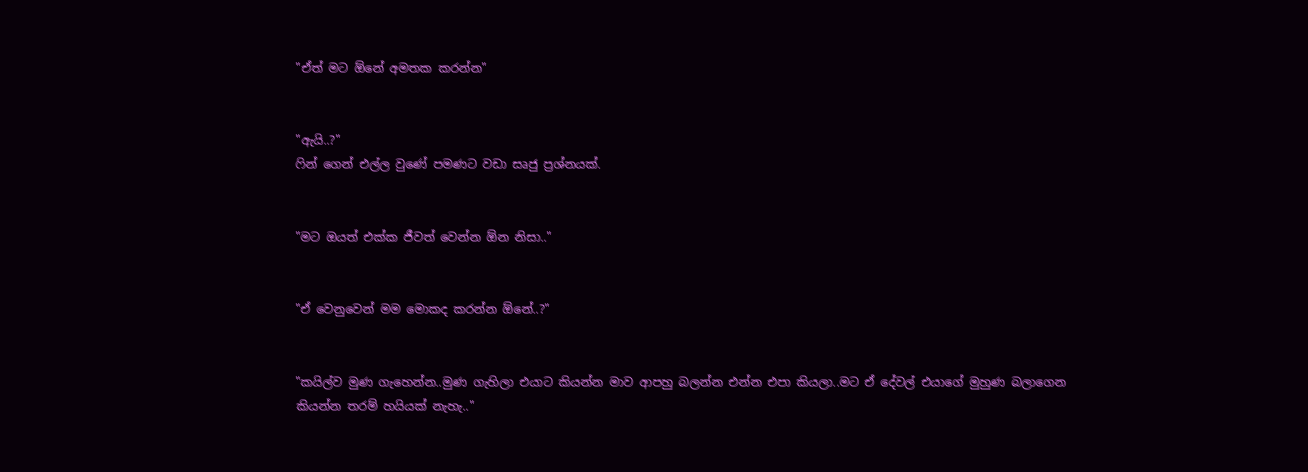"ඒත් මට ඕනේ අමතක කරන්න"


"ඇයි..?"
ෆින් ගෙන් එල්ල වුණේ පමණට වඩා සෘජු ප්‍රශ්නයක්.


"මට ඔයත් එක්ක ජීවත් වෙන්න ඕන නිසා.."


"ඒ වෙනුවෙන් මම මොකද කරන්න ඕනේ..?"


"කයිල්ව මුණ ගැහෙන්න..මුණ ගැහිලා එයාට කියන්න මාව ආපහු බලන්න එන්න එපා කියලා..මට ඒ දේවල් එයාගේ මුහුණ බලාගෙන කියන්න තරම් හයියක් නැහැ.."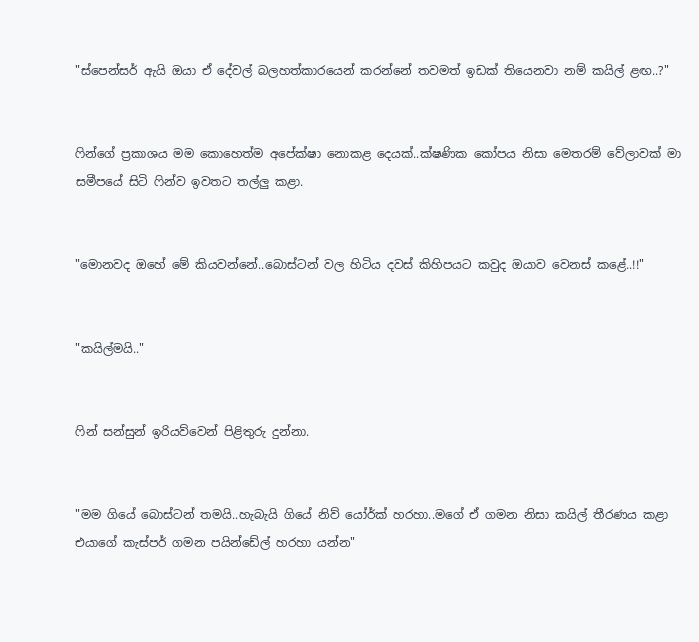"ස්පෙන්සර් ඇයි ඔයා ඒ දේවල් බලහත්කාරයෙන් කරන්නේ තවමත් ඉඩක් තියෙනවා නම් කයිල් ළඟ..?"


ෆින්ගේ ප්‍රකාශය මම කොහෙත්ම අපේක්ෂා නොකළ දෙයක්..ක්ෂණික කෝපය නිසා මෙතරම් වේලාවක් මා සමීපයේ සිටි ෆින්ව ඉවතට තල්ලු කළා.


"මොනවද ඔහේ මේ කියවන්නේ..බොස්ටන් වල හිටිය දවස් කිහිපයට කවුද ඔයාව වෙනස් කළේ..!!"


"කයිල්මයි.."


ෆින් සන්සුන් ඉරියව්වෙන් පිළිතුරු දුන්නා.


"මම ගියේ බොස්ටන් තමයි..හැබැයි ගියේ නිව් යෝර්ක් හරහා..මගේ ඒ ගමන නිසා කයිල් තීරණය කළා එයාගේ කැස්පර් ගමන පයින්ඩේල් හරහා යන්න"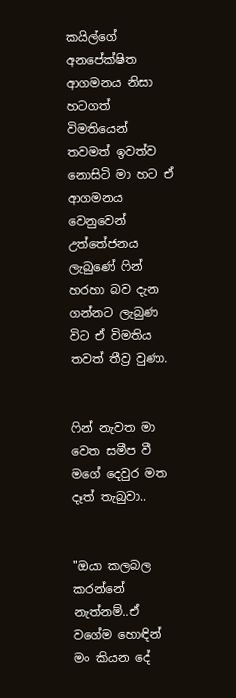කයිල්ගේ අනපේක්ෂිත ආගමනය නිසා හටගත් විමතියෙන් තවමත් ඉවත්ව නොසිටි මා හට ඒ ආගමනය වෙනුවෙන් උත්තේජනය ලැබුණේ ෆින් හරහා බව දැන ගන්නට ලැබුණ විට ඒ විමතිය තවත් තීව්‍ර වුණා.


ෆින් නැවත මා වෙත සමීප වී මගේ දෙවුර මත දෑත් තැබුවා..


"ඔයා කලබල කරන්නේ නැත්නම්..ඒ වගේම හොඳින් මං කියන දේ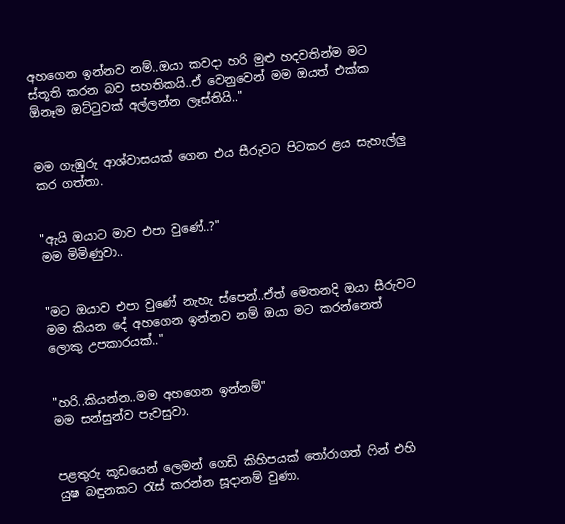අහගෙන ඉන්නව නම්..ඔයා කවදා හරි මුළු හදවතින්ම මට ස්තූති කරන බව සහතිකයි..ඒ වෙනුවෙන් මම ඔයත් එක්ක ඕනෑම ඔට්ටුවක් අල්ලන්න ලෑස්තියි.."


මම ගැඹුරු ආශ්වාසයක් ගෙන එය සීරුවට පිටකර ළය සැහැල්ලු කර ගත්‍තා.


"ඇයි ඔයාට මාව එපා වුණේ..?"
මම මිමිණුවා..


"මට ඔයාව එපා වුණේ නැහැ ස්පෙන්..ඒත් මෙතනදි ඔයා සීරුවට මම කියන දේ අහගෙන ඉන්නව නම් ඔයා මට කරන්නෙත් ලොකු උපකාරයක්.."


"හරි..කියන්න..මම අහගෙන ඉන්නම්"
මම සන්සුන්ව පැවසුවා.


පළතුරු කූඩයෙන් ලෙමන් ගෙඩි කිහිපයක් තෝරාගත් ෆින් එහි යුෂ බඳුනකට රැස් කරන්න සූදානම් වුණා.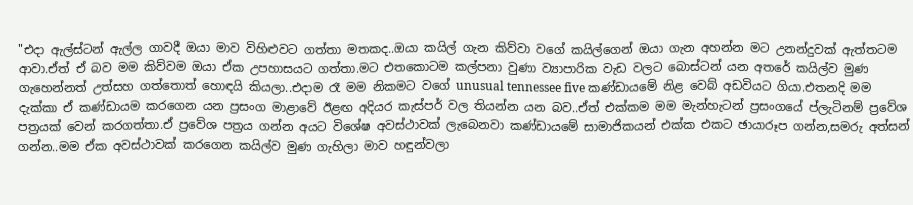"එදා ඇල්ස්ටන් ඇල්ල ගාවදී ඔයා මාව විහිළුවට ගත්තා මතකද..ඔයා කයිල් ගැන කිව්වා වගේ කයිල්ගෙන් ඔයා ගැන අහන්න මට උනන්දුවක් ඇත්තටම ආවා.ඒත් ඒ බව මම කිව්වම ඔයා ඒක උපහාසයට ගත්‍තා.මට එතකොටම කල්පනා වුණා ව්‍යාපාරික වැඩ වලට බොස්ටන් යන අතරේ කයිල්ව මුණ ගැහෙන්නත් උත්සහ ගත්තොත් හොඳයි කියලා..එදාම රෑ මම නිකමට වගේ unusual tennessee five කණ්ඩායමේ නිළ වෙබ් අඩවියට ගියා.එතනදි මම දැක්කා ඒ කණ්ඩායම කරගෙන යන ප්‍රසංග මාළාවේ ඊළඟ අදියර කැස්පර් වල තියන්න යන බව..ඒත් එක්කම මම මැන්හැටන් ප්‍රසංගයේ ප්ලැටිනම් ප්‍රවේශ පත්‍රයක් වෙන් කරගත්තා.ඒ ප්‍රවේශ පත්‍රය ගන්න අයට විශේෂ අවස්ථාවක් ලැබෙනවා කණ්ඩායමේ සාමාජිකයන් එක්ක එකට ඡායාරූප ගන්න,සමරු අත්සන් ගන්න..මම ඒක අවස්ථාවක් කරගෙන කයිල්ව මුණ ගැහිලා මාව හඳුන්වලා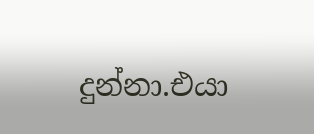දුන්නා.එයා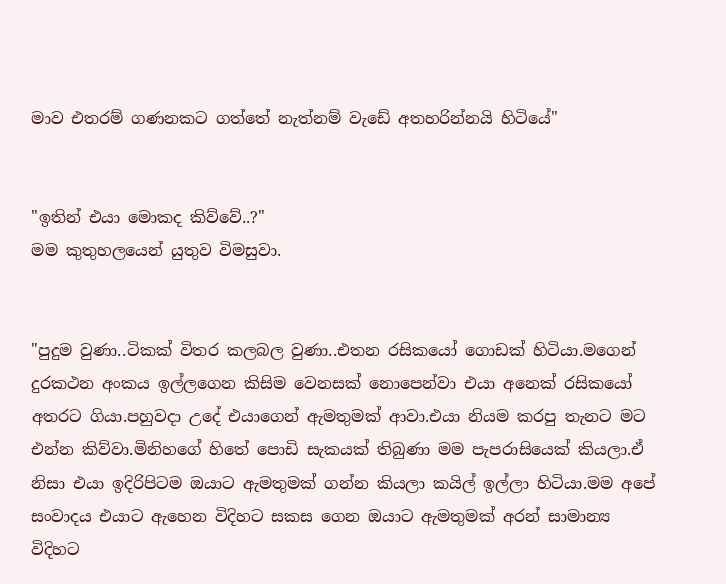මාව එතරම් ගණනකට ගත්තේ නැත්නම් වැඩේ අතහරින්නයි හිටියේ"


"ඉතින් එයා මොකද කිව්වේ..?"
මම කුතුහලයෙන් යුතුව විමසුවා.


"පුදුම වුණා..ටිකක් විතර කලබල වුණා..එතන රසිකයෝ ගොඩක් හිටියා.මගෙන් දුරකථන අංකය ඉල්ලගෙන කිසිම වෙනසක් නොපෙන්වා එයා අනෙක් රසිකයෝ අතරට ගියා.පහුවදා උදේ එයාගෙන් ඇමතුමක් ආවා.එයා නියම කරපු තැනට මට එන්න කිව්වා.මිනිහගේ හිතේ පොඩි සැකයක් තිබුණා මම පැපරාසියෙක් කියලා.ඒ නිසා එයා ඉදිරිපිටම ඔයාට ඇමතුමක් ගන්න කියලා කයිල් ඉල්ලා හිටියා.මම අපේ සංවාදය එයාට ඇහෙන විදිහට සකස ගෙන ඔයාට ඇමතුමක් අරන් සාමාන්‍ය විදිහට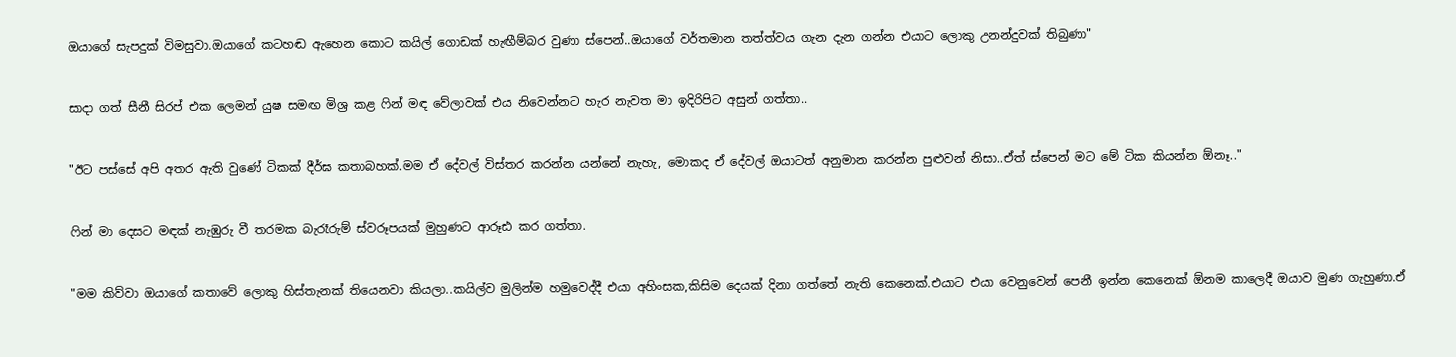ඔයාගේ සැපදුක් විමසුවා.ඔයාගේ කටහඬ ඇහෙන කොට කයිල් ගොඩක් හැඟීම්බර වුණා ස්පෙන්..ඔයාගේ වර්තමාන තත්ත්වය ගැන දැන ගන්න එයාට ලොකු උනන්දුවක් තිබුණා"


සාදා ගත් සීනී සිරප් එක ලෙමන් යුෂ සමඟ මිශ්‍ර කළ ෆින් මඳ වේලාවක් එය නිවෙන්නට හැර නැවත මා ඉදිරිපිට අසුන් ගත්තා..


"ඊට පස්සේ අපි අතර ඇති වුණේ ටිකක් දීර්ඝ කතාබහක්.මම ඒ දේවල් විස්තර කරන්න යන්නේ නැහැ, මොකද ඒ දේවල් ඔයාටත් අනුමාන කරන්න පුළුවන් නිසා..ඒත් ස්පෙන් මට මේ ටික කියන්න ඕනෑ.."


ෆින් මා දෙසට මඳක් නැඹුරු වී තරමක බැරෑරුම් ස්වරූපයක් මුහුණට ආරූඪ කර ගත්තා.


"මම කිව්වා ඔයාගේ කතාවේ ලොකු හිස්තැනක් තියෙනවා කියලා..කයිල්ව මුලින්ම හමුවෙද්දී එයා අහිංසක,කිසිම දෙයක් දිනා ගත්තේ නැති කෙනෙක්.එයාට එයා වෙනුවෙන් පෙනී ඉන්න කෙනෙක් ඕනම කාලෙදී ඔයාව මුණ ගැහුණා.ඒ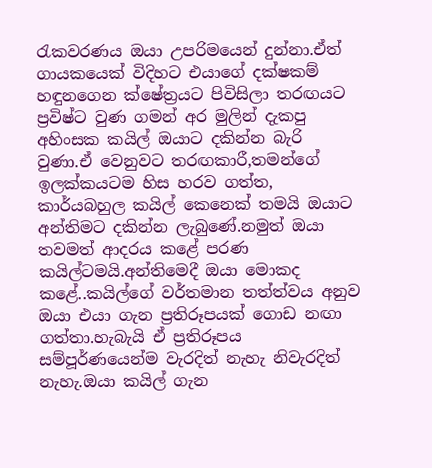රැකවරණය ඔයා උපරිමයෙන් දුන්නා.ඒත් ගායකයෙක් විදිහට එයාගේ දක්ෂකම් හඳුනගෙන ක්ෂේත්‍රයට පිවිසිලා තරඟයට ප්‍රවිෂ්ට වුණ ගමන් අර මුලින් දැකපු අහිංසක කයිල් ඔයාට දකින්න බැරි වුණා.ඒ වෙනුවට තරඟකාරී,තමන්ගේ ඉලක්කයටම හිස හරව ගත්ත, කාර්යබහුල කයිල් කෙනෙක් තමයි ඔයාට අන්තිමට දකින්න ලැබුණේ.නමුත් ඔයා තවමත් ආදරය කළේ පරණ කයිල්ටමයි.අන්තිමෙදී ඔයා මොකද කළේ..කයිල්ගේ වර්තමාන තත්ත්වය අනුව ඔයා එයා ගැන ප්‍රතිරූපයක් ගොඩ නඟා ගත්තා.හැබැයි ඒ ප්‍රතිරූපය සම්පූර්ණයෙන්ම වැරදිත් නැහැ නිවැරදිත් නැහැ.ඔයා කයිල් ගැන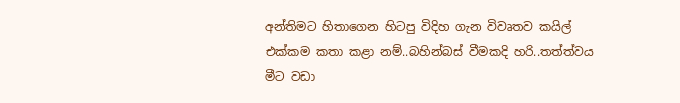අන්තිමට හිතාගෙන හිටපු විදිහ ගැන විවෘතව කයිල් එක්කම කතා කළා නම්..බහින්බස් වීමකදි හරි..තත්ත්වය මීට වඩා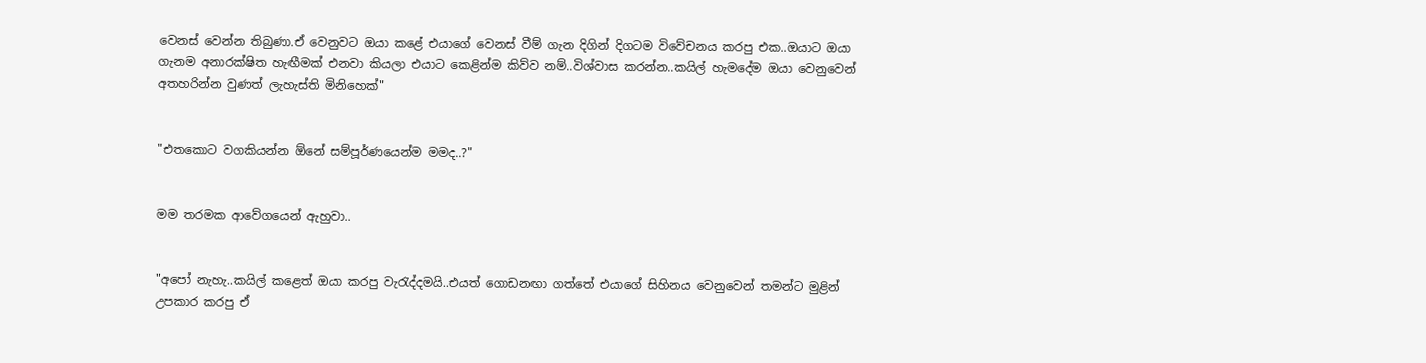වෙනස් වෙන්න තිබුණා.ඒ වෙනුවට ඔයා කළේ එයාගේ වෙනස් වීම් ගැන දිගින් දිගටම විවේචනය කරපු එක..ඔයාට ඔයා ගැනම අනාරක්ෂිත හැඟීමක් එනවා කියලා එයාට කෙළින්ම කිව්ව නම්..විශ්වාස කරන්න..කයිල් හැමදේම ඔයා වෙනුවෙන් අතහරින්න වුණත් ලැහැස්ති මිනිහෙක්"


"එතකොට වගකියන්න ඕනේ සම්පූර්ණයෙන්ම මමද..?"


මම තරමක ආවේගයෙන් ඇහුවා..


"අපෝ නැහැ..කයිල් කළෙත් ඔයා කරපු වැරැද්දමයි..එයත් ගොඩනඟා ගත්තේ එයාගේ සිහිනය වෙනුවෙන් තමන්ට මුළින් උපකාර කරපු ඒ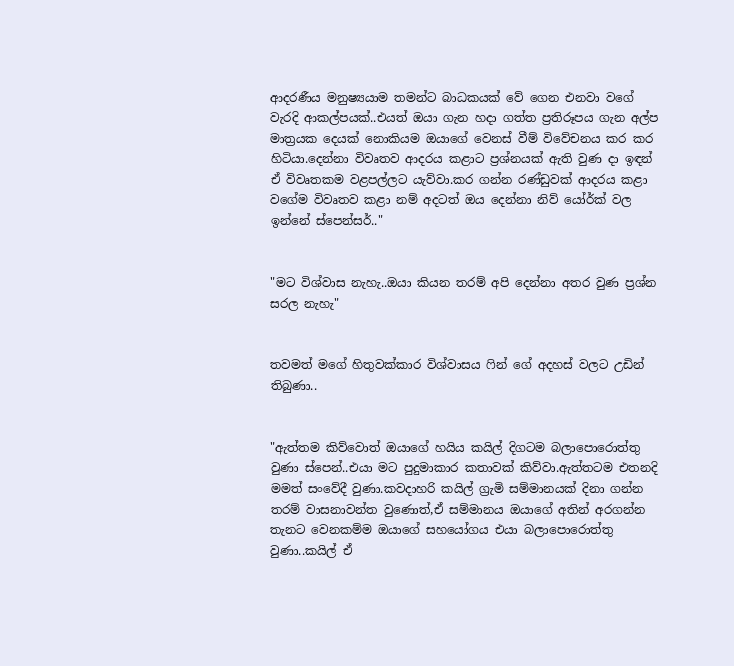ආදරණීය මනුෂ්‍යයාම තමන්ට බාධකයක් වේ ගෙන එනවා වගේ වැරදි ආකල්පයක්..එයත් ඔයා ගැන හදා ගත්‍ත ප්‍රතිරූපය ගැන අල්ප මාත්‍රයක දෙයක් නොකියම ඔයාගේ වෙනස් වීම් විවේචනය කර කර හිටියා.දෙන්නා විවෘතව ආදරය කළාට ප්‍රශ්නයක් ඇති වුණ දා ඉඳන් ඒ විවෘතකම වළපල්ලට යැව්වා.කර ගන්න රණ්ඩුවක් ආදරය කළා වගේම විවෘතව කළා නම් අදටත් ඔය දෙන්නා නිව් යෝර්ක් වල ඉන්නේ ස්පෙන්සර්.."


"මට විශ්වාස නැහැ..ඔයා කියන තරම් අපි දෙන්නා අතර වුණ ප්‍රශ්න සරල නැහැ"


තවමත් මගේ හිතුවක්කාර විශ්වාසය ෆින් ගේ අදහස් වලට උඩින් තිබුණා..


"ඇත්තම කිව්වොත් ඔයාගේ හයිය කයිල් දිගටම බලාපොරොත්තු වුණා ස්පෙන්..එයා මට පුදුමාකාර කතාවක් කිව්වා.ඇත්තටම එතනදි මමත් සංවේදී වුණා.කවදාහරි කයිල් ග්‍රැමි සම්මානයක් දිනා ගන්න තරම් වාසනාවන්ත වුණොත්,ඒ සම්මානය ඔයාගේ අතින් අරගන්න තැනට වෙනකම්ම ඔයාගේ සහයෝගය එයා බලාපොරොත්තු වුණා..කයිල් ඒ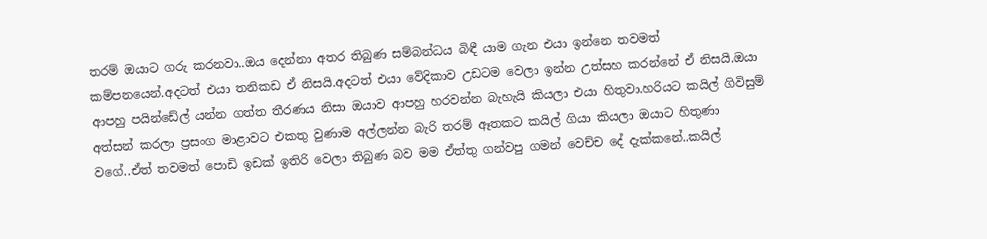තරම් ඔයාට ගරු කරනවා..ඔය දෙන්නා අතර තිබුණ සම්බන්ධය බිඳී යාම ගැන එයා ඉන්නෙ තවමත් කම්පනයෙන්.අදටත් එයා තනිකඩ ඒ නිසයි.අදටත් එයා වේදිකාව උඩටම වෙලා ඉන්න උත්සහ කරන්නේ ඒ නිසයි.ඔයා ආපහු පයින්ඩේල් යන්න ගත්ත තීරණය නිසා ඔයාව ආපහු හරවන්න බැහැයි කියලා එයා හිතුවා.හරියට කයිල් ගිවිසුම් අත්සන් කරලා ප්‍රසංග මාළාවට එකතු වුණාම අල්ලන්න බැරි තරම් ඈතකට කයිල් ගියා කියලා ඔයාට හිතුණා වගේ..ඒත් තවමත් පොඩි ඉඩක් ඉතිරි වෙලා තිබුණ බව මම ඒත්තු ගන්වපු ගමන් වෙච්ච දේ දැක්කනේ..කයිල්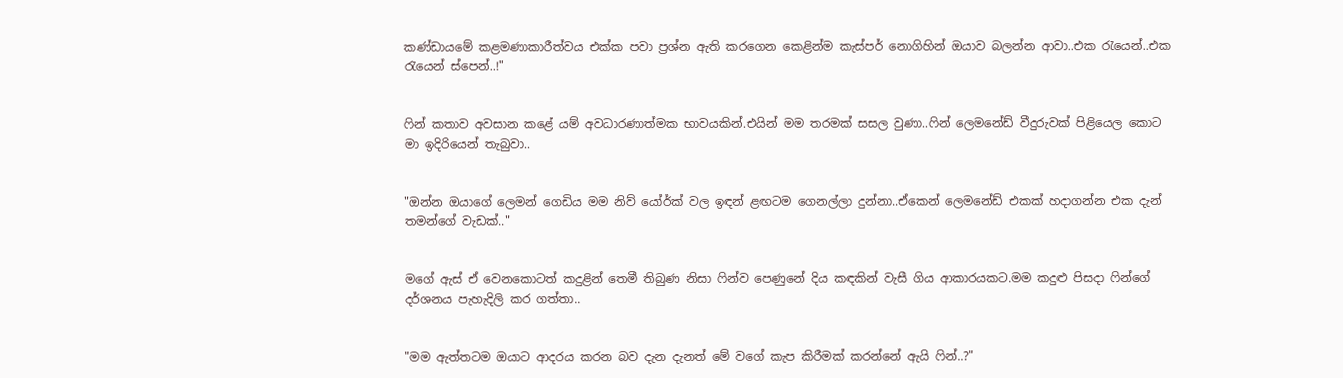කණ්ඩායමේ කළමණාකාරීත්වය එක්ක පවා ප්‍රශ්න ඇති කරගෙන කෙළින්ම කැස්පර් නොගිහින් ඔයාව බලන්න ආවා..එක රැයෙන්..එක රැයෙන් ස්පෙන්..!"


ෆින් කතාව අවසාන කළේ යම් අවධාරණාත්මක භාවයකින්.එයින් මම තරමක් සසල වුණා..ෆින් ලෙමනේඩ් වීදුරුවක් පිළියෙල කොට මා ඉදිරියෙන් තැබුවා..


"ඔන්න ඔයාගේ ලෙමන් ගෙඩිය මම නිව් යෝර්ක් වල ඉඳන් ළඟටම ගෙනල්ලා දුන්නා..ඒකෙන් ලෙමනේඩ් එකක් හදාගන්න එක දැන් තමන්ගේ වැඩක්.."


මගේ ඇස් ඒ වෙනකොටත් කදුළින් තෙමී තිබුණ නිසා ෆින්ව පෙණුනේ දිය කඳකින් වැසී ගිය ආකාරයකට.මම කදුළු පිසදා ෆින්ගේ දර්ශනය පැහැදිලි කර ගත්තා..


"මම ඇත්තටම ඔයාට ආදරය කරන බව දැන දැනත් මේ වගේ කැප කිරීමක් කරන්නේ ඇයි ෆින්..?"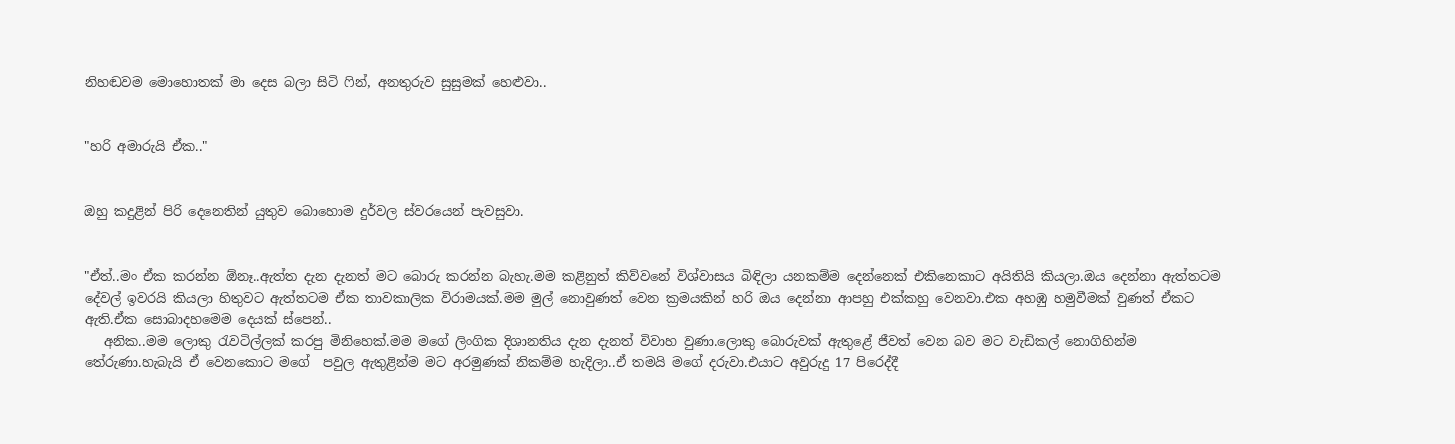නිහඬවම මොහොතක් මා දෙස බලා සිටි ෆින්, අනතුරුව සුසුමක් හෙළුවා..


"හරි අමාරුයි ඒක.."


ඔහු කදුළින් පිරි දෙනෙතින් යුතුව බොහොම දුර්වල ස්වරයෙන් පැවසුවා.


"ඒත්..මං ඒක කරන්න ඕනෑ..ඇත්ත දැන දැනත් මට බොරු කරන්න බැහැ.මම කළිනුත් කිව්වනේ විශ්වාසය බිඳිලා යනකම්ම දෙන්නෙක් එකිනෙකාට අයිතියි කියලා.ඔය දෙන්නා ඇත්තටම දේවල් ඉවරයි කියලා හිතුවට ඇත්තටම ඒක තාවකාලික විරාමයක්.මම මුල් නොවුණත් වෙන ක්‍රමයකින් හරි ඔය දෙන්නා ආපහු එක්කහු වෙනවා.එක අහඹු හමුවීමක් වුණත් ඒකට ඇති.ඒක සොබාදහමෙම දෙයක් ස්පෙන්..
   අනික..මම ලොකු රැවටිල්ලක් කරපු මිනිහෙක්.මම මගේ ලිංගික දිශානතිය දැන දැනත් විවාහ වුණා.ලොකු බොරුවක් ඇතුළේ ජීවත් වෙන බව මට වැඩිකල් නොගිහින්ම තේරුණා.හැබැයි ඒ වෙනකොට මගේ  පවුල ඇතුළින්ම මට අරමුණක් නිකම්ම හැදිලා..ඒ තමයි මගේ දරුවා.එයාට අවුරුදු 17 පිරෙද්දී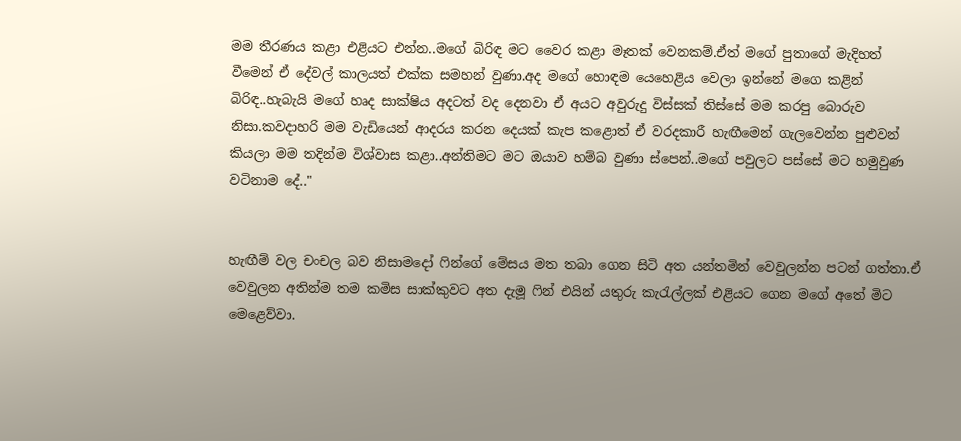මම තීරණය කළා එළියට එන්න..මගේ බිරිඳ මට වෛර කළා මෑතක් වෙනකම්.ඒත් මගේ පුතාගේ මැදිහත් වීමෙන් ඒ දේවල් කාලයත් එක්ක සමහන් වුණා.අද මගේ හොඳම යෙහෙළිය වෙලා ඉන්නේ මගෙ කළින් බිරිඳ..හැබැයි මගේ හෘද සාක්ෂිය අදටත් වද දෙනවා ඒ අයට අවුරුදු විස්සක් තිස්සේ මම කරපු බොරුව නිසා.කවදාහරි මම වැඩියෙන් ආදරය කරන දෙයක් කැප කළොත් ඒ වරදකාරී හැඟීමෙන් ගැලවෙන්න පුළුවන් කියලා මම තදින්ම විශ්වාස කළා..අන්තිමට මට ඔයාව හම්බ වුණා ස්පෙන්..මගේ පවුලට පස්සේ මට හමුවුණ වටිනාම දේ.."


හැඟීම් වල චංචල බව නිසාමදෝ ෆින්ගේ මේසය මත තබා ගෙන සිටි අත යන්තමින් වෙවුලන්න පටන් ගත්තා.ඒ වෙවුලන අතින්ම තම කමිස සාක්කුවට අත දැමූ ෆින් එයින් යතුරු කැරැල්ලක් එළියට ගෙන මගේ අතේ මිට මෙළෙව්වා.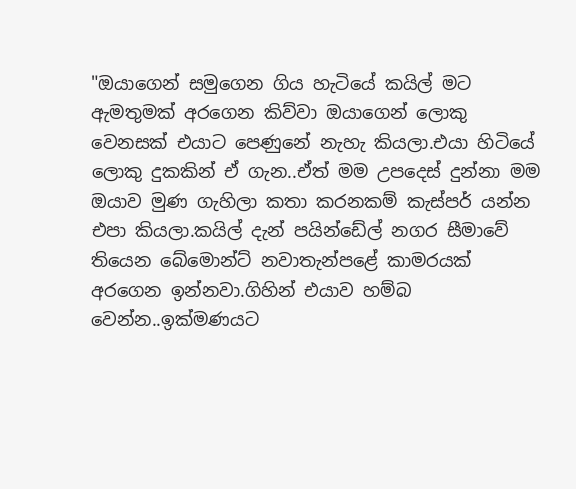"ඔයාගෙන් සමුගෙන ගිය හැටියේ කයිල් මට ඇමතුමක් අරගෙන කිව්වා ඔයාගෙන් ලොකු වෙනසක් එයාට පෙණුනේ නැහැ කියලා.එයා හිටියේ ලොකු දුකකින් ඒ ගැන..ඒත් මම උපදෙස් දුන්නා මම ඔයාව මුණ ගැහිලා කතා කරනකම් කැස්පර් යන්න එපා කියලා.කයිල් දැන් පයින්ඩේල් නගර සීමාවේ තියෙන බේමොන්ට් නවාතැන්පළේ කාමරයක් අරගෙන ඉන්නවා.ගිහින් එයාව හම්බ වෙන්න..ඉක්මණයට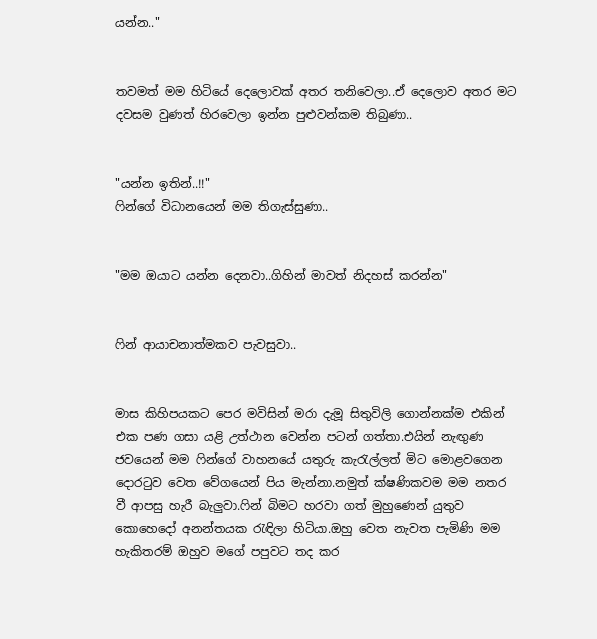යන්න.."


තවමත් මම හිටියේ දෙලොවක් අතර තනිවෙලා..ඒ දෙලොව අතර මට දවසම වුණත් හිරවෙලා ඉන්න පුළුවන්කම තිබුණා..


"යන්න ඉතින්..!!"
ෆින්ගේ විධානයෙන් මම තිගැස්සුණා..


"මම ඔයාට යන්න දෙනවා..ගිහින් මාවත් නිදහස් කරන්න"


ෆින් ආයාචනාත්මකව පැවසුවා..


මාස කිහිපයකට පෙර මවිසින් මරා දැමූ සිතුවිලි ගොන්නක්ම එකින් එක පණ ගසා යළි උත්ථාන වෙන්න පටන් ගත්තා.එයින් නැඟුණ ජවයෙන් මම ෆින්ගේ වාහනයේ යතුරු කැරැල්ලත් මිට මොළවගෙන දොරටුව වෙත වේගයෙන් පිය මැන්නා.නමුත් ක්ෂණිකවම මම නතර වී ආපසු හැරී බැලුවා.ෆින් බිමට හරවා ගත් මුහුණෙන් යුතුව කොහෙදෝ අනන්තයක රැඳිලා හිටියා.ඔහු වෙත නැවත පැමිණි මම හැකිතරම් ඔහුව මගේ පපුවට තද කර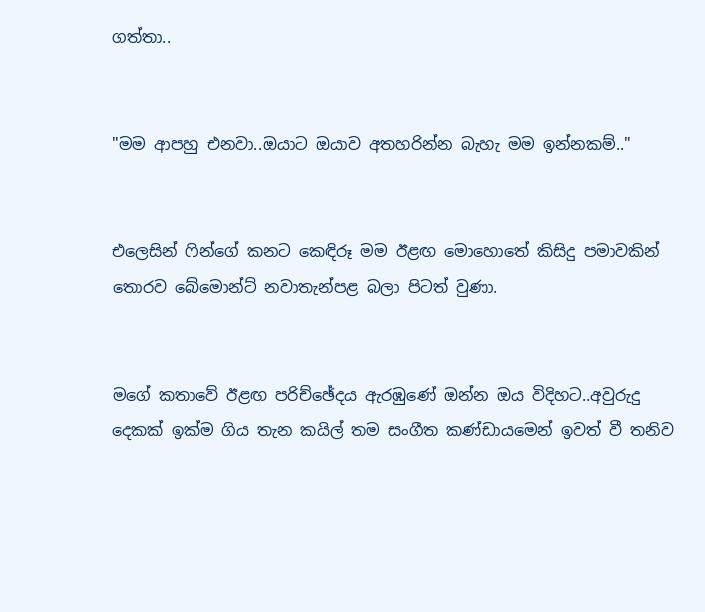ගත්තා..


"මම ආපහු එනවා..ඔයාට ඔයාව අතහරින්න බැහැ මම ඉන්නකම්.."


එලෙසින් ෆින්ගේ කනට කෙඳිරූ මම ඊළඟ මොහොතේ කිසිදු පමාවකින් තොරව බේමොන්ට් නවාතැන්පළ බලා පිටත් වුණා.


මගේ කතාවේ ඊළඟ පරිච්ඡේදය ඇරඹුණේ ඔන්න ඔය විදිහට..අවුරුදු දෙකක් ඉක්ම ගිය තැන කයිල් තම සංගීත කණ්ඩායමෙන් ඉවත් වී තනිව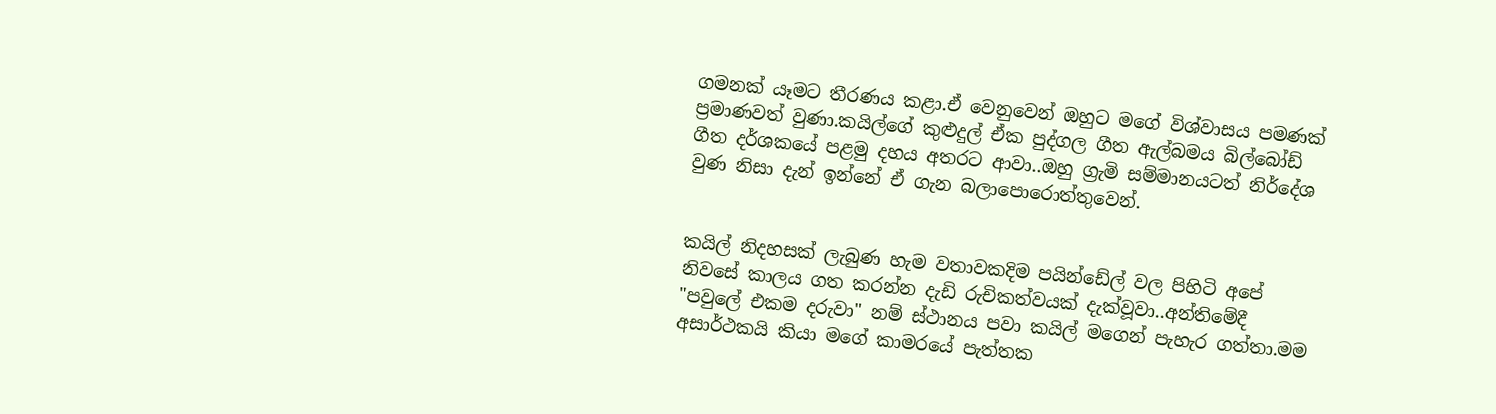ගමනක් යෑමට තීරණය කළා.ඒ වෙනුවෙන් ඔහුට මගේ විශ්වාසය පමණක් ප්‍රමාණවත් වුණා.කයිල්ගේ කුළුදුල් ඒක පුද්ගල ගීත ඇල්බමය බිල්බෝඩ් ගීත දර්ශකයේ පළමු දහය අතරට ආවා..ඔහු ග්‍රැමි සම්මානයටත් නිර්දේශ වුණ නිසා දැන් ඉන්නේ ඒ ගැන බලාපොරොත්තුවෙන්.


කයිල් නිදහසක් ලැබුණ හැම වතාවකදිම පයින්ඩේල් වල පිහිටි අපේ නිවසේ කාලය ගත කරන්න දැඩි රුචිකත්වයක් දැක්වූවා..අන්‍තිමේදී "පවුලේ එකම දරුවා" නම් ස්ථානය පවා කයිල් මගෙන් පැහැර ගත්තා.මම අසාර්ථකයි කියා මගේ කාමරයේ පැත්තක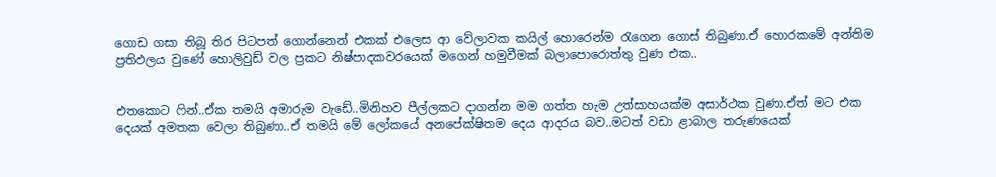ගොඩ ගසා තිබූ තිර පිටපත් ගොන්නෙන් එකක් එලෙස ආ වේලාවක කයිල් හොරෙන්ම රැගෙන ගොස් තිබුණා.ඒ හොරකමේ අන්තිම ප්‍රතිඵලය වුණේ හොලිවුඩ් වල ප්‍රකට නිෂ්පාදකවරයෙක් මගෙන් හමුවීමක් බලාපොරොත්තු වුණ එක..


එතකොට ෆින්..ඒක තමයි අමාරුම වැඩේ..මිනිහව පීල්ලකට දාගන්න මම ගත්ත හැම උත්සාහයක්ම අසාර්ථක වුණා.ඒත් මට එක දෙයක් අමතක වෙලා තිබුණා..ඒ තමයි මේ ලෝකයේ අනපේක්ෂිතම දෙය ආදරය බව..මටත් වඩා ළාබාල තරුණයෙක්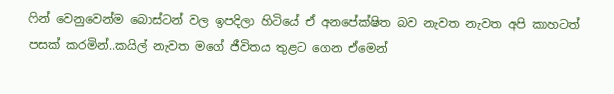ෆින් වෙනුවෙන්ම බොස්‍ටන් වල ඉපදිලා හිටියේ ඒ අනපේක්ෂිත බව නැවත නැවත අපි කාහටත් පසක් කරමින්..කයිල් නැවත මගේ ජීවිතය තුළට ගෙන ඒමෙන්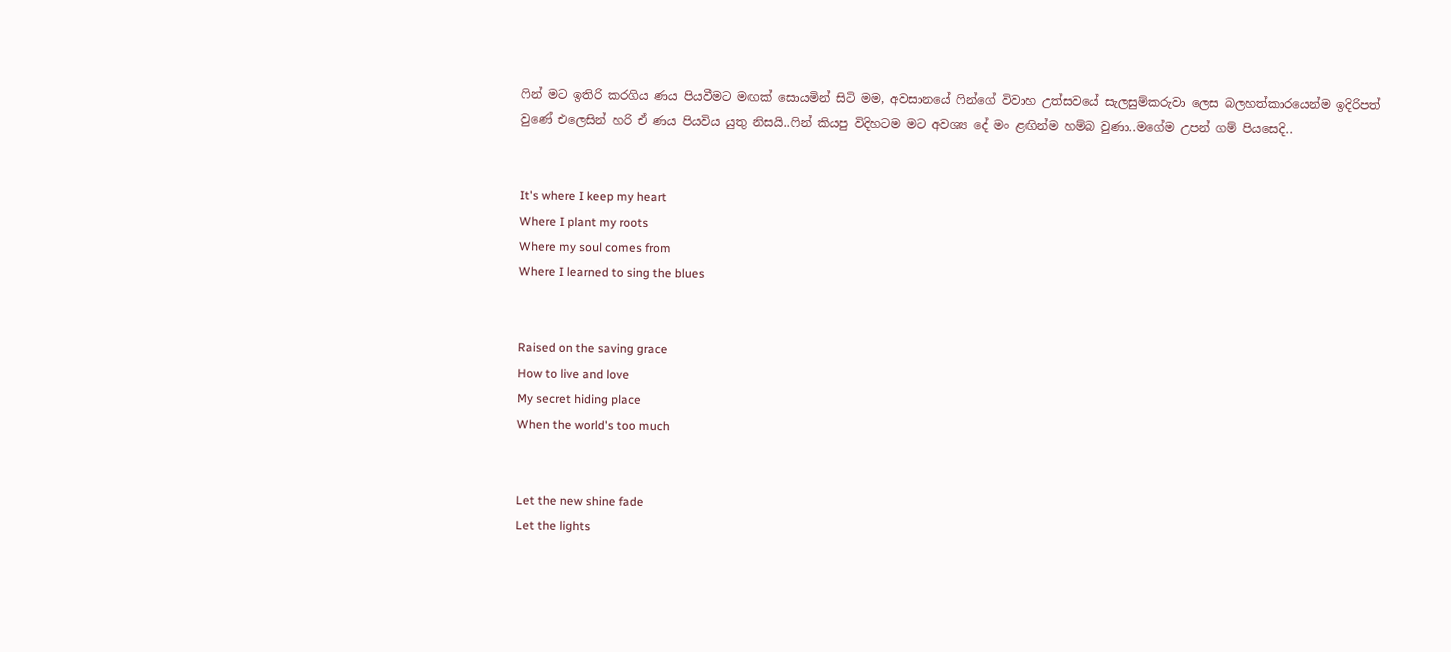ෆින් මට ඉතිරි කරගිය ණය පියවීමට මඟක් සොයමින් සිටි මම, අවසානයේ ෆින්ගේ විවාහ උත්සවයේ සැලසුම්කරුවා ලෙස බලහත්කාරයෙන්ම ඉදිරිපත් වුණේ එලෙසින් හරි ඒ ණය පියවිය යුතු නිසයි..ෆින් කියපු විදිහටම මට අවශ්‍ය දේ මං ළඟින්ම හම්බ වුණා..මගේම උපන් ගම් පියසෙදි..


It's where I keep my heart
Where I plant my roots
Where my soul comes from
Where I learned to sing the blues


Raised on the saving grace
How to live and love
My secret hiding place
When the world's too much


Let the new shine fade
Let the lights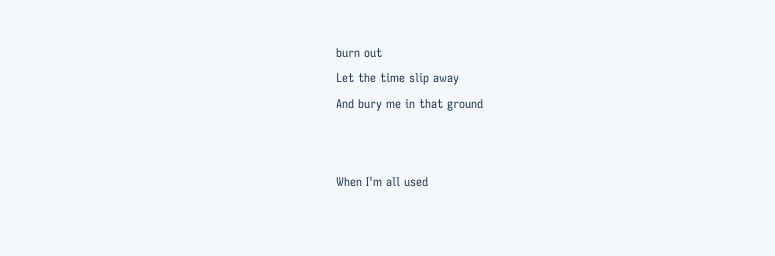burn out
Let the time slip away
And bury me in that ground


When I'm all used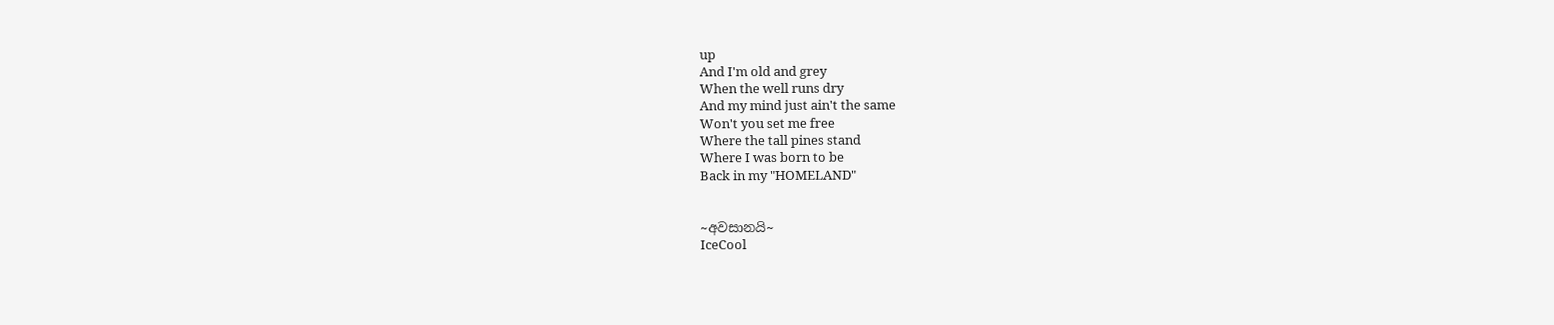up
And I'm old and grey
When the well runs dry
And my mind just ain't the same
Won't you set me free
Where the tall pines stand
Where I was born to be
Back in my "HOMELAND"


~අවසානයි~
IceCool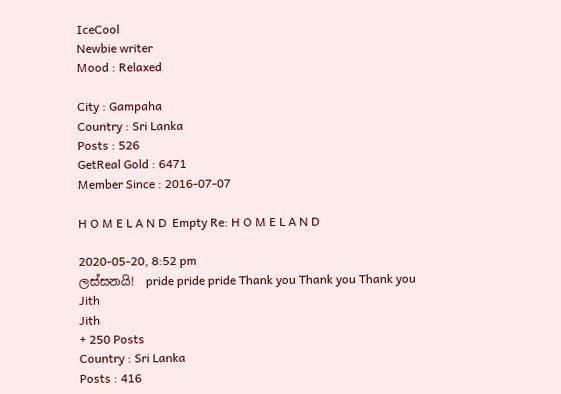IceCool
Newbie writer
Mood : Relaxed

City : Gampaha
Country : Sri Lanka
Posts : 526
GetReal Gold : 6471
Member Since : 2016-07-07

H O M E L A N D  Empty Re: H O M E L A N D

2020-05-20, 8:52 pm
ලස්සනයි!  pride pride pride Thank you Thank you Thank you
Jith
Jith
+ 250 Posts
Country : Sri Lanka
Posts : 416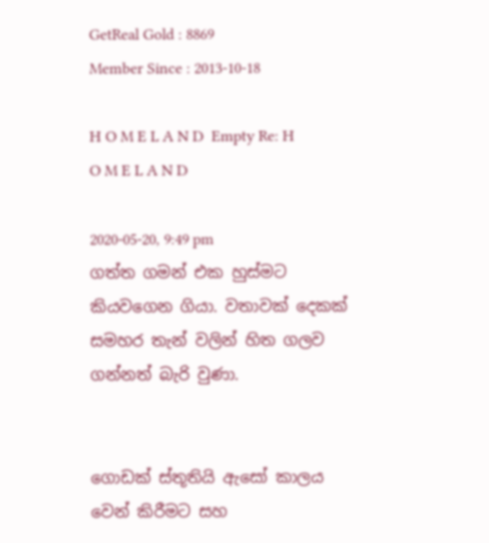GetReal Gold : 8869
Member Since : 2013-10-18

H O M E L A N D  Empty Re: H O M E L A N D

2020-05-20, 9:49 pm
ගත්ත ගමන් එක හුස්මට කියවගෙන ගියා. වතාවක් දෙකක් සමහර තැන් වලින් හිත ගලව ගන්නත් බැරි වුණා.


ගොඩක් ස්තූතියි ඇසෝ කාලය වෙන් කිරීමට සහ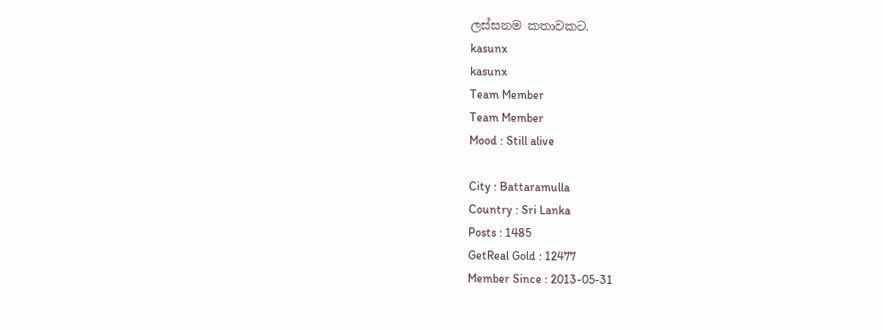ලස්සනම කතාවකට.
kasunx
kasunx
Team Member
Team Member
Mood : Still alive

City : Battaramulla
Country : Sri Lanka
Posts : 1485
GetReal Gold : 12477
Member Since : 2013-05-31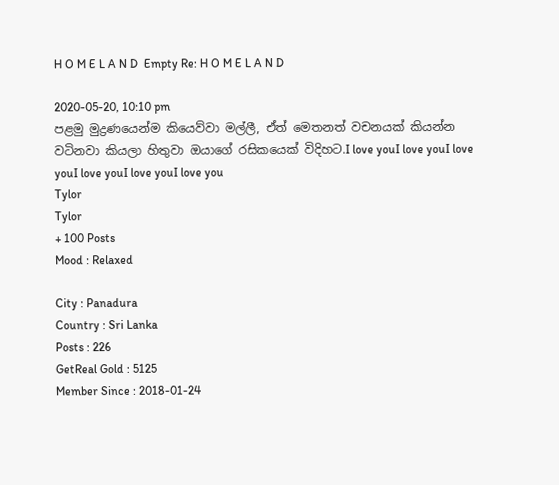H O M E L A N D  Empty Re: H O M E L A N D

2020-05-20, 10:10 pm
පළමු මුද්‍රණයෙන්ම කියෙව්වා මල්ලී, ඒත් මෙතනත් වචනයක් කියන්න වටිනවා කියලා හිතුවා ඔයාගේ රසිකයෙක් විදිහට.I love youI love youI love youI love youI love youI love you
Tylor
Tylor
+ 100 Posts
Mood : Relaxed

City : Panadura
Country : Sri Lanka
Posts : 226
GetReal Gold : 5125
Member Since : 2018-01-24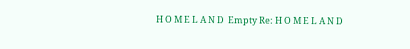H O M E L A N D  Empty Re: H O M E L A N D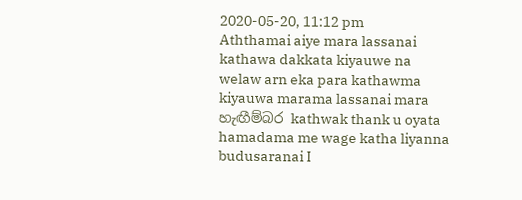2020-05-20, 11:12 pm
Aththamai aiye mara lassanai kathawa dakkata kiyauwe na welaw arn eka para kathawma kiyauwa marama lassanai mara හැඟීම්බර kathwak thank u oyata hamadama me wage katha liyanna budusaranai I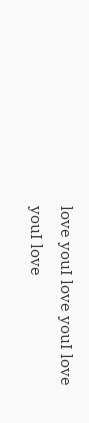love youI love youI love youI love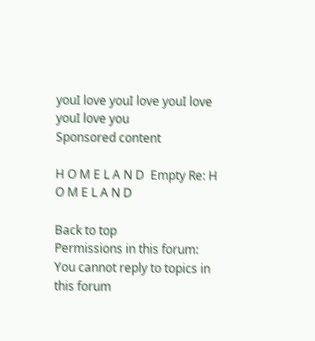youI love youI love youI love youI love you
Sponsored content

H O M E L A N D  Empty Re: H O M E L A N D

Back to top
Permissions in this forum:
You cannot reply to topics in this forum